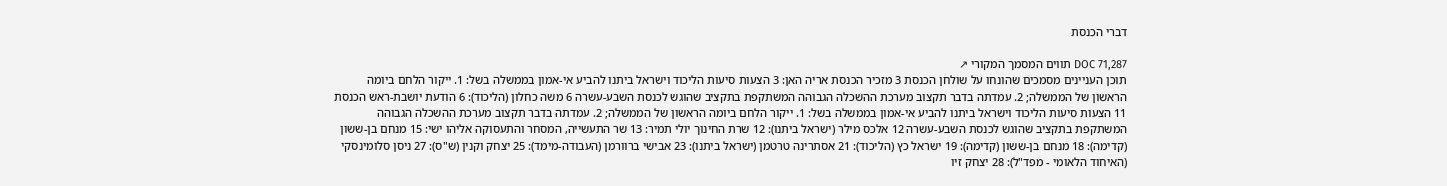דברי הכנסת

DOC 71,287 תווים המסמך המקורי ↗
תוכן העניינים מסמכים שהונחו על שולחן הכנסת 3 מזכיר הכנסת אריה האן: 3 הצעות סיעות הליכוד וישראל ביתנו להביע אי-אמון בממשלה בשל: 1. ייקור הלחם ביומה הראשון של הממשלה; 2. עמדתה בדבר תקצוב מערכת ההשכלה הגבוהה המשתקפת בתקציב שהוגש לכנסת השבע-עשרה 6 משה כחלון (הליכוד): 6 הודעת יושבת-ראש הכנסת 11 הצעות סיעות הליכוד וישראל ביתנו להביע אי-אמון בממשלה בשל: 1. ייקור הלחם ביומה הראשון של הממשלה; 2. עמדתה בדבר תקצוב מערכת ההשכלה הגבוהה המשתקפת בתקציב שהוגש לכנסת השבע-עשרה 12 אלכס מילר (ישראל ביתנו): 12 שרת החינוך יולי תמיר: 13 שר התעשייה, המסחר והתעסוקה אליהו ישי: 15 מנחם בן-ששון (קדימה): 18 מנחם בן-ששון (קדימה): 19 ישראל כץ (הליכוד): 21 אסתרינה טרטמן (ישראל ביתנו): 23 אבישי ברוורמן (העבודה-מימד): 25 יצחק וקנין (ש"ס): 27 ניסן סלומינסקי (האיחוד הלאומי - מפד"ל): 28 יצחק זיו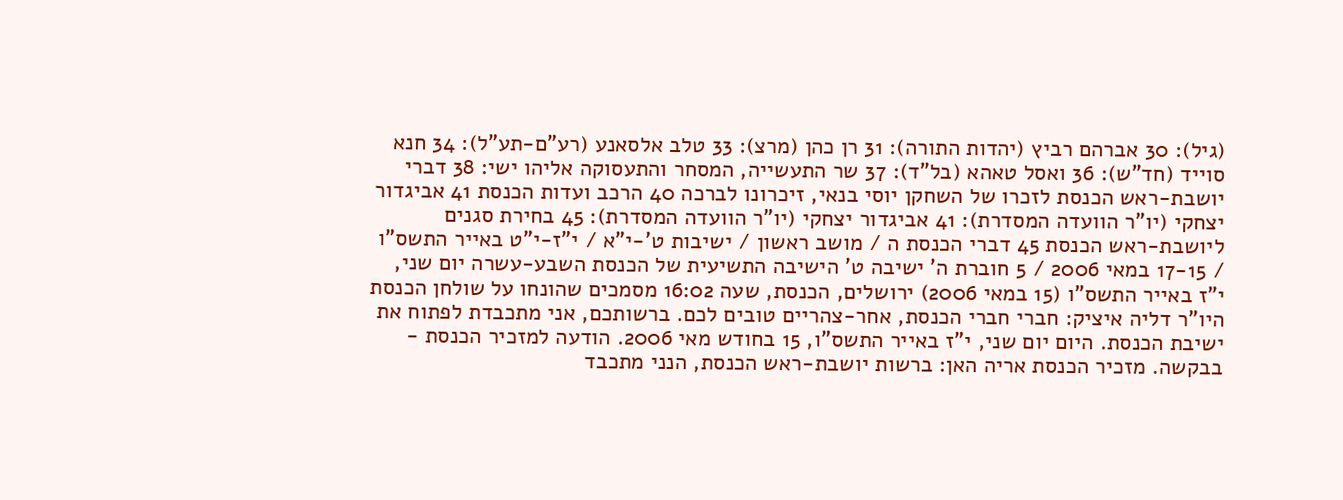(גיל): 30 אברהם רביץ (יהדות התורה): 31 רן כהן (מרצ): 33 טלב אלסאנע (רע"ם-תע"ל): 34 חנא סוייד (חד"ש): 36 ואסל טאהא (בל"ד): 37 שר התעשייה, המסחר והתעסוקה אליהו ישי: 38 דברי יושבת-ראש הכנסת לזכרו של השחקן יוסי בנאי, זיכרונו לברכה 40 הרכב ועדות הכנסת 41 אביגדור יצחקי (יו"ר הוועדה המסדרת): 41 אביגדור יצחקי (יו"ר הוועדה המסדרת): 45 בחירת סגנים ליושבת-ראש הכנסת 45 דברי הכנסת ה / מושב ראשון / ישיבות ט'-י"א / י"ז-י"ט באייר התשס"ו / 17-15 במאי 2006 / 5 חוברת ה' ישיבה ט' הישיבה התשיעית של הכנסת השבע-עשרה יום שני, י"ז באייר התשס"ו (15 במאי 2006) ירושלים, הכנסת, שעה 16:02 מסמכים שהונחו על שולחן הכנסת היו"ר דליה איציק: חברי חברי הכנסת, אחר-צהריים טובים לכם. ברשותכם, אני מתכבדת לפתוח את ישיבת הכנסת. היום יום שני, י"ז באייר התשס"ו, 15 בחודש מאי 2006. הודעה למזכיר הכנסת - בבקשה. מזכיר הכנסת אריה האן: ברשות יושבת-ראש הכנסת, הנני מתכבד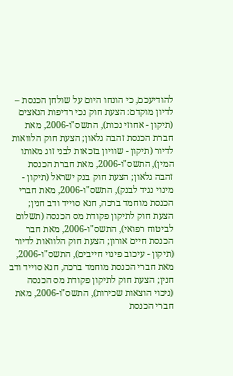להודיעכם, כי הונחו היום על שולחן הכנסת – לדיון מוקדם: הצעת חוק נכי רדיפות הנאצים (תיקון - אחוזי נכות), התשס"ו-2006, מאת חברת הכנסת זהבה גלאון; הצעת חוק הלוואות לדיור (תיקון - שוויון בזכאות לבני זוג מאותו המין), התשס"ו-2006, מאת חברת הכנסת זהבה גלאון; הצעת חוק בנק ישראל (תיקון - מינוי נגיד לבנק), התשס"ו-2006, מאת חברי הכנסת מוחמד ברכה, חנא סוייד ודב חנין; הצעת חוק לתיקון פקודת מס הכנסה (תשלום לביטוח רפואי), התשס"ו-2006, מאת חבר הכנסת חיים אורון; הצעת חוק הלוואות לדיור (תיקון - עיכוב פינוי חייבים), התשס"ו-2006, מאת חברי הכנסת מוחמד ברכה, חנא סוייד ודב חנין; הצעת חוק לתיקון פקודת מס הכנסה (ניכוי הוצאות שכירות), התשס"ו-2006, מאת חברי הכנסת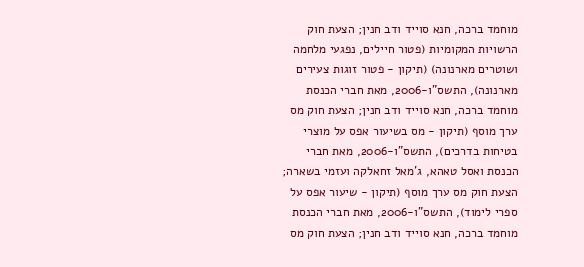מוחמד ברכה, חנא סוייד ודב חנין; הצעת חוק הרשויות המקומיות (פטור חיילים, נפגעי מלחמה ושוטרים מארנונה) (תיקון - פטור זוגות צעירים מארנונה), התשס"ו-2006, מאת חברי הכנסת מוחמד ברכה, חנא סוייד ודב חנין; הצעת חוק מס ערך מוסף (תיקון - מס בשיעור אפס על מוצרי בטיחות בדרכים), התשס"ו-2006, מאת חברי הכנסת ואסל טאהא, ג'מאל זחאלקה ועזמי בשארה; הצעת חוק מס ערך מוסף (תיקון - שיעור אפס על ספרי לימוד), התשס"ו-2006, מאת חברי הכנסת מוחמד ברכה, חנא סוייד ודב חנין; הצעת חוק מס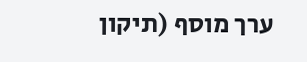ערך מוסף (תיקון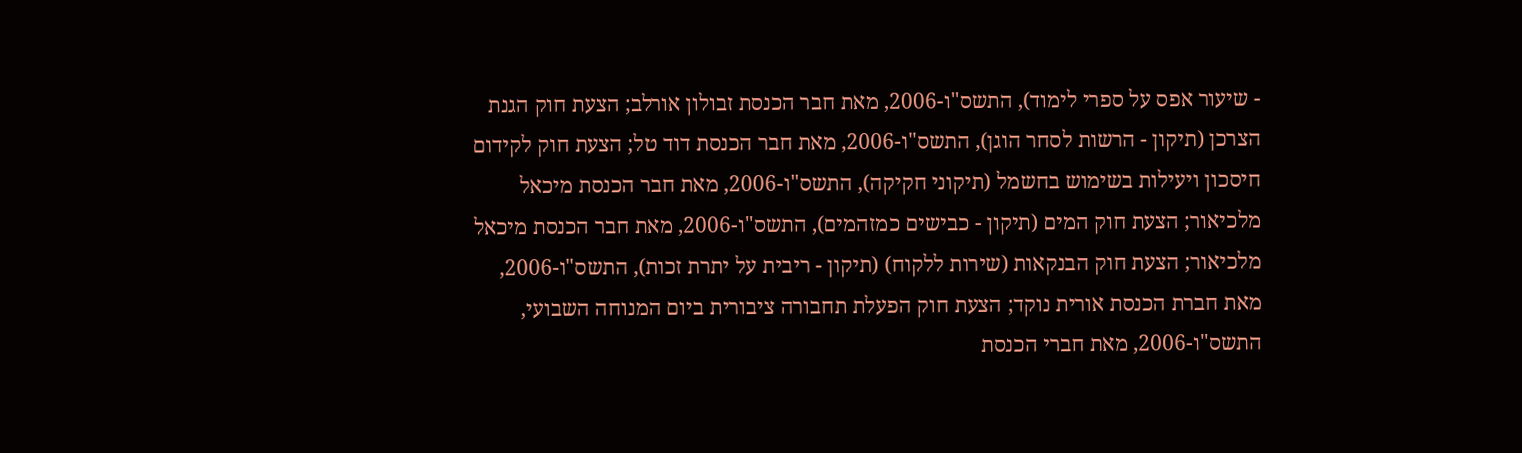- שיעור אפס על ספרי לימוד), התשס"ו-2006, מאת חבר הכנסת זבולון אורלב; הצעת חוק הגנת הצרכן (תיקון - הרשות לסחר הוגן), התשס"ו-2006, מאת חבר הכנסת דוד טל; הצעת חוק לקידום חיסכון ויעילות בשימוש בחשמל (תיקוני חקיקה), התשס"ו-2006, מאת חבר הכנסת מיכאל מלכיאור; הצעת חוק המים (תיקון - כבישים כמזהמים), התשס"ו-2006, מאת חבר הכנסת מיכאל מלכיאור; הצעת חוק הבנקאות (שירות ללקוח) (תיקון - ריבית על יתרת זכות), התשס"ו-2006, מאת חברת הכנסת אורית נוקד; הצעת חוק הפעלת תחבורה ציבורית ביום המנוחה השבועי, התשס"ו-2006, מאת חברי הכנסת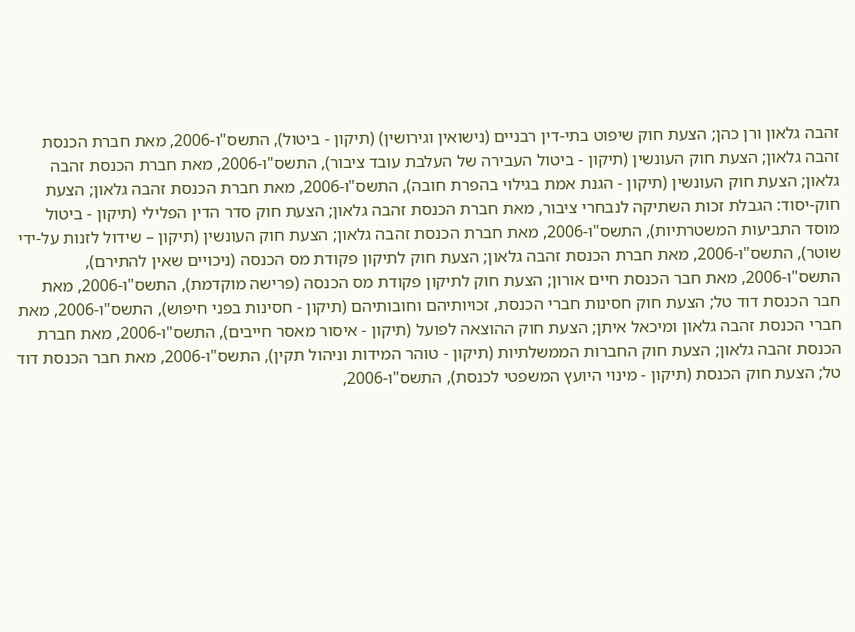זהבה גלאון ורן כהן; הצעת חוק שיפוט בתי-דין רבניים (נישואין וגירושין) (תיקון - ביטול), התשס"ו-2006, מאת חברת הכנסת זהבה גלאון; הצעת חוק העונשין (תיקון - ביטול העבירה של העלבת עובד ציבור), התשס"ו-2006, מאת חברת הכנסת זהבה גלאון; הצעת חוק העונשין (תיקון - הגנת אמת בגילוי בהפרת חובה), התשס"ו-2006, מאת חברת הכנסת זהבה גלאון; הצעת חוק-יסוד: הגבלת זכות השתיקה לנבחרי ציבור, מאת חברת הכנסת זהבה גלאון; הצעת חוק סדר הדין הפלילי (תיקון - ביטול מוסד התביעות המשטרתיות), התשס"ו-2006, מאת חברת הכנסת זהבה גלאון; הצעת חוק העונשין (תיקון – שידול לזנות על-ידי שוטר), התשס"ו-2006, מאת חברת הכנסת זהבה גלאון; הצעת חוק לתיקון פקודת מס הכנסה (ניכויים שאין להתירם), התשס"ו-2006, מאת חבר הכנסת חיים אורון; הצעת חוק לתיקון פקודת מס הכנסה (פרישה מוקדמת), התשס"ו-2006, מאת חבר הכנסת דוד טל; הצעת חוק חסינות חברי הכנסת, זכויותיהם וחובותיהם (תיקון - חסינות בפני חיפוש), התשס"ו-2006, מאת חברי הכנסת זהבה גלאון ומיכאל איתן; הצעת חוק ההוצאה לפועל (תיקון - איסור מאסר חייבים), התשס"ו-2006, מאת חברת הכנסת זהבה גלאון; הצעת חוק החברות הממשלתיות (תיקון - טוהר המידות וניהול תקין), התשס"ו-2006, מאת חבר הכנסת דוד טל; הצעת חוק הכנסת (תיקון - מינוי היועץ המשפטי לכנסת), התשס"ו-2006,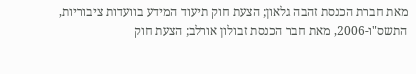מאת חברת הכנסת זהבה גלאון; הצעת חוק תיעוד המידע בוועדות ציבוריות, התשס"ו-2006, מאת חבר הכנסת זבולון אורלב; הצעת חוק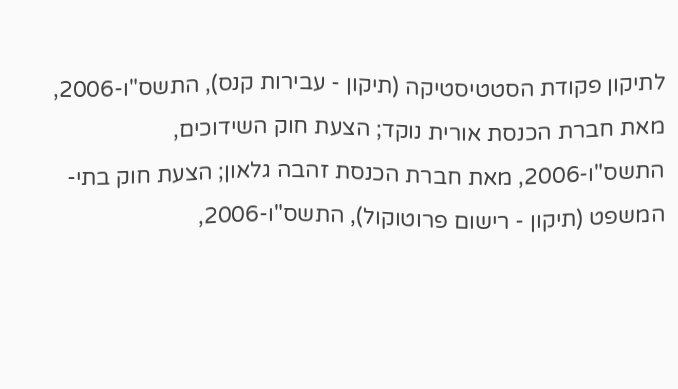לתיקון פקודת הסטטיסטיקה (תיקון - עבירות קנס), התשס"ו-2006, מאת חברת הכנסת אורית נוקד; הצעת חוק השידוכים, התשס"ו-2006, מאת חברת הכנסת זהבה גלאון; הצעת חוק בתי-המשפט (תיקון - רישום פרוטוקול), התשס"ו-2006,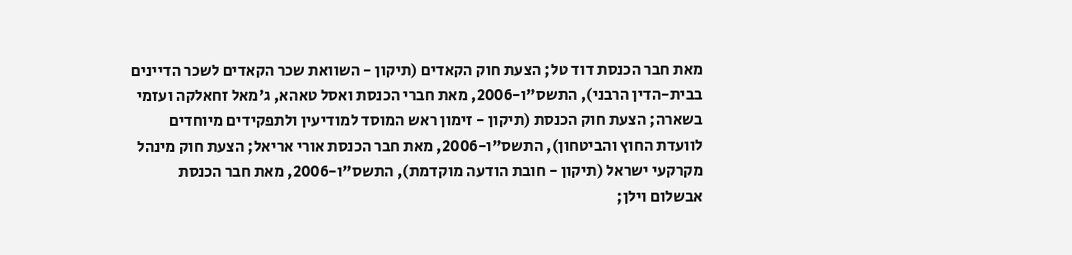מאת חבר הכנסת דוד טל; הצעת חוק הקאדים (תיקון - השוואת שכר הקאדים לשכר הדיינים בבית-הדין הרבני), התשס"ו-2006, מאת חברי הכנסת ואסל טאהא, ג'מאל זחאלקה ועזמי בשארה; הצעת חוק הכנסת (תיקון - זימון ראש המוסד למודיעין ולתפקידים מיוחדים לוועדת החוץ והביטחון), התשס"ו-2006, מאת חבר הכנסת אורי אריאל; הצעת חוק מינהל מקרקעי ישראל (תיקון - חובת הודעה מוקדמת), התשס"ו-2006, מאת חבר הכנסת אבשלום וילן;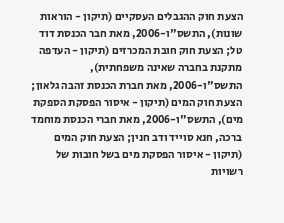הצעת חוק ההגבלים העסקיים (תיקון - הוראות שונות), התשס"ו-2006, מאת חבר הכנסת דוד טל; הצעת חוק חובת המכרזים (תיקון - העדפה מתקנת בחברה שאינה משפחתית), התשס"ו-2006, מאת חברת הכנסת זהבה גלאון; הצעת חוק המים (תיקון - איסור הפסקת הספקת מים), התשס"ו-2006, מאת חברי הכנסת מוחמד ברכה, חנא סוייד ודב חנין; הצעת חוק המים (תיקון - איסור הפסקת מים בשל חובות של רשויות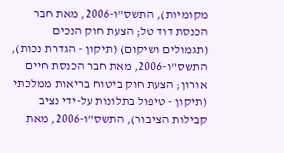מקומיות), התשס"ו-2006, מאת חבר הכנסת דוד טל; הצעת חוק הנכים (תגמולים ושיקום) (תיקון - הגדרת נכות), התשס"ו-2006, מאת חבר הכנסת חיים אורון; הצעת חוק ביטוח בריאות ממלכתי (תיקון - טיפול בתלונות על-ידי נציב קבילות הציבור), התשס"ו-2006, מאת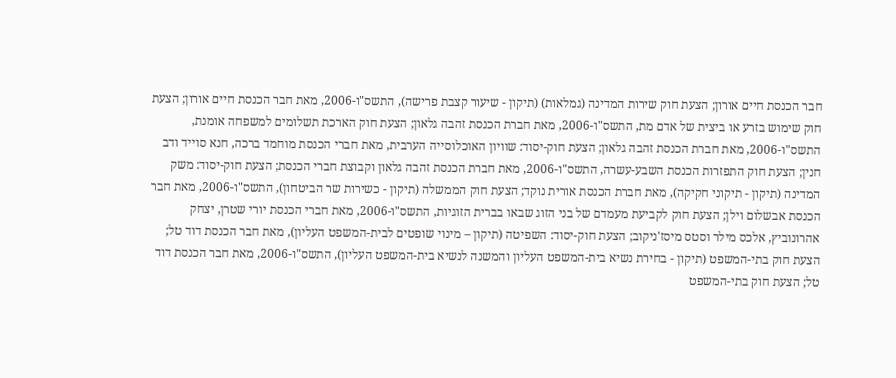חבר הכנסת חיים אורון; הצעת חוק שירות המדינה (גמלאות) (תיקון - שיעור קצבת פרישה), התשס"ו-2006, מאת חבר הכנסת חיים אורון; הצעת חוק שימוש בזרע או ביצית של אדם מת, התשס"ו-2006, מאת חברת הכנסת זהבה גלאון; הצעת חוק הארכת תשלומים למשפחה אומנת, התשס"ו-2006, מאת חברת הכנסת זהבה גלאון; הצעת חוק-יסוד: שוויון האוכלוסייה הערבית, מאת חברי הכנסת מוחמד ברכה, חנא סוייד ודב חנין; הצעת חוק התפזרות הכנסת השבע-עשרה, התשס"ו-2006, מאת חברת הכנסת זהבה גלאון וקבוצת חברי הכנסת; הצעת חוק-יסוד: משק המדינה (תיקון - תיקוני חקיקה), מאת חברת הכנסת אורית נוקד; הצעת חוק הממשלה (תיקון - כשירות שר הביטחון), התשס"ו-2006, מאת חבר הכנסת אבשלום וילן; הצעת חוק לקביעת מעמדם של בני הזוג שבאו בברית הזוגיות, התשס"ו-2006, מאת חברי הכנסת יורי שטרן, יצחק אהרונוביץ, אלכס מילר וסטס מיסז'ניקוב; הצעת חוק-יסוד: השפיטה (תיקון – מינוי שופטים לבית-המשפט העליון), מאת חבר הכנסת דוד טל; הצעת חוק בתי-המשפט (תיקון - בחירת נשיא בית-המשפט העליון והמשנה לנשיא בית-המשפט העליון), התשס"ו-2006, מאת חבר הכנסת דוד טל; הצעת חוק בתי-המשפט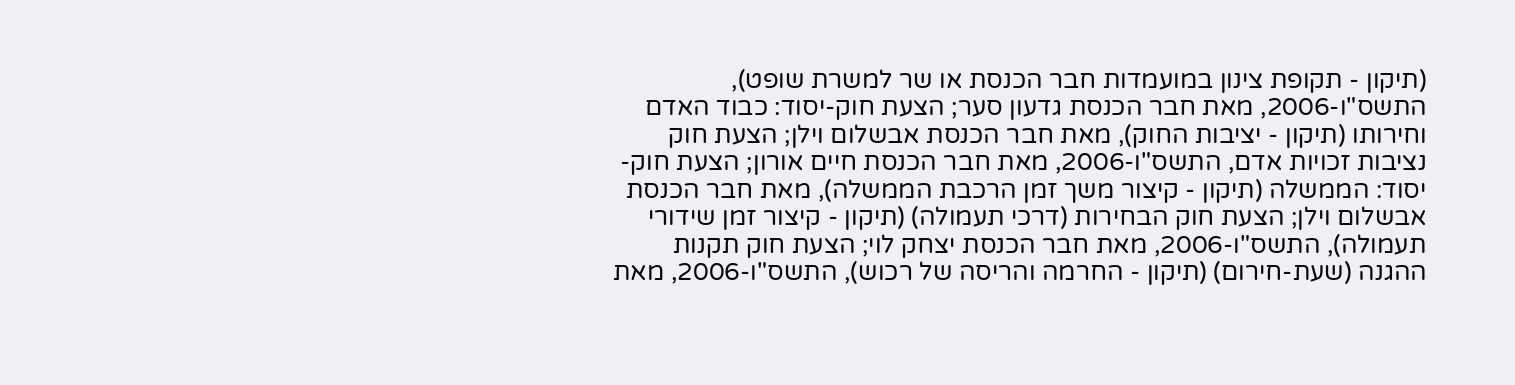(תיקון - תקופת צינון במועמדות חבר הכנסת או שר למשרת שופט), התשס"ו-2006, מאת חבר הכנסת גדעון סער; הצעת חוק-יסוד: כבוד האדם וחירותו (תיקון - יציבות החוק), מאת חבר הכנסת אבשלום וילן; הצעת חוק נציבות זכויות אדם, התשס"ו-2006, מאת חבר הכנסת חיים אורון; הצעת חוק-יסוד: הממשלה (תיקון - קיצור משך זמן הרכבת הממשלה), מאת חבר הכנסת אבשלום וילן; הצעת חוק הבחירות (דרכי תעמולה) (תיקון - קיצור זמן שידורי תעמולה), התשס"ו-2006, מאת חבר הכנסת יצחק לוי; הצעת חוק תקנות ההגנה (שעת-חירום) (תיקון - החרמה והריסה של רכוש), התשס"ו-2006, מאת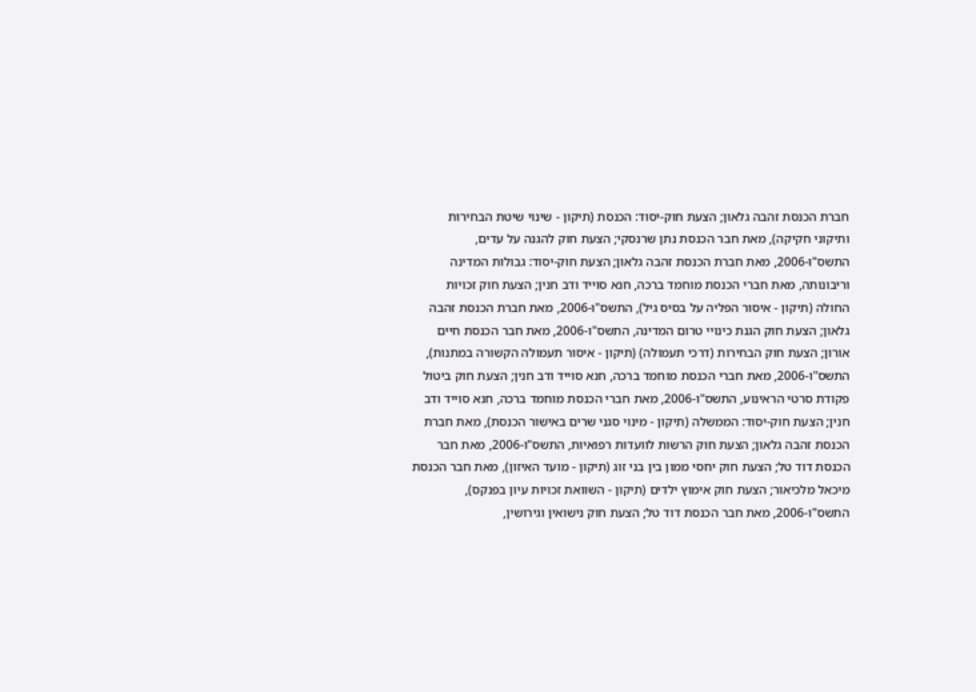חברת הכנסת זהבה גלאון; הצעת חוק-יסוד: הכנסת (תיקון - שינוי שיטת הבחירות ותיקוני חקיקה), מאת חבר הכנסת נתן שרנסקי; הצעת חוק להגנה על עדים, התשס"ו-2006, מאת חברת הכנסת זהבה גלאון; הצעת חוק-יסוד: גבולות המדינה וריבונותה, מאת חברי הכנסת מוחמד ברכה, חנא סוייד ודב חנין; הצעת חוק זכויות החולה (תיקון - איסור הפליה על בסיס גיל), התשס"ו-2006, מאת חברת הכנסת זהבה גלאון; הצעת חוק הגנת כינויי טרום המדינה, התשס"ו-2006, מאת חבר הכנסת חיים אורון; הצעת חוק הבחירות (דרכי תעמולה) (תיקון - איסור תעמולה הקשורה במתנות), התשס"ו-2006, מאת חברי הכנסת מוחמד ברכה, חנא סוייד ודב חנין; הצעת חוק ביטול פקודת סרטי הראינוע, התשס"ו-2006, מאת חברי הכנסת מוחמד ברכה, חנא סוייד ודב חנין; הצעת חוק-יסוד: הממשלה (תיקון - מינוי סגני שרים באישור הכנסת), מאת חברת הכנסת זהבה גלאון; הצעת חוק הרשות לוועדות רפואיות, התשס"ו-2006, מאת חבר הכנסת דוד טל; הצעת חוק יחסי ממון בין בני זוג (תיקון - מועד האיזון), מאת חבר הכנסת מיכאל מלכיאור; הצעת חוק אימוץ ילדים (תיקון - השוואת זכויות עיון בפנקס), התשס"ו-2006, מאת חבר הכנסת דוד טל; הצעת חוק נישואין וגירושין,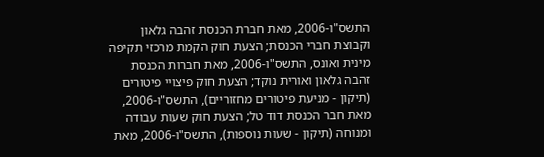התשס"ו-2006, מאת חברת הכנסת זהבה גלאון וקבוצת חברי הכנסת; הצעת חוק הקמת מרכזי תקיפה מינית ואונס, התשס"ו-2006, מאת חברות הכנסת זהבה גלאון ואורית נוקד; הצעת חוק פיצויי פיטורים (תיקון - מניעת פיטורים מחזוריים), התשס"ו-2006, מאת חבר הכנסת דוד טל; הצעת חוק שעות עבודה ומנוחה (תיקון - שעות נוספות), התשס"ו-2006, מאת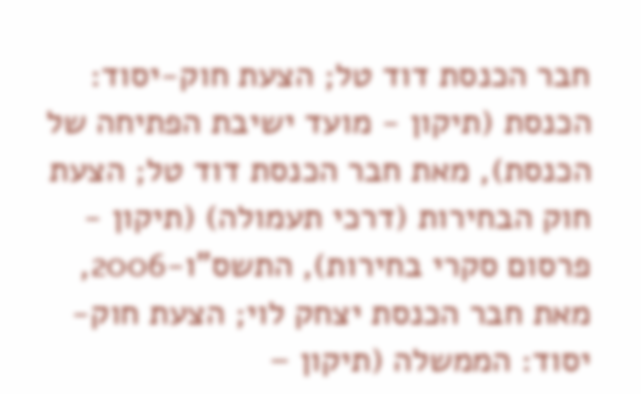חבר הכנסת דוד טל; הצעת חוק-יסוד: הכנסת (תיקון - מועד ישיבת הפתיחה של הכנסת), מאת חבר הכנסת דוד טל; הצעת חוק הבחירות (דרכי תעמולה) (תיקון - פרסום סקרי בחירות), התשס"ו-2006, מאת חבר הכנסת יצחק לוי; הצעת חוק-יסוד: הממשלה (תיקון –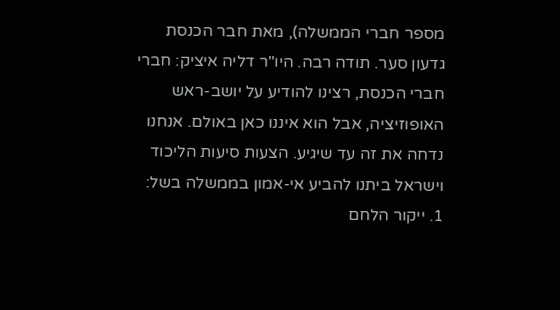מספר חברי הממשלה), מאת חבר הכנסת גדעון סער. תודה רבה. היו"ר דליה איציק: חברי חברי הכנסת, רצינו להודיע על יושב-ראש האופוזיציה, אבל הוא איננו כאן באולם. אנחנו נדחה את זה עד שיגיע. הצעות סיעות הליכוד וישראל ביתנו להביע אי-אמון בממשלה בשל: 1. ייקור הלחם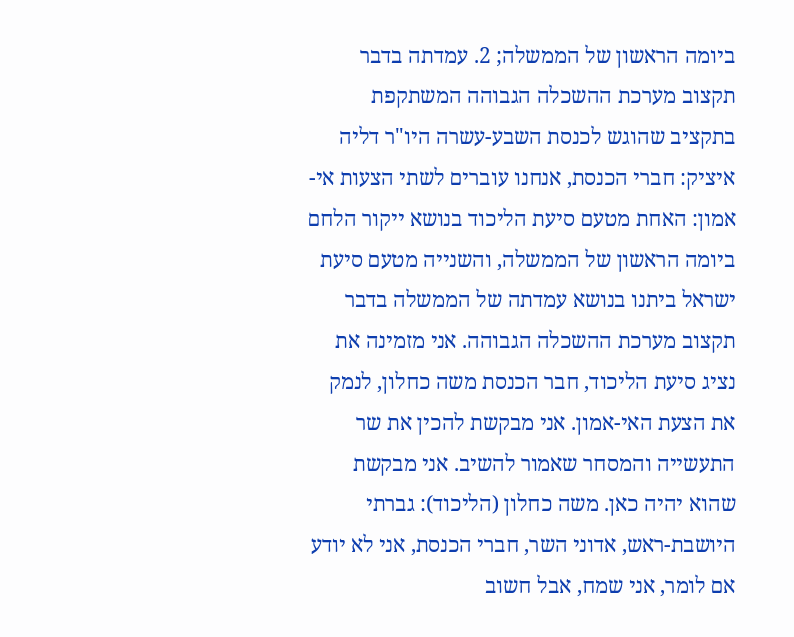ביומה הראשון של הממשלה; 2. עמדתה בדבר תקצוב מערכת ההשכלה הגבוהה המשתקפת בתקציב שהוגש לכנסת השבע-עשרה היו"ר דליה איציק: חברי הכנסת, אנחנו עוברים לשתי הצעות אי-אמון: האחת מטעם סיעת הליכוד בנושא ייקור הלחם ביומה הראשון של הממשלה, והשנייה מטעם סיעת ישראל ביתנו בנושא עמדתה של הממשלה בדבר תקצוב מערכת ההשכלה הגבוהה. אני מזמינה את נציג סיעת הליכוד, חבר הכנסת משה כחלון, לנמק את הצעת האי-אמון. אני מבקשת להכין את שר התעשייה והמסחר שאמור להשיב. אני מבקשת שהוא יהיה כאן. משה כחלון (הליכוד): גברתי היושבת-ראש, אדוני השר, חברי הכנסת, אני לא יודע אם לומר, אני שמח, אבל חשוב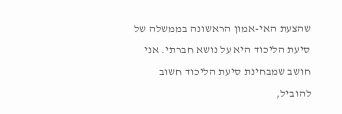שהצעת האי-אמון הראשונה בממשלה של סיעת הליכוד היא על נושא חברתי. אני חושב שמבחינת סיעת הליכוד חשוב להוביל,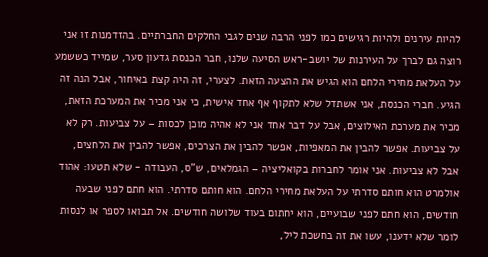להיות עירנים ולהיות רגישים כמו לפני הרבה שנים לגבי החלקים החברתיים. בהזדמנות זו אני רוצה גם לברך על העירנות של יושב-ראש הסיעה שלנו, חבר הכנסת גדעון סער, שמייד כששמע על העלאת מחירי הלחם הוא הגיש את ההצעה הזאת. לצערי, זה היה קצת באיחור, אבל הנה זה הגיע. חברי הכנסת, אני אשתדל שלא לתקוף אף אחד אישית, כי אני מכיר את המערכת הזאת, מכיר את מערכת האילוצים, אבל על דבר אחד אני לא אהיה מוכן לכסות – על צביעות. רק לא על צביעות. אפשר להבין את המאפיות, אפשר להבין את הצרכים, אפשר להבין את הלחצים, אבל לא צביעות. אני אומר לחברות בקואליציה – הגמלאים, ש"ס, העבודה - שלא תטעו: אהוד אולמרט הוא חותם סדרתי על העלאת מחירי הלחם. הוא חותם סדרתי. הוא חתם לפני שבעה חודשים, הוא חתם לפני שבועיים, הוא יחתום בעוד שלושה חודשים. אל תבואו לספר או לנסות לומר שלא ידענו, עשו את זה בחשכת ליל,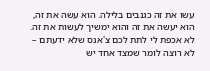עשו את זה כגנבים בלילה. הוא עשה את זה, הוא יעשה את זה והוא ימשיך לעשות את זה. לא אכפת לי לתת לכם צ'אנס שלא ידעתם – לא רוצה לומר שמצד אחד יש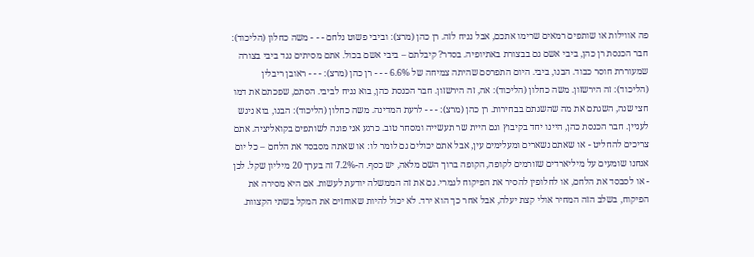פה אווילות או שותפים רמאים שרימו אתכם, אבל נניח לזה. רן כהן (מרצ): וביבי פשוט נלחם - - - משה כחלון (הליכוד): חבר הכנסת רן כהן, ביבי אשם גם בבצורת באתיופיה. בסדר? קיבלתם – ביבי אשם בכול. אתם מסיתים נגד ביבי בצורה שמעוררת חוסר כבוד. הבנו, ביבי. היום התפרסם שהיתה צמיחה של 6.6% - - - רן כהן (מרצ): - - - ראובן ריבלין (הליכוד): זה הירשזון. משה כחלון (הליכוד): אה, זה הירשזון. חבר הכנסת כהן, בוא נניח לביבי. הסתם, שפכתם את דמו חצי שנה, השגתם את מה שהשגתם בבחירות. רן כהן (מרצ): - - - לרעת המדינה. משה כחלון (הליכוד): הבנו, בוא ניגש לעניין. חבר הכנסת כהן, היינו יחד בקיבוץ וגם היית שר תעשייה ומסחר טוב. כרגע אני פונה לשותפים בקואליציה. אתם צריכים להחליט - או שאתם נשארים ומעלימים עין, אבל אתם יכולים גם לומר לו: או שאתה מסבסד את הלחם – כל יום אנחנו שומעים על מיליארדים שזורמים לקופה, הקופה ברוך השם מלאה, יש כסף. ה-7.2% זה בערך 20 מיליון שקל. לכן - או לסבסד את הלחם, או לחלופין להסיר את הפיקוח לגמרי. גם את זה הממשלה יודעת לעשות. אם היא מסירה את הפיקוח, בשלב הזה המחיר אולי קצת יעלה, אבל אחר כך הוא ירד. לא יכול להיות שאוחזים את המקל בשתי הקצוות.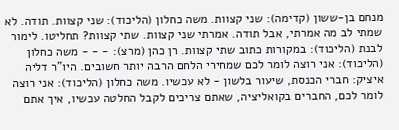מנחם בן-ששון (קדימה): שני קצוות. משה כחלון (הליכוד): שני קצוות. תודה. לא שמתי לב מה אמרתי, אבל תודה. אמרתי שני קצוות. שתי קצוות? תחליטו. לימור לבנת (הליכוד): במקורות כתוב שתי קצוות. רן כהן (מרצ): - - - משה כחלון (הליכוד): אני רוצה לומר לכם שמחירי הלחם הרבה יותר חשובים. היו"ר דליה איציק: חברי הכנסת, שיעור בלשון - לא עכשיו. משה כחלון (הליכוד): אני רוצה לומר לכם, החברים בקואליציה, שאתם צריכים לקבל החלטה עכשיו, איך אתם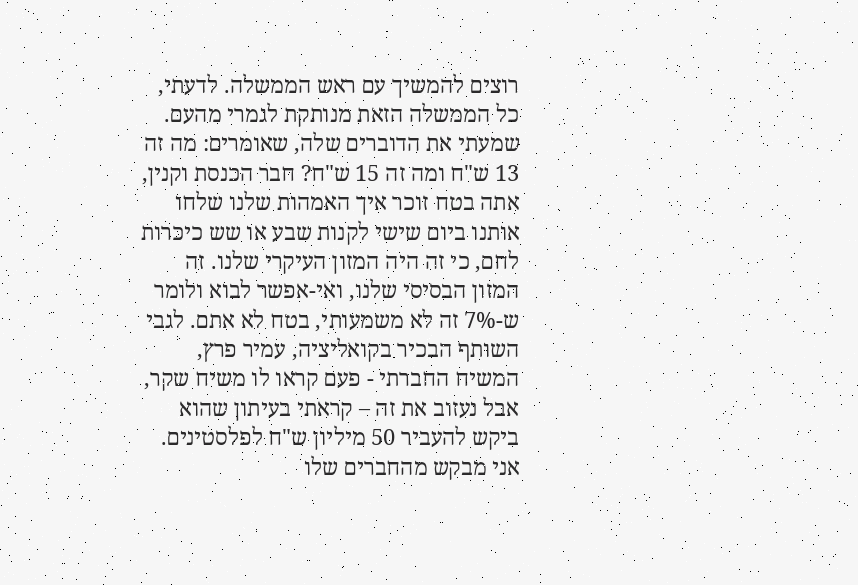רוצים להמשיך עם ראש הממשלה. לדעתי, כל הממשלה הזאת מנותקת לגמרי מהעם. שמעתי את הדוברים שלה, שאומרים: מה זה 13 ש"ח ומה זה 15 ש"ח? חבר הכנסת וקנין, אתה בטח זוכר איך האמהות שלנו שלחו אותנו ביום שישי לקנות שבע או שש כיכרות לחם, כי זה היה המזון העיקרי שלנו. זה המזון הבסיסי שלנו, ואי-אפשר לבוא ולומר ש-7% זה לא משמעותי, בטח לא אתם. לגבי השותף הבכיר בקואליציה, עמיר פרץ, המשיח החברתי - פעם קראו לו משיח שקר, אבל נעזוב את זה – קראתי בעיתון שהוא ביקש להעביר 50 מיליון ש"ח לפלסטינים. אני מבקש מהחברים שלו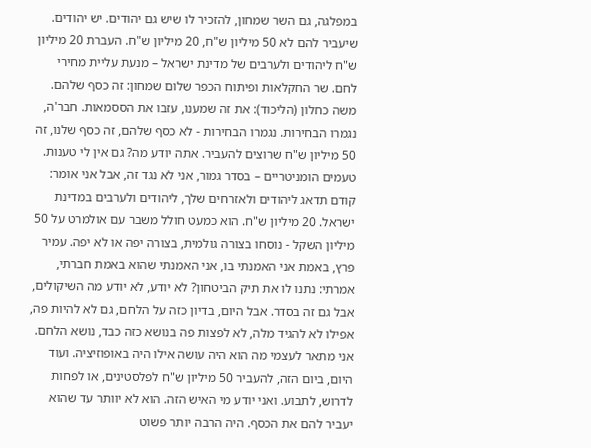במפלגה, גם השר שמחון, להזכיר לו שיש גם יהודים. יש יהודים. שיעביר להם לא 50 מיליון ש"ח, 20 מיליון ש"ח. העברת 20 מיליון ש"ח ליהודים ולערבים של מדינת ישראל – מנעת עליית מחירי לחם. שר החקלאות ופיתוח הכפר שלום שמחון: זה כסף שלהם. משה כחלון (הליכוד): את זה שמענו, עזבו את הססמאות. חבר'ה, נגמרו הבחירות. נגמרו הבחירות - לא כסף שלהם, זה כסף שלנו, זה 50 מיליון ש"ח שרוצים להעביר. אתה יודע מה? גם אין לי טענות. טעמים הומניטריים – בסדר גמור, אני לא נגד זה, אבל אני אומר: קודם תדאג ליהודים ולאזרחים שלך, ליהודים ולערבים במדינת ישראל. 20 מיליון ש"ח. הוא כמעט חולל משבר עם אולמרט על 50 מיליון השקל - נוסחו בצורה גולמית, בצורה יפה או לא יפה. עמיר פרץ, באמת אני האמנתי בו, אני האמנתי שהוא באמת חברתי, אמרתי: נתנו לו את תיק הביטחון? לא יודע, לא יודע מה השיקולים, אבל גם זה בסדר. אבל היום, בדיון כזה על הלחם, גם לא להיות פה, אפילו לא להגיד מלה, לא לפצות פה בנושא כזה כבד, נושא הלחם. אני מתאר לעצמי מה הוא היה עושה אילו היה באופוזיציה. ועוד היום, ביום הזה, להעביר 50 מיליון ש"ח לפלסטינים, או לפחות לדרוש, לתבוע. ואני יודע מי האיש הזה. הוא לא יוותר עד שהוא יעביר להם את הכסף. היה הרבה יותר פשוט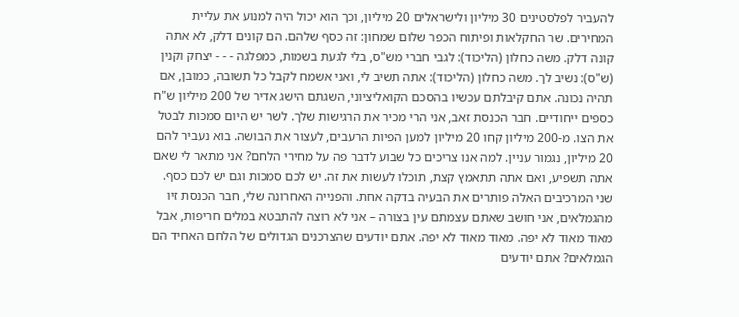להעביר לפלסטינים 30 מיליון ולישראלים 20 מיליון, וכך הוא יכול היה למנוע את עליית המחירים. שר החקלאות ופיתוח הכפר שלום שמחון: זה כסף שלהם. הם קונים דלק, לא אתה קונה דלק. משה כחלון (הליכוד): לגבי חברי מש"ס, בלי לגעת בשמות, כמפלגה - - - יצחק וקנין (ש"ס): נשיב לך. משה כחלון (הליכוד): אתה תשיב לי, ואני אשמח לקבל כל תשובה, כמובן, אם תהיה נכונה. אתם קיבלתם עכשיו בהסכם הקואליציוני, השגתם הישג אדיר של 200 מיליון ש"ח כספים ייחודיים. חבר הכנסת זאב, אני הרי מכיר את הרגישות שלך. לשר יש היום סמכות לבטל את הצו. מ-200 מיליון קחו 20 מיליון למען הפיות הרעבים, לעצור את הבושה. בוא נעביר להם 20 מיליון, נגמור עניין. למה אנו צריכים כל שבוע לדבר פה על מחירי הלחם? אני מתאר לי שאם אתה תשפיע, ואם אתה תתאמץ קצת, תוכלו לעשות את זה. יש לכם סמכות וגם יש לכם כסף. שני המרכיבים האלה פותרים את הבעיה בדקה אחת. והפנייה האחרונה שלי, חבר הכנסת זיו מהגמלאים, אני חושב שאתם עצמתם עין בצורה – אני לא רוצה להתבטא במלים חריפות, אבל מאוד מאוד לא יפה. מאוד מאוד לא יפה. אתם יודעים שהצרכנים הגדולים של הלחם האחיד הם הגמלאים? אתם יודעים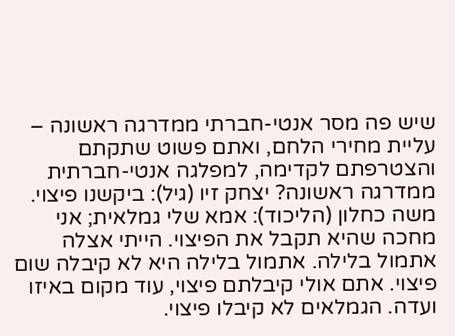שיש פה מסר אנטי-חברתי ממדרגה ראשונה – עליית מחירי הלחם, ואתם פשוט שתקתם והצטרפתם לקדימה, למפלגה אנטי-חברתית ממדרגה ראשונה? יצחק זיו (גיל): ביקשנו פיצוי. משה כחלון (הליכוד): אמא שלי גמלאית; אני מחכה שהיא תקבל את הפיצוי. הייתי אצלה אתמול בלילה. אתמול בלילה היא לא קיבלה שום פיצוי. אתם אולי קיבלתם פיצוי, עוד מקום באיזו ועדה. הגמלאים לא קיבלו פיצוי.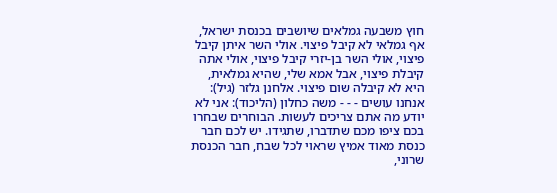חוץ משבעה גמלאים שיושבים בכנסת ישראל, אף גמלאי לא קיבל פיצוי. אולי השר איתן קיבל פיצוי, אולי השר בן-יזרי קיבל פיצוי, אולי אתה קיבלת פיצוי, אבל אמא שלי, שהיא גמלאית, היא לא קיבלה שום פיצוי. אלחנן גלזר (גיל): אנחנו עושים - - - משה כחלון (הליכוד): אני לא יודע מה אתם צריכים לעשות. הבוחרים שבחרו בכם ציפו מכם שתדברו, שתגידו. יש לכם חבר כנסת מאוד אמיץ שראוי לכל שבח, חבר הכנסת שרוני,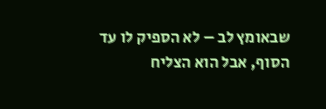שבאומץ לב – לא הספיק לו עד הסוף, אבל הוא הצליח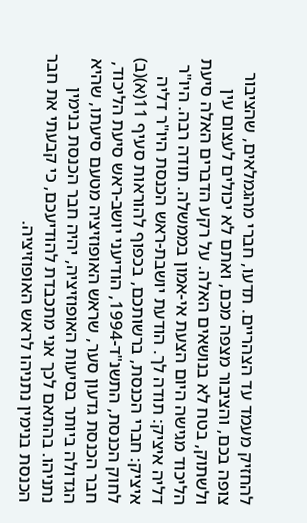להחזיק מעמד עד הצהריים. תדעו, חברי מהגמלאים, שהציבור צופה בכם, והציבור מצפה מכם, ואתם לא יכולים לעצום עין ולשתוק, בטח לא בנושאים האלה. על רקע הדברים האלה סיעת הליכוד מגישה היום הצעת אי-אמון בממשלה. תודה רבה. היו"ר דליה איציק: תודה לך. הודעת יושבת-ראש הכנסת היו"ר דליה איציק: חברי הכנסת, ברשותכם, בכפוף להוראות סעיף 11(א)(ב) לחוק הכנסת, התשנ"ד-1994, הודיעני יושב-ראש סיעת הליכוד, חבר הכנסת גדעון סער, שראש האופוזיציה מטעם סיעתו, שהיא הגדולה ביותר בסיעות האופוזיציה, יהיה חבר הכנסת בנימין נתניהו. בהתאם לכך אני מתכבדת להודיעכם, כי קבעתי את חבר הכנסת בנימין נתניהו לראש האופוזיציה.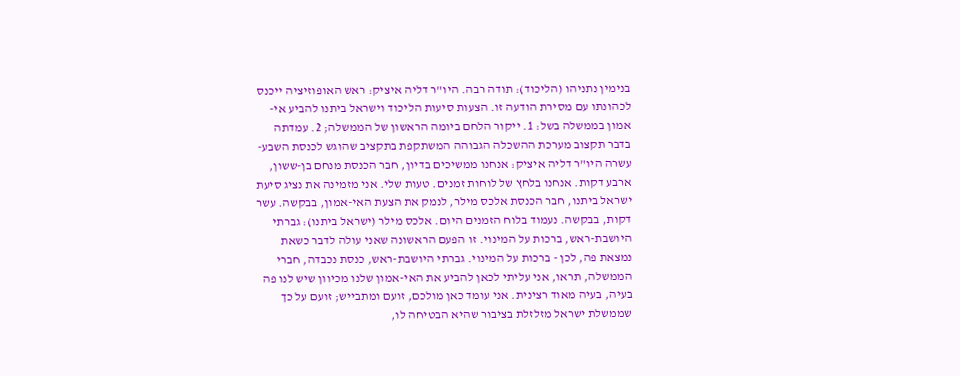בנימין נתניהו (הליכוד): תודה רבה. היו"ר דליה איציק: ראש האופוזיציה ייכנס לכהונתו עם מסירת הודעה זו. הצעות סיעות הליכוד וישראל ביתנו להביע אי-אמון בממשלה בשל: 1. ייקור הלחם ביומה הראשון של הממשלה; 2. עמדתה בדבר תקצוב מערכת ההשכלה הגבוהה המשתקפת בתקציב שהוגש לכנסת השבע-עשרה היו"ר דליה איציק: אנחנו ממשיכים בדיון, חבר הכנסת מנחם בן-ששון, ארבע דקות. אנחנו בלחץ של לוחות זמנים. טעות שלי. אני מזמינה את נציג סיעת ישראל ביתנו, חבר הכנסת אלכס מילר, לנמק את הצעת האי-אמון, בבקשה. עשר דקות, בבקשה. נעמוד בלוח הזמנים היום. אלכס מילר (ישראל ביתנו): גברתי היושבת-ראש, ברכות על המינוי. זו הפעם הראשונה שאני עולה לדבר כשאת נמצאת פה, לכן - ברכות על המינוי. גברתי היושבת-ראש, כנסת נכבדה, חברי הממשלה, תראו, אני עליתי לכאן להביע את האי-אמון שלנו מכיוון שיש לנו פה בעיה, בעיה מאוד רצינית. אני עומד כאן מולכם, זועם ומתבייש; זועם על כך שממשלת ישראל מזלזלת בציבור שהיא הבטיחה לו,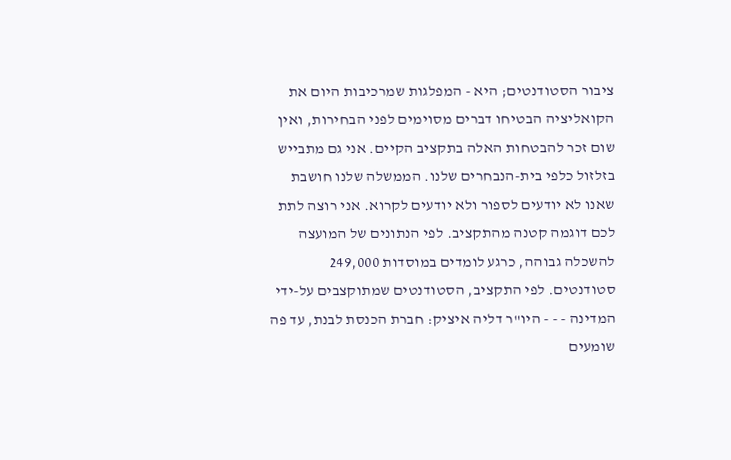ציבור הסטודנטים; היא - המפלגות שמרכיבות היום את הקואליציה הבטיחו דברים מסוימים לפני הבחירות, ואין שום זכר להבטחות האלה בתקציב הקיים. אני גם מתבייש בזלזול כלפי בית-הנבחרים שלנו. הממשלה שלנו חושבת שאנו לא יודעים לספור ולא יודעים לקרוא. אני רוצה לתת לכם דוגמה קטנה מהתקציב. לפי הנתונים של המועצה להשכלה גבוהה, כרגע לומדים במוסדות 249,000 סטודנטים. לפי התקציב, הסטודנטים שמתוקצבים על-ידי המדינה - - - היו"ר דליה איציק: חברת הכנסת לבנת, עד פה שומעים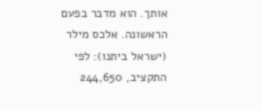אותך. הוא מדבר בפעם הראשונה. אלכס מילר (ישראל ביתנו): לפי התקציב, 244,650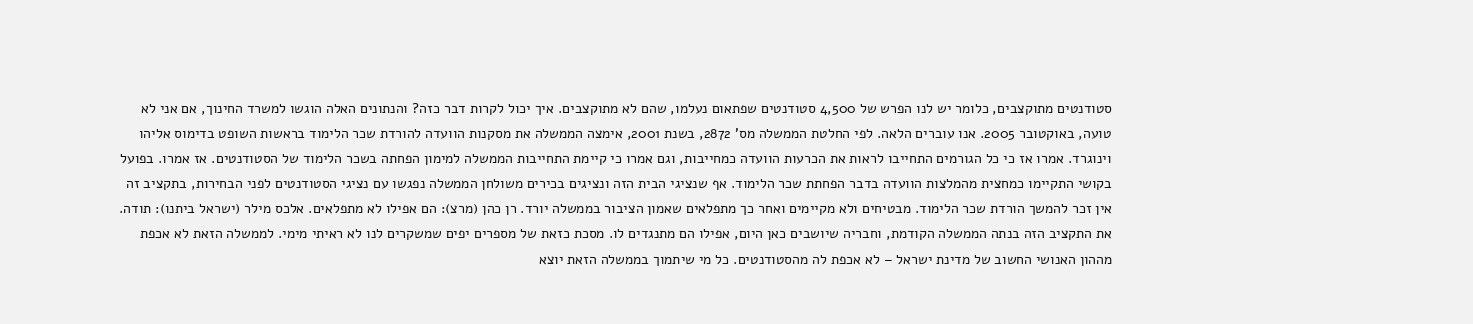סטודנטים מתוקצבים, כלומר יש לנו הפרש של 4,500 סטודנטים שפתאום נעלמו, שהם לא מתוקצבים. איך יכול לקרות דבר כזה? והנתונים האלה הוגשו למשרד החינוך, אם אני לא טועה, באוקטובר 2005. אנו עוברים הלאה. לפי החלטת הממשלה מס' 2872, בשנת 2001, אימצה הממשלה את מסקנות הוועדה להורדת שכר הלימוד בראשות השופט בדימוס אליהו וינוגרד. אמרו אז כי כל הגורמים התחייבו לראות את הכרעות הוועדה כמחייבות, וגם אמרו כי קיימת התחייבות הממשלה למימון הפחתה בשכר הלימוד של הסטודנטים. אז אמרו. בפועל בקושי התקיימו כמחצית מהמלצות הוועדה בדבר הפחתת שכר הלימוד. אף שנציגי הבית הזה ונציגים בכירים משולחן הממשלה נפגשו עם נציגי הסטודנטים לפני הבחירות, בתקציב זה אין זכר להמשך הורדת שכר הלימוד. מבטיחים ולא מקיימים ואחר כך מתפלאים שאמון הציבור בממשלה יורד. רן כהן (מרצ): הם אפילו לא מתפלאים. אלכס מילר (ישראל ביתנו): תודה. את התקציב הזה בנתה הממשלה הקודמת, וחבריה שיושבים כאן היום, אפילו הם מתנגדים לו. מסכת כזאת של מספרים יפים שמשקרים לנו לא ראיתי מימי. לממשלה הזאת לא אכפת מההון האנושי החשוב של מדינת ישראל – לא אכפת לה מהסטודנטים. כל מי שיתמוך בממשלה הזאת יוצא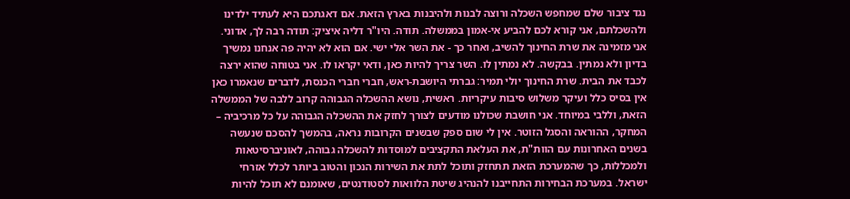נגד ציבור שלם שמחפש השכלה ורוצה לבנות ולהיבנות בארץ הזאת. אם דאגתכם היא לעתיד ילדינו ולהשכלתם, אני קורא לכם להביע אי-אמון בממשלה. תודה. היו"ר דליה איציק: תודה רבה לך, אדוני. אני מזמינה את שרת החינוך להשיב, ואחר כך - את השר אלי ישי. אם הוא לא יהיה פה אנחנו נמשיך בדיון ולא נמתין. בבקשה. לא נמתין לו. השר צריך להיות כאן, ודאי יקראו לו. אני בטוחה שהוא ירצה לכבד את הבית. שרת החינוך יולי תמיר: גברתי היושבת-ראש, חברי חברי הכנסת, לדברים שנאמרו כאן אין בסיס כלל ועיקר משלוש סיבות עיקריות. ראשית, נושא ההשכלה הגבוהה קרוב ללבה של הממשלה הזאת, וללבי במיוחד. אני חושבת שכולנו מודעים לצורך לחזק את ההשכלה הגבוהה על כל מרכיביה – המחקר, ההוראה והסגל הזוטר. אין לי שום ספק שבשנים הקרובות נראה, בהמשך להסכם שנעשה בשנים האחרונות עם הוות"ת, את העלאת התקציבים למוסדות להשכלה גבוהה, לאוניברסיטאות ולמכללות, כך שהמערכת הזאת תתחזק ותוכל לתת את השירות הנכון והטוב ביותר לכלל אזרחי ישראל. במערכת הבחירות התחייבנו להנהיג שיטת הלוואות לסטודנטים, שאומנם לא תוכל להיות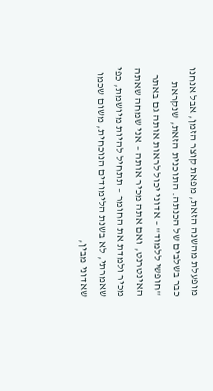מופעלת מהשנה הזאת, מפאת קוצר הזמן, אבל אנחנו כבר בשלבים של הכנתה. התוכנית הזאת, שנקראת "חופשי ללמוד" – אדוני יכול לראות אותה גם באתר האינטרנט, ואם אתה מכיר אותה – אני שמחה שאתה מכיר ולמדת את החומר – תתחיל להיות מיושמת, כפי שאמרתי, לא בשנת הלימודים הנוכחית, משום שכמו שאדוני מבין,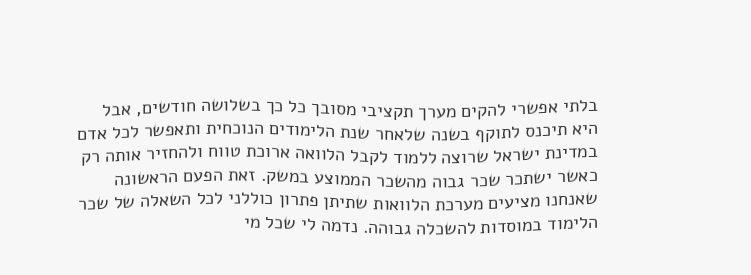בלתי אפשרי להקים מערך תקציבי מסובך כל כך בשלושה חודשים, אבל היא תיכנס לתוקף בשנה שלאחר שנת הלימודים הנוכחית ותאפשר לכל אדם במדינת ישראל שרוצה ללמוד לקבל הלוואה ארוכת טווח ולהחזיר אותה רק כאשר ישתכר שכר גבוה מהשכר הממוצע במשק. זאת הפעם הראשונה שאנחנו מציעים מערכת הלוואות שתיתן פתרון כוללני לכל השאלה של שכר הלימוד במוסדות להשכלה גבוהה. נדמה לי שכל מי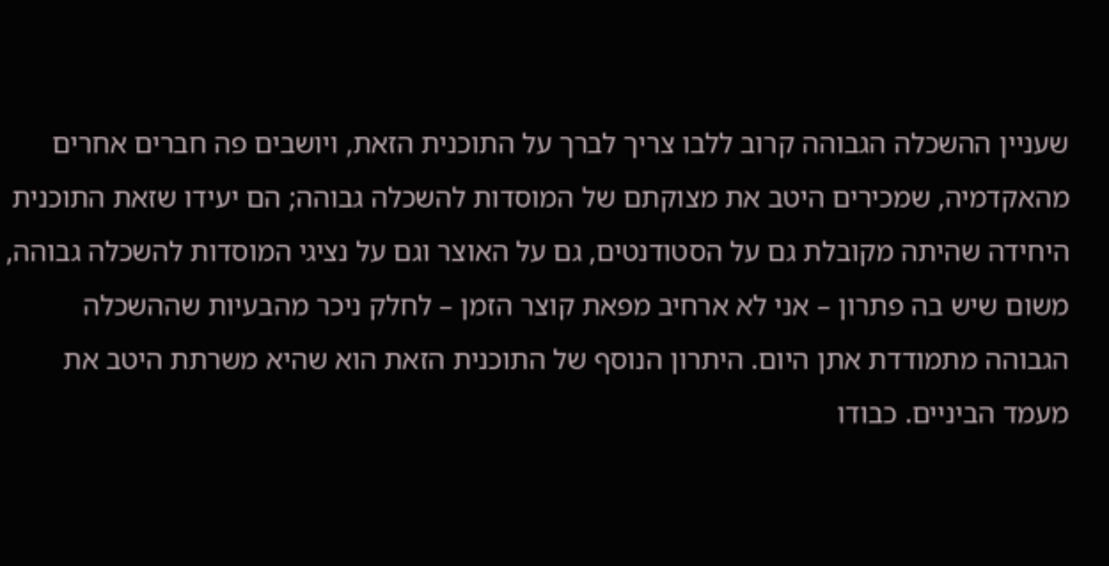שעניין ההשכלה הגבוהה קרוב ללבו צריך לברך על התוכנית הזאת, ויושבים פה חברים אחרים מהאקדמיה, שמכירים היטב את מצוקתם של המוסדות להשכלה גבוהה; הם יעידו שזאת התוכנית היחידה שהיתה מקובלת גם על הסטודנטים, גם על האוצר וגם על נציגי המוסדות להשכלה גבוהה, משום שיש בה פתרון – אני לא ארחיב מפאת קוצר הזמן – לחלק ניכר מהבעיות שההשכלה הגבוהה מתמודדת אתן היום. היתרון הנוסף של התוכנית הזאת הוא שהיא משרתת היטב את מעמד הביניים. כבודו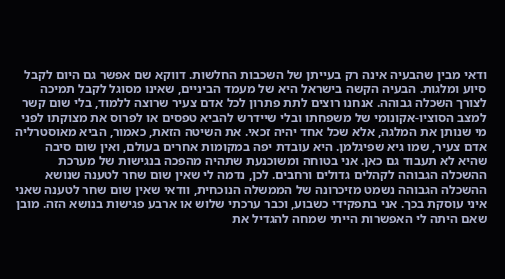ודאי מבין שהבעיה אינה רק בעייתן של השכבות החלשות. דווקא שם אפשר גם היום לקבל סיוע ומלגות. הבעיה הקשה בישראל היא של מעמד הביניים, שאינו מסוגל לקבל תמיכה לצורך השכלה גבוהה. אנחנו רוצים לתת פתרון לכל אדם צעיר שרוצה ללמוד, בלי שום קשר למצב הסוציו-אקונומי של משפחתו ובלי שיידרש להביא טפסים או לפרוס את מצוקתו לפני מי שנותן את המלגה, אלא שכל אחד יהיה זכאי. את השיטה הזאת, כאמור, הביא מאוסטרליה אדם צעיר, שמו גיא שפיגלמן. היא עובדת יפה במקומות אחרים בעולם, ואין שום סיבה שהיא לא תעבוד גם כאן. אני בטוחה ומשוכנעת שתהיה מהפכה בנגישות של מערכת ההשכלה הגבוהה לקהלים גדולים ורחבים. לכן, נדמה לי שאין שום שחר לטענה שנושא ההשכלה הגבוהה נשמט מזיכרונה של הממשלה הנוכחית, וודאי שאין שום שחר לטענה שאני איני עוסקת בכך. אני בתפקידי כשבוע, וכבר ערכתי שלוש או ארבע פגישות בנושא הזה. מובן שאם היתה לי האפשרות הייתי שמחה להגדיל את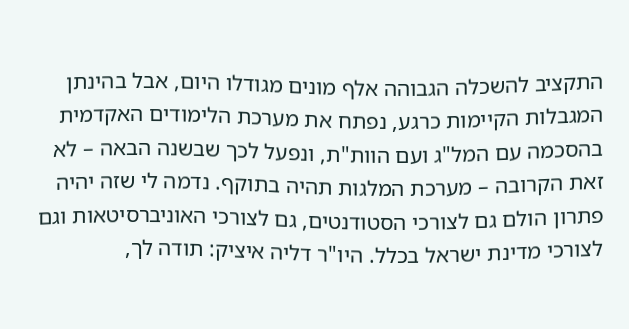התקציב להשכלה הגבוהה אלף מונים מגודלו היום, אבל בהינתן המגבלות הקיימות כרגע, נפתח את מערכת הלימודים האקדמית בהסכמה עם המל"ג ועם הוות"ת, ונפעל לכך שבשנה הבאה – לא זאת הקרובה – מערכת המלגות תהיה בתוקף. נדמה לי שזה יהיה פתרון הולם גם לצורכי הסטודנטים, גם לצורכי האוניברסיטאות וגם לצורכי מדינת ישראל בכלל. היו"ר דליה איציק: תודה לך,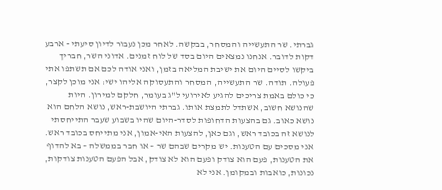גברתי. שר התעשייה והמסחר, בבקשה. לאחר מכן נעבור לדיון סיעתי - ארבע דקות לדובר. אנחנו נמצאים היום בסד של לוח זמנים. אדוני השר, חבריך ביקשו לסיים היום את ישיבת המליאה בזמן, ואני אודה לכם אם תשתפו אתי פעולה. תודה. שר התעשייה, המסחר והתעסוקה אליהו ישי: אני מוכן לקצר, כי כולם באמת צריכים להגיע לאירועי ל"ג בעומר, חלקם למירון. היות שהנושא חשוב, אשתדל לתמצת אותו. גברתי היושבת-ראש, נושא הלחם הוא נושא כאוב. גם בהצעות הדחופות לסדר-היום שהיו בשבוע שעבר התייחסתי לנושא זה בכובד ראש, וגם כאן, להצעות האי-אמון, אני מתייחס בכובד ראש. אני מסכים עם הטענות. יש מקרים שבהם שר – או חבר בממשלה – בא להדוף את הטענות, פעם הוא צודק ופעם הוא לא צודק, אבל הפעם הטענות צודקות, נכונות, כואבות ובמקומן. אני לא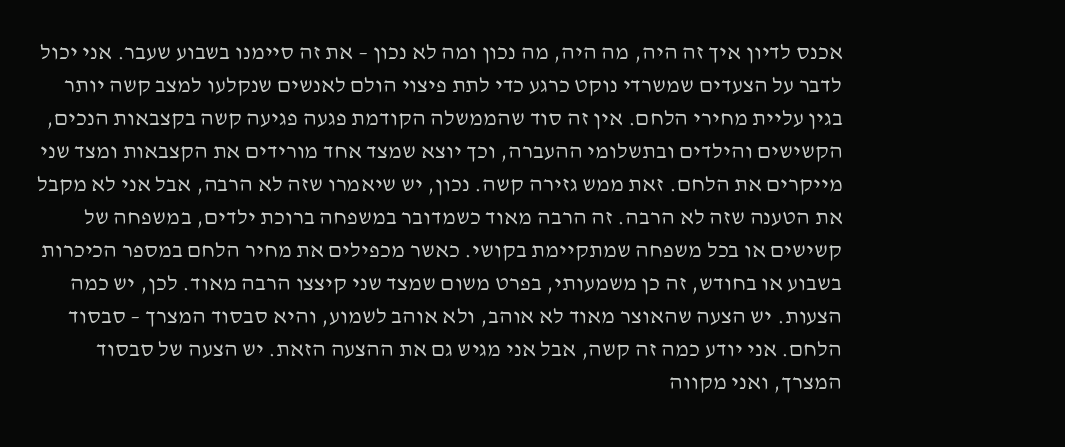אכנס לדיון איך זה היה, מה היה, מה נכון ומה לא נכון – את זה סיימנו בשבוע שעבר. אני יכול לדבר על הצעדים שמשרדי נוקט כרגע כדי לתת פיצוי הולם לאנשים שנקלעו למצב קשה יותר בגין עליית מחירי הלחם. אין זה סוד שהממשלה הקודמת פגעה פגיעה קשה בקצבאות הנכים, הקשישים והילדים ובתשלומי ההעברה, וכך יוצא שמצד אחד מורידים את הקצבאות ומצד שני מייקרים את הלחם. זאת ממש גזירה קשה. נכון, יש שיאמרו שזה לא הרבה, אבל אני לא מקבל את הטענה שזה לא הרבה. זה הרבה מאוד כשמדובר במשפחה ברוכת ילדים, במשפחה של קשישים או בכל משפחה שמתקיימת בקושי. כאשר מכפילים את מחיר הלחם במספר הכיכרות בשבוע או בחודש, זה כן משמעותי, בפרט משום שמצד שני קיצצו הרבה מאוד. לכן, יש כמה הצעות. יש הצעה שהאוצר מאוד לא אוהב, ולא אוהב לשמוע, והיא סבסוד המצרך – סבסוד הלחם. אני יודע כמה זה קשה, אבל אני מגיש גם את ההצעה הזאת. יש הצעה של סבסוד המצרך, ואני מקווה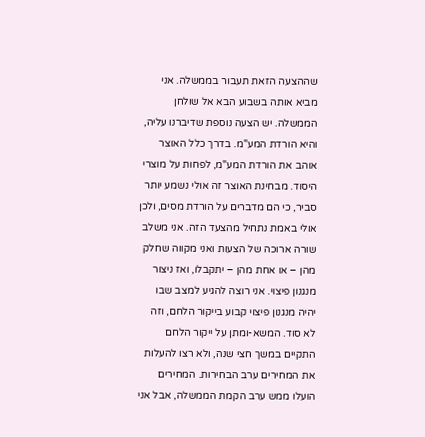שההצעה הזאת תעבור בממשלה. אני מביא אותה בשבוע הבא אל שולחן הממשלה. יש הצעה נוספת שדיברנו עליה, והיא הורדת המע"מ. בדרך כלל האוצר אוהב את הורדת המע"מ, לפחות על מוצרי היסוד. מבחינת האוצר זה אולי נשמע יותר סביר, כי הם מדברים על הורדת מסים, ולכן אולי באמת נתחיל מהצעד הזה. אני משלב שורה ארוכה של הצעות ואני מקווה שחלק מהן – או אחת מהן – יתקבלו, ואז ניצור מנגנון פיצוי. אני רוצה להגיע למצב שבו יהיה מנגנון פיצוי קבוע בייקור הלחם, וזה לא סוד. המשא-ומתן על ייקור הלחם התקיים במשך חצי שנה, ולא רצו להעלות את המחירים ערב הבחירות. המחירים הועלו ממש ערב הקמת הממשלה, אבל אני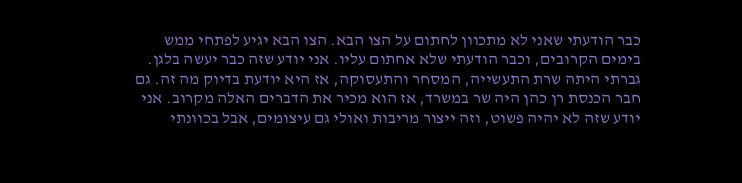כבר הודעתי שאני לא מתכוון לחתום על הצו הבא. הצו הבא יגיע לפתחי ממש בימים הקרובים, וכבר הודעתי שלא אחתום עליו. אני יודע שזה כבר יעשה בלגן. גברתי היתה שרת התעשייה, המסחר והתעסוקה, אז היא יודעת בדיוק מה זה. גם חבר הכנסת רן כהן היה שר במשרד, אז הוא מכיר את הדברים האלה מקרוב. אני יודע שזה לא יהיה פשוט, וזה ייצור מריבות ואולי גם עיצומים, אבל בכוונתי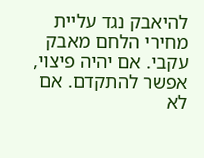להיאבק נגד עליית מחירי הלחם מאבק עקבי. אם יהיה פיצוי, אפשר להתקדם. אם לא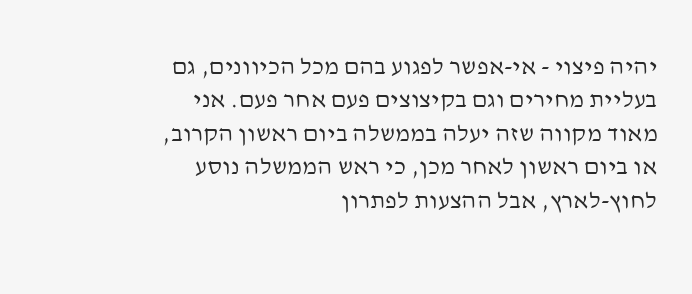יהיה פיצוי - אי-אפשר לפגוע בהם מכל הכיוונים, גם בעליית מחירים וגם בקיצוצים פעם אחר פעם. אני מאוד מקווה שזה יעלה בממשלה ביום ראשון הקרוב, או ביום ראשון לאחר מכן, כי ראש הממשלה נוסע לחוץ-לארץ, אבל ההצעות לפתרון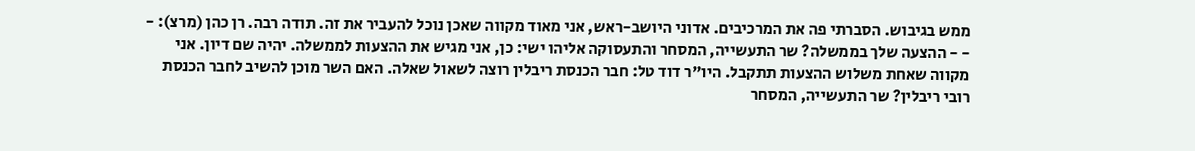ממש בגיבוש. הסברתי פה את המרכיבים. אדוני היושב-ראש, אני מאוד מקווה שאכן נוכל להעביר את זה. תודה רבה. רן כהן (מרצ): - - - ההצעה שלך בממשלה? שר התעשייה, המסחר והתעסוקה אליהו ישי: כן, אני מגיש את ההצעות לממשלה. יהיה שם דיון. אני מקווה שאחת משלוש ההצעות תתקבל. היו"ר דוד טל: חבר הכנסת ריבלין רוצה לשאול שאלה. האם השר מוכן להשיב לחבר הכנסת רובי ריבלין? שר התעשייה, המסחר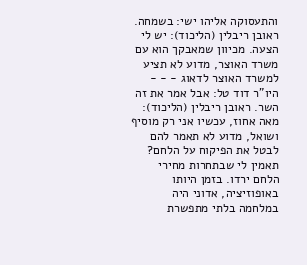והתעסוקה אליהו ישי: בשמחה. ראובן ריבלין (הליכוד): יש לי הצעה. מכיוון שמאבקך הוא עם משרד האוצר, מדוע לא תציע למשרד האוצר לדאוג - - - היו"ר דוד טל: אבל אמר את זה השר. ראובן ריבלין (הליכוד): מאה אחוז, עכשיו אני רק מוסיף ושואל, מדוע לא תאמר להם לבטל את הפיקוח על הלחם? תאמין לי שבתחרות מחירי הלחם ירדו. בזמן היותו באופוזיציה, אדוני היה במלחמה בלתי מתפשרת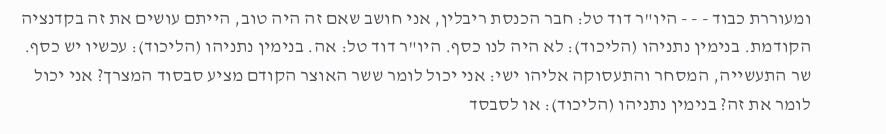ומעוררת כבוד - - - היו"ר דוד טל: חבר הכנסת ריבלין, אני חושב שאם זה היה טוב, הייתם עושים את זה בקדנציה הקודמת. בנימין נתניהו (הליכוד): לא היה לנו כסף. היו"ר דוד טל: אה. בנימין נתניהו (הליכוד): עכשיו יש כסף. שר התעשייה, המסחר והתעסוקה אליהו ישי: אני יכול לומר ששר האוצר הקודם מציע סבסוד המצרך? אני יכול לומר את זה? בנימין נתניהו (הליכוד): או לסבסד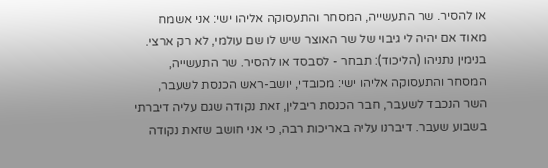או להסיר. שר התעשייה, המסחר והתעסוקה אליהו ישי: אני אשמח מאוד אם יהיה לי גיבוי של שר האוצר שיש לו שם עולמי, לא רק ארצי. בנימין נתניהו (הליכוד): תבחר - לסבסד או להסיר. שר התעשייה, המסחר והתעסוקה אליהו ישי: מכובדי, יושב-ראש הכנסת לשעבר, השר הנכבד לשעבר, חבר הכנסת ריבלין, זאת נקודה שגם עליה דיברתי בשבוע שעבר. דיברנו עליה באריכות רבה, כי אני חושב שזאת נקודה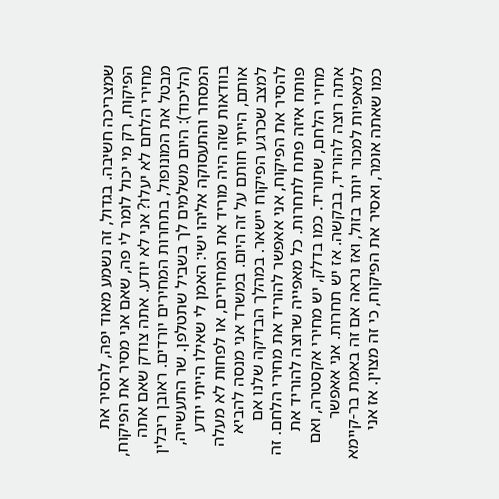שמצריכה חשיבה. בגדול, זה נשמע מאוד יפה, להסיר את הפיקוח, רק מי יכול לומר לי פה, שאם אני מסיר את הפיקוח, מחירי הלחם לא יעלו? אני לא יודע. אתה צודק שאם אתה מבטל את המונופול, בתחרות המחירים יורדים. ראובן ריבלין (הליכוד): היום משלמים לך בשביל שתטלפן. שר התעשייה, המסחר והתעסוקה אליהו ישי: האמן לי שאילו הייתי יודע בוודאות שזה היה מוריד את המחירים, או לפחות לא מעלה אותם, הייתי חותם על זה היום. במשרד אני מנסה להביא למצב שכרגע הפיקוח יישאר. במהלך הבדיקה שלנו אם להסיר את הפיקוח, אני אאפשר להוריד את מחירי הלחם. זה פותח איזה פתח לתחרות. כל מאפייה שרוצה להוריד את מחירי הלחם, שתוריד. כמו בדלק, יש מחירי אקסטרה, ואם אתה רוצה להוריד, בבקשה. אז יש תחרות. אני אאפשר למאפיות למכור יותר בזול, ואז נראה אם זה באמת בר-קיימא כמו שאתה אומר, ואסיר את הפיקוח, כי זה מצוין. אז אני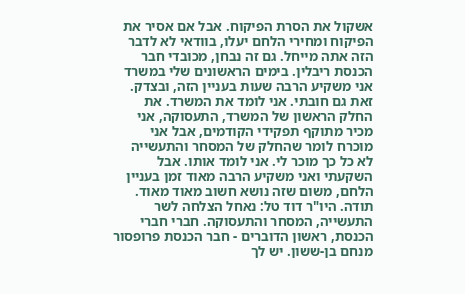אשקול את הסרת הפיקוח. אבל אם אסיר את הפיקוח ומחירי הלחם יעלו, בוודאי לא לדבר הזה אתה מייחל. גם זה נבחן, מכובדי חבר הכנסת ריבלין. בימים הראשונים שלי במשרד אני משקיע הרבה שעות בעניין הזה, ובצדק. זאת גם חובתי. אני לומד את המשרד. את החלק הראשון של המשרד, התעסוקה, אני מכיר מתוקף תפקידי הקודמים, אבל אני מוכרח לומר שהחלק של המסחר והתעשייה לא כל כך מוכר לי. אני לומד אותו. אבל השקעתי ואני משקיע הרבה מאוד זמן בעניין הלחם, משום שזה נושא חשוב מאוד מאוד. תודה. היו"ר דוד טל: נאחל הצלחה לשר התעשייה, המסחר והתעסוקה. חברי חברי הכנסת, ראשון הדוברים - חבר הכנסת פרופסור מנחם בן-ששון. יש לך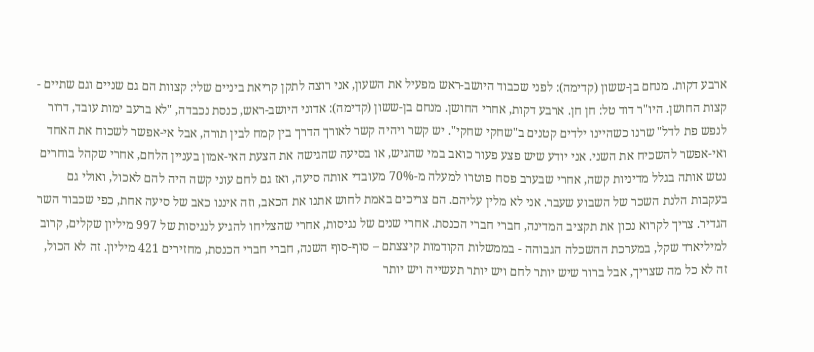ארבע דקות. מנחם בן-ששון (קדימה): לפני שכבוד היושב-ראש מפעיל את השעון, אני רוצה לתקן קריאת ביניים שלי: קצוות הם גם שניים וגם שתיים - קצות החושן. היו"ר דוד טל: חן חן. ארבע דקות, אחרי החושן. מנחם בן-ששון (קדימה): אדוני היושב-ראש, כנסת נכבדה, "לא ברעב ימות עובד, דרור לנפש פת לדל" שרנו כשהיינו ילדים קטנים ב"שחקי שחקי". יש קשר ויהיה קשר לאורך הדרך בין קמח לבין תורה, אבל אי-אפשר לשכוח את האחד ואי-אפשר להשכיח את השני. אני יודע שיש פצע פעור כואב במי שהגיש, או בסיעה שהגישה את הצעת האי-אמון בעניין הלחם, אחרי שקהל בוחרים נטש אותה בגלל מדיניות קשה, אחרי שבערב פסח פוטרו למעלה מ-70% מעובדי אותה סיעה, ואז גם לחם עוני קשה היה להם לאכול, ואולי גם בעקבות הלנת השכר של השבוע שעבר. אני לא מלין עליהם. הם צריכים באמת לחוש אתנו את הכאב, וזה איננו כאב של סיעה אחת, כפי שכבוד השר הגדיר. צריך לקרוא נכון את תקציב המדינה, חברי חברי הכנסת. אחרי שנים של נגיסות, אחרי שהצליחו להגיע לנגיסות של 997 מיליון שקלים, קרוב למיליארד שקל, במערכת ההשכלה הגבוהה - בממשלות הקודמות קיצצתם – סוף-סוף השנה, חברי חברי הכנסת, מחזירים 421 מיליון. זה לא הכול, זה לא כל מה שצריך, אבל ברור שיש יותר לחם ויש יותר תעשייה ויש יותר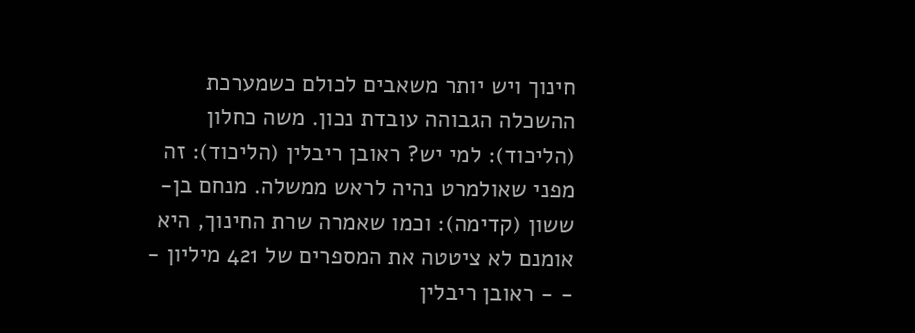חינוך ויש יותר משאבים לכולם כשמערכת ההשכלה הגבוהה עובדת נכון. משה כחלון (הליכוד): למי יש? ראובן ריבלין (הליכוד): זה מפני שאולמרט נהיה לראש ממשלה. מנחם בן-ששון (קדימה): וכמו שאמרה שרת החינוך, היא אומנם לא ציטטה את המספרים של 421 מיליון - - - ראובן ריבלין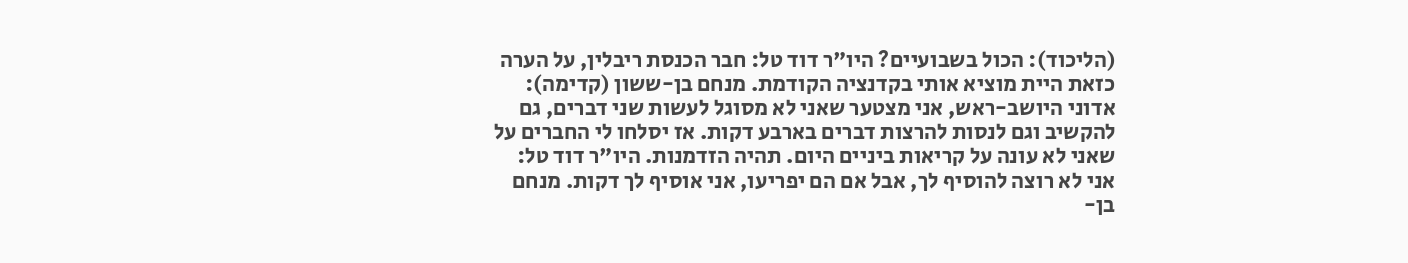(הליכוד): הכול בשבועיים? היו"ר דוד טל: חבר הכנסת ריבלין, על הערה כזאת היית מוציא אותי בקדנציה הקודמת. מנחם בן-ששון (קדימה): אדוני היושב-ראש, אני מצטער שאני לא מסוגל לעשות שני דברים, גם להקשיב וגם לנסות להרצות דברים בארבע דקות. אז יסלחו לי החברים על שאני לא עונה על קריאות ביניים היום. תהיה הזדמנות. היו"ר דוד טל: אני לא רוצה להוסיף לך, אבל אם הם יפריעו, אני אוסיף לך דקות. מנחם בן-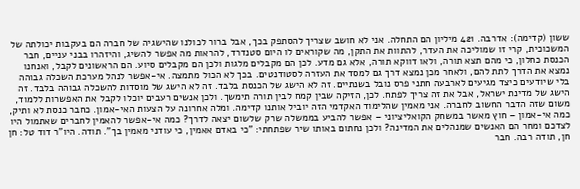ששון (קדימה): אדרבה. 421 מיליון הם התחלה. אני לא חושב שצריך להסתפק בכך, אבל ברור לכולנו שהישגיה של חברה הם בעקבות יכולתה של המשכוכית, קרי זו שמוליכה את העדר, להתוות את התקן, מה שקוראים לו היום סטנדרד, להראות מה אפשר להשיג, והיזהרו בבני עניים, חבר הכנסת כחלון, כי מהם תצא תורה, ולאו דווקא תורה, אלא גם מדע. לכן הם מקבלים מלגות ולכן הם מקבלים סיוע. הם הראשונים לקבל, ואנחנו נמצא את הדרך לתת להם, ולאחר מכן נמצא דרך גם למסד את העזרה לסטודנטים. בכך לא הכול מתמצה. אי-אפשר לנהל מערכת השכלה גבוהה בלי שיודעים כיצד מגיעים לארבעה חתני פרס נובל בשנתיים. זה לא הישג של הכנסת בלבד. זה לא הישג של מוסדות להשכלה גבוהה בלבד. זה הישג של מדינת ישראל, אבל את זה צריך לפתח. לכן, הזיקה שבין קמח לבין תורה תימשך. ולכן אנשים רעבים יוכלו לקבל את האפשרות ללמוד, משום שזה הדבר החשוב לחברה. אני מאמין שהלימוד האקדמי הזה יוביל אותנו קדימה. ומלה אחרונה על הצעות האי-אמון. כחבר כנסת לא ותיק, כמה אי-אמון – חוץ מאשר במשחק הקואליציוני – אפשר להביע בממשלה שרק שלשום יצאה לדרך? כמה אי-אפשר להאמין לחברים שאתמול היו לצדכם ומחר הם האנשים שמנהלים את המדינה? ולכן נחתום באותו שיר שפתחתי: "כי באדם אאמין, כי עודני מאמין בך". תודה. היו"ר דוד טל: חן חן, תודה רבה. חבר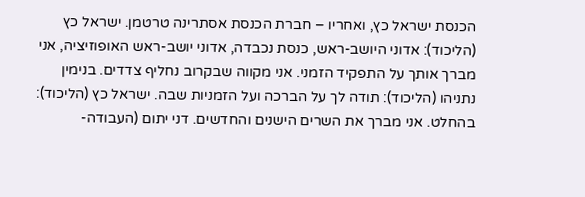הכנסת ישראל כץ, ואחריו – חברת הכנסת אסתרינה טרטמן. ישראל כץ (הליכוד): אדוני היושב-ראש, כנסת נכבדה, אדוני יושב-ראש האופוזיציה, אני מברך אותך על התפקיד הזמני. אני מקווה שבקרוב נחליף צדדים. בנימין נתניהו (הליכוד): תודה לך על הברכה ועל הזמניות שבה. ישראל כץ (הליכוד): בהחלט. אני מברך את השרים הישנים והחדשים. דני יתום (העבודה-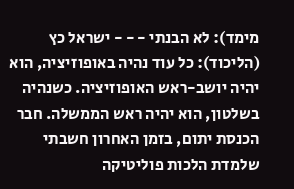מימד): לא הבנתי - - - ישראל כץ (הליכוד): כל עוד נהיה באופוזיציה, הוא יהיה יושב-ראש האופוזיציה. כשנהיה בשלטון, הוא יהיה ראש הממשלה. חבר הכנסת יתום, בזמן האחרון חשבתי שלמדת הלכות פוליטיקה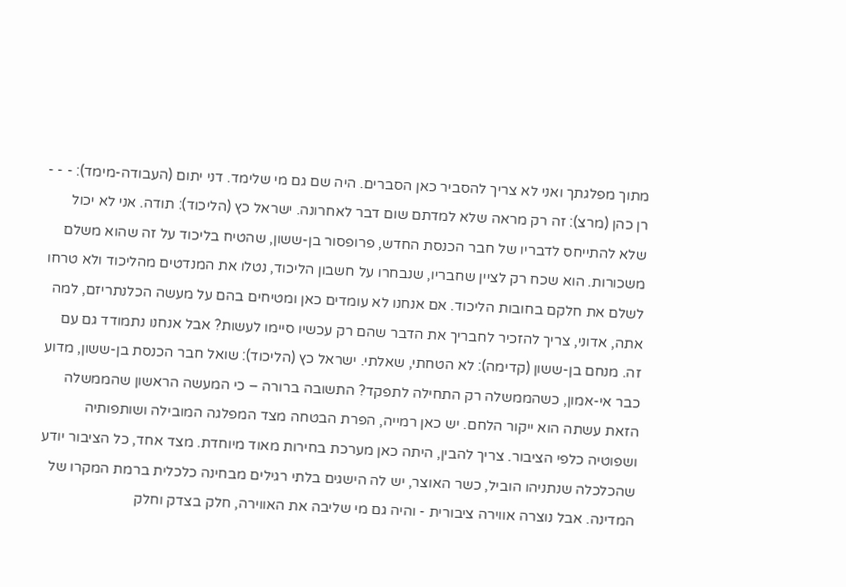מתוך מפלגתך ואני לא צריך להסביר כאן הסברים. היה שם גם מי שלימד. דני יתום (העבודה-מימד): - - - רן כהן (מרצ): זה רק מראה שלא למדתם שום דבר לאחרונה. ישראל כץ (הליכוד): תודה. אני לא יכול שלא להתייחס לדבריו של חבר הכנסת החדש, פרופסור בן-ששון, שהטיח בליכוד על זה שהוא משלם משכורות. הוא שכח רק לציין שחבריו, שנבחרו על חשבון הליכוד, נטלו את המנדטים מהליכוד ולא טרחו לשלם את חלקם בחובות הליכוד. אם אנחנו לא עומדים כאן ומטיחים בהם על מעשה הכלנתריזם, למה אתה, אדוני, צריך להזכיר לחבריך את הדבר שהם רק עכשיו סיימו לעשות? אבל אנחנו נתמודד גם עם זה. מנחם בן-ששון (קדימה): לא הטחתי, שאלתי. ישראל כץ (הליכוד): שואל חבר הכנסת בן-ששון, מדוע כבר אי-אמון, כשהממשלה רק התחילה לתפקד? התשובה ברורה – כי המעשה הראשון שהממשלה הזאת עשתה הוא ייקור הלחם. יש כאן רמייה, הפרת הבטחה מצד המפלגה המובילה ושותפותיה ושפוטיה כלפי הציבור. צריך להבין, היתה כאן מערכת בחירות מאוד מיוחדת. מצד אחד, כל הציבור יודע שהכלכלה שנתניהו הוביל, כשר האוצר, יש לה הישגים בלתי רגילים מבחינה כלכלית ברמת המקרו של המדינה. אבל נוצרה אווירה ציבורית - והיה גם מי שליבה את האווירה, חלק בצדק וחלק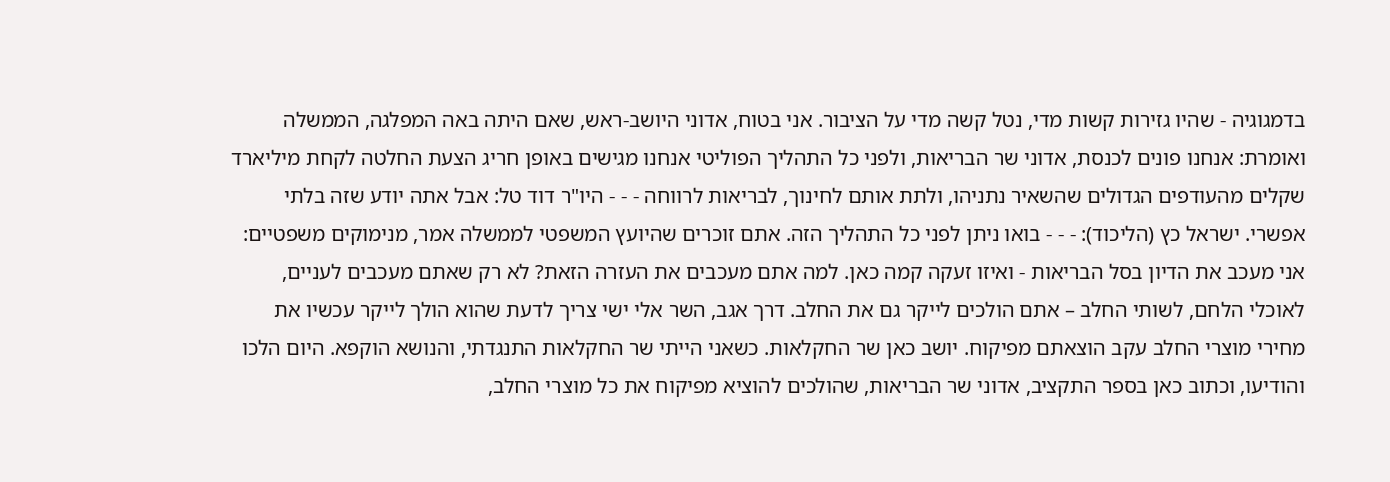בדמגוגיה - שהיו גזירות קשות מדי, נטל קשה מדי על הציבור. אני בטוח, אדוני היושב-ראש, שאם היתה באה המפלגה, הממשלה ואומרת: אנחנו פונים לכנסת, אדוני שר הבריאות, ולפני כל התהליך הפוליטי אנחנו מגישים באופן חריג הצעת החלטה לקחת מיליארד שקלים מהעודפים הגדולים שהשאיר נתניהו, ולתת אותם לחינוך, לבריאות לרווחה - - - היו"ר דוד טל: אבל אתה יודע שזה בלתי אפשרי. ישראל כץ (הליכוד): - - - בואו ניתן לפני כל התהליך הזה. אתם זוכרים שהיועץ המשפטי לממשלה אמר, מנימוקים משפטיים: אני מעכב את הדיון בסל הבריאות - ואיזו זעקה קמה כאן. למה אתם מעכבים את העזרה הזאת? לא רק שאתם מעכבים לעניים, לאוכלי הלחם, לשותי החלב – אתם הולכים לייקר גם את החלב. דרך אגב, השר אלי ישי צריך לדעת שהוא הולך לייקר עכשיו את מחירי מוצרי החלב עקב הוצאתם מפיקוח. יושב כאן שר החקלאות. כשאני הייתי שר החקלאות התנגדתי, והנושא הוקפא. היום הלכו והודיעו, וכתוב כאן בספר התקציב, אדוני שר הבריאות, שהולכים להוציא מפיקוח את כל מוצרי החלב,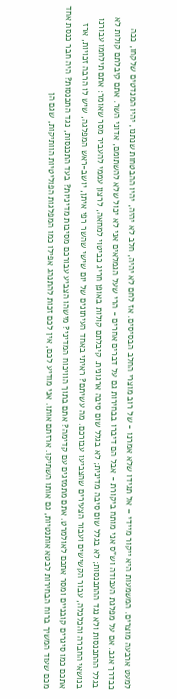למעט ארבעה מוצרים. המשמעות היא ייקור מיידי – אל תגידו שלא אמרנו - של רוב מוצרי החלב הבסיסים. אז לחם לא יהיה, חלב לא יהיה, יהיו ההבטחות שנתנו, יהיו המנדטים שלקחו, ככה כבדרך אגב. אם על מפלגת העבודה וש"ס אני מותח ביקורת - אבל הם דיברו בבחירות גם על דברים אחרים - הרי שעל הגמלאים אני לא יכול שלא להשתומם, אדוני השר. אתם קיבלתם קולות לא בגלל ההתכנסות ולא נגד ההתכנסות; לא בגלל שום סיבה מדינית; לא בגלל שום סיבה ארגונית. קיבלתם קולות באופן חריג כביטוי למחאה, לרצון עממי להעביר מסר שאומר: אתם תילחמו עבורנו בנושאי החברה והכלכלה, עבור הקשישים ועבור הצעירים שהצביעו עבורכם. מה עשיתם? ראיתי באחד העיתונים של יום שישי שהשר רפי איתן, יושב-ראש המפלגה, שיש לו הרבה זכויות, ארז אתכם כמו סיגרים קובניים ומסר אתכם לאולמרט. אתם מתמזגים עם קדימה? אתם בתוך הוויכוח המדיני? מישהו הצביע עבורכם מסיבות מדיניות? בעד התכנסות, נגד התכנסות? היה חבר כנסת אחד מכם שעוד המשיך ברוח הבחירות לבטא אותנטיות, גם אותו השתיקו. ארזתם אותו. אני מודיע לכם, אין לכם זכות להתנהג אפילו כמו המפלגות הפוליטיות הוותיקות, שגם הן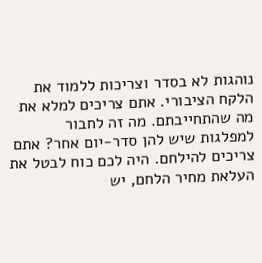נוהגות לא בסדר וצריכות ללמוד את הלקח הציבורי. אתם צריכים למלא את מה שהתחייבתם. מה זה לחבור למפלגות שיש להן סדר-יום אחר? אתם צריכים להילחם. היה לכם כוח לבטל את העלאת מחיר הלחם, יש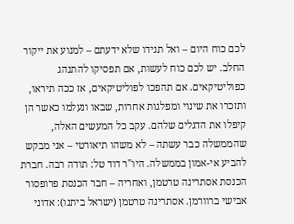לכם כוח היום – ואל תגידו שלא ידעתם – למנוע את ייקור החלב. יש לכם כוח לעשות, אם תפסיקו להתנהג כפוליטיקאים. אם תהפכו לפוליטיקאים, אז ככה תיראו, ותזכרו את שינוי ומפלגות אחרות, שבאו ונעלמו כאשר הן קיפלו את הדגלים שלהם. עקב כל המעשים האלה, שהממשלה כבר עשתה – לא משהו תיאורטי – אני מבקש להביע אי-אמון בממשלה. היו"ר דוד טל: תודה רבה. חברת הכנסת אסתרינה טרטמן, ואחריה – חבר הכנסת פרופסור אבישי ברוורמן. אסתרינה טרטמן (ישראל ביתנו): אדוני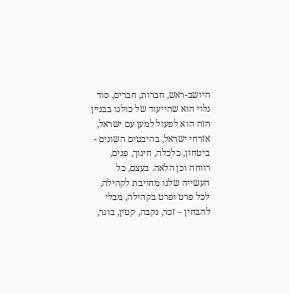היושב-ראש, חברות, חברים, סוד גלוי הוא שהייעוד של כולנו בבניין הזה הוא לפעול למען עם ישראל, אזרחי ישראל, בהיבטים השונים - ביטחון, כלכלה, חינוך, פנים, רווחה וכן הלאה. בעצם, כל העשייה שלנו מחויבת לקהילה, לכל פרט ופרט בקהילה, מבלי להבחין – זכר, נקבה, קטין, בוגר,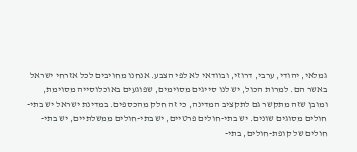גמלאי, יהודי, ערבי, דרוזי, ובוודאי לא לפי הצבע. אנחנו מחויבים לכל אזרחי ישראל באשר הם. למרות הכול, יש לנו סייגים מסוימים, שפוגעים באוכלוסייה מסוימת, ומובן שזה מתקשר גם לתקציב המדינה, כי זה חלק מהכספים. במדינת ישראל יש בתי-חולים מסוגים שונים. יש בתי-חולים פרטיים, יש בתי-חולים ממשלתיים, יש בתי-חולים של קופת-חולים, בתי-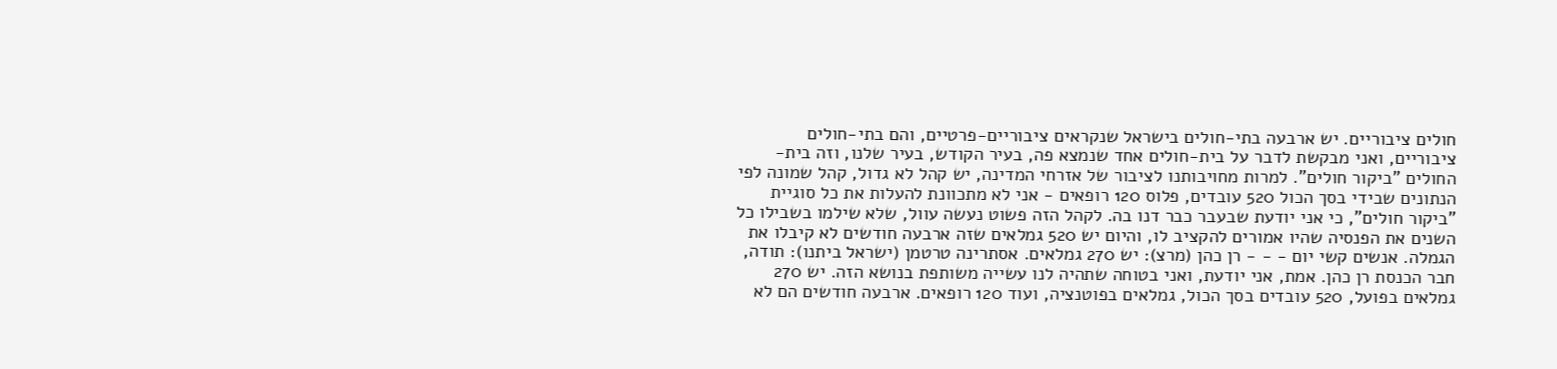חולים ציבוריים. יש ארבעה בתי-חולים בישראל שנקראים ציבוריים-פרטיים, והם בתי-חולים ציבוריים, ואני מבקשת לדבר על בית-חולים אחד שנמצא פה, בעיר הקודש, בעיר שלנו, וזה בית-החולים "ביקור חולים". למרות מחויבותנו לציבור של אזרחי המדינה, יש קהל לא גדול, קהל שמונה לפי הנתונים שבידי בסך הכול 520 עובדים, פלוס 120 רופאים - אני לא מתכוונת להעלות את כל סוגיית "ביקור חולים", כי אני יודעת שבעבר כבר דנו בה. לקהל הזה פשוט נעשה עוול, שלא שילמו בשבילו כל השנים את הפנסיה שהיו אמורים להקציב לו, והיום יש 520 גמלאים שזה ארבעה חודשים לא קיבלו את הגמלה. אנשים קשי יום - - - רן כהן (מרצ): יש 270 גמלאים. אסתרינה טרטמן (ישראל ביתנו): תודה, חבר הכנסת רן כהן. אמת, אני יודעת, ואני בטוחה שתהיה לנו עשייה משותפת בנושא הזה. יש 270 גמלאים בפועל, 520 עובדים בסך הכול, גמלאים בפוטנציה, ועוד 120 רופאים. ארבעה חודשים הם לא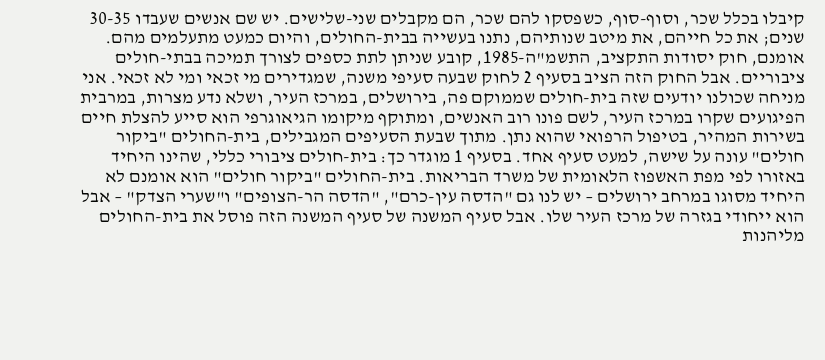קיבלו בכלל שכר, וסוף-סוף, כשפסקו להם שכר, הם מקבלים שני-שלישים. יש שם אנשים שעבדו 30-35 שנים; את כל חייהם, את מיטב שנותיהם, נתנו בעשייה בבית-החולים, והיום כמעט מתעלמים מהם. אומנם, חוק יסודות התקציב, התשמ"ה-1985, קובע שניתן לתת כספים לצורך תמיכה בבתי-חולים ציבוריים. אבל החוק הזה הציב בסעיף 2 לחוק שבעה סעיפי משנה, שמגדירים מי זכאי ומי לא זכאי. אני מניחה שכולנו יודעים שזה בית-חולים שממוקם פה, בירושלים, במרכז העיר, ושלא נדע מצרות, במרבית הפיגועים שקרו במרכז העיר, לשם פונו רוב האנשים, ומתוקף מיקומו הגיאוגרפי הוא סייע להצלת חיים בשירות המהיר, בטיפול הרפואי שהוא נתן. מתוך שבעת הסעיפים המגבילים, בית-החולים "ביקור חולים" עונה על שישה, למעט סעיף אחד. בסעיף 1 מוגדר כך: בית-חולים ציבורי כללי, שהינו היחיד באזורו לפי מפת האשפוז הלאומית של משרד הבריאות. בית-החולים "ביקור חולים" הוא אומנם לא היחיד מסוגו במרחב ירושלים – יש לנו גם "הדסה עין-כרם", "הדסה הר-הצופים" ו"שערי הצדק" – אבל הוא ייחודי בגזרה של מרכז העיר שלו. אבל סעיף המשנה של סעיף המשנה הזה פוסל את בית-החולים מליהנות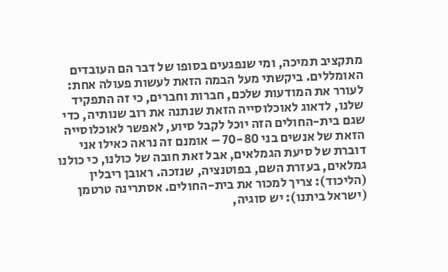מתקציב תמיכה, ומי שנפגעים בסופו של דבר הם העובדים האומללים. ביקשתי מעל הבמה הזאת לעשות פעולה אחת: לעורר את המודעות שלכם, חברות וחברים, כי זה התפקיד שלנו, לדאוג לאוכלוסייה הזאת שנתנה את רוב שנותיה, כדי שגם בית-החולים הזה יוכל לקבל סיוע, לאפשר לאוכלוסייה הזאת של אנשים בני 70-80 – אומנם זה נראה כאילו אני דוברת של סיעת הגמלאים, אבל זאת חובה של כולנו, כי כולנו גמלאים, בעזרת השם, בפוטנציה, שנזכה. ראובן ריבלין (הליכוד): צריך למכור את בית-החולים. אסתרינה טרטמן (ישראל ביתנו): יש סוגיה,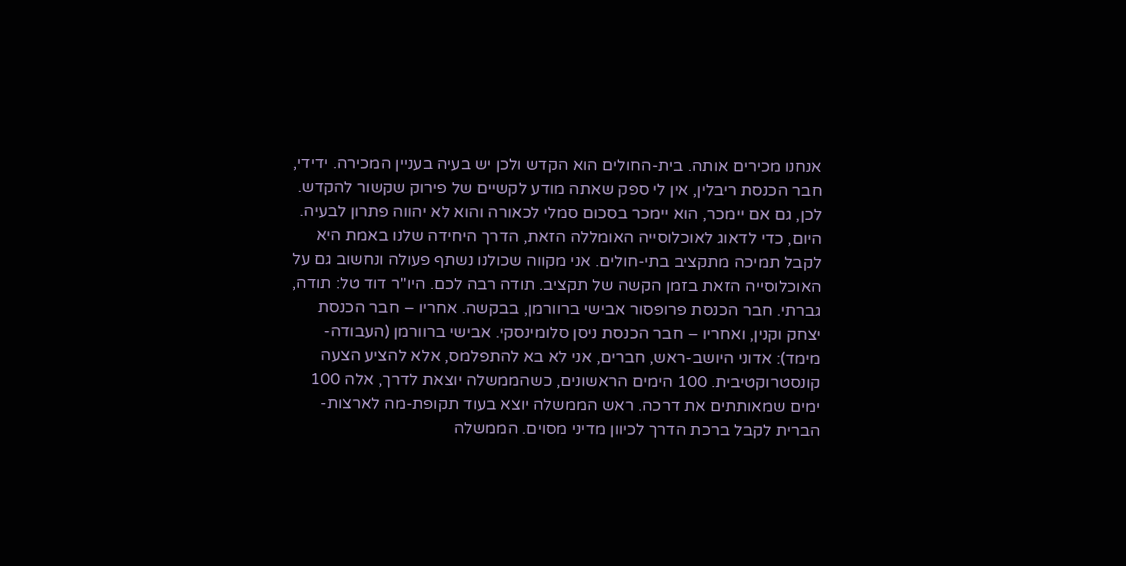אנחנו מכירים אותה. בית-החולים הוא הקדש ולכן יש בעיה בעניין המכירה. ידידי, חבר הכנסת ריבלין, אין לי ספק שאתה מודע לקשיים של פירוק שקשור להקדש. לכן, גם אם יימכר, הוא יימכר בסכום סמלי לכאורה והוא לא יהווה פתרון לבעיה. היום, כדי לדאוג לאוכלוסייה האומללה הזאת, הדרך היחידה שלנו באמת היא לקבל תמיכה מתקציב בתי-חולים. אני מקווה שכולנו נשתף פעולה ונחשוב גם על האוכלוסייה הזאת בזמן הקשה של תקציב. תודה רבה לכם. היו"ר דוד טל: תודה, גברתי. חבר הכנסת פרופסור אבישי ברוורמן, בבקשה. אחריו – חבר הכנסת יצחק וקנין, ואחריו – חבר הכנסת ניסן סלומינסקי. אבישי ברוורמן (העבודה-מימד): אדוני היושב-ראש, חברים, אני לא בא להתפלמס, אלא להציע הצעה קונסטרוקטיבית. 100 הימים הראשונים, כשהממשלה יוצאת לדרך, אלה 100 ימים שמאותתים את דרכה. ראש הממשלה יוצא בעוד תקופת-מה לארצות-הברית לקבל ברכת הדרך לכיוון מדיני מסוים. הממשלה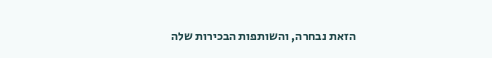הזאת נבחרה, והשותפות הבכירות שלה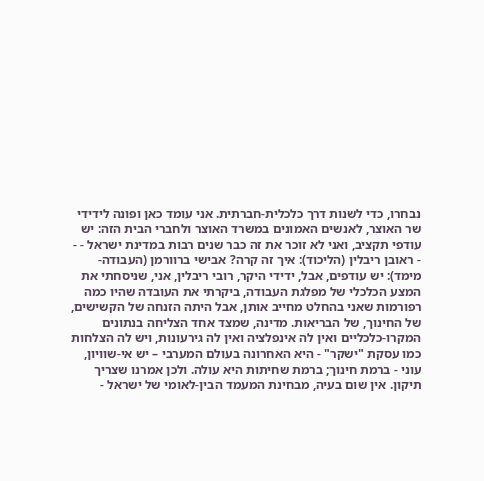נבחרו, כדי לשנות דרך כלכלית-חברתית. אני עומד כאן ופונה לידידי שר האוצר, לאנשים האמונים במשרד האוצר ולחברי הבית הזה: יש עודפי תקציב, ואני לא זוכר את זה כבר שנים רבות במדינת ישראל - - - ראובן ריבלין (הליכוד): איך זה קרה? אבישי ברוורמן (העבודה-מימד): יש עודפים, אבל, ידידי היקר, רובי ריבלין, אני, שניסחתי את המצע הכלכלי של מפלגת העבודה, ביקרתי את העובדה שהיו כמה רפורמות שאני בהחלט מחייב אותן, אבל היתה הזנחה של הקשישים, של החינוך, של הבריאות. מדינה, שמצד אחד הצליחה בנתונים המקרו-כלכליים ואין לה אינפלציה ואין לה גירעונות, ויש לה הצלחות כמו עסקת "ישקר" - היא האחרונה בעולם המערבי – יש אי-שוויון, עוני - ברמת חינוך; ברמת שחיתות היא עולה. ולכן אמרנו שצריך תיקון. אין שום בעיה, מבחינת המעמד הבין-לאומי של ישראל -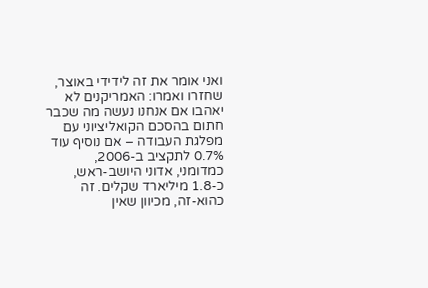ואני אומר את זה לידידי באוצר, שחזרו ואמרו: האמריקנים לא יאהבו אם אנחנו נעשה מה שכבר חתום בהסכם הקואליציוני עם מפלגת העבודה – אם נוסיף עוד 0.7% לתקציב ב-2006, כמדומני, אדוני היושב-ראש, כ-1.8 מיליארד שקלים. זה כהוא-זה, מכיוון שאין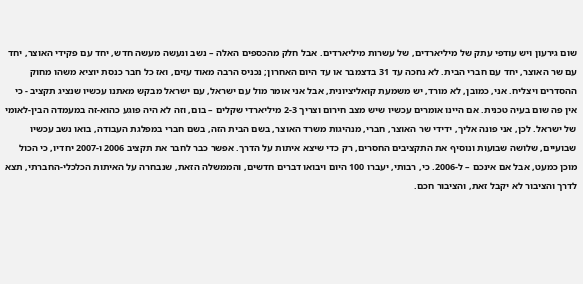שום גירעון ויש עודפי עתק של מיליארדים, של עשרות מיליארדים. אבל חלק מהכספים האלה – נשב ונעשה מעשה חדש, יחד עם פקידי האוצר, יחד עם שר האוצר, יחד עם חברי הבית. לא נחכה עד 31 בדצמבר או עד היום האחרון; נכניס הרבה מאוד עזים, ואז כל חבר כנסת יוציא משהו מחוק ההסדרים ויצליח. אני, כמובן, לא מורד, יש משמעת קואליציונית, אבל אני אומר מול עם ישראל, עם ישראל מבקש מאתנו עכשיו שנציג תקציב - כי אין פה שום בעיה טכנית. אם היינו אומרים עכשיו שיש מצב חירום וצריך 2-3 מיליארדי שקלים – בום, וזה לא היה פוגע כהוא-זה במעמדה הבין-לאומי של ישראל. לכן, אני פונה אליך, ידידי שר האוצר, חברי, מנהיגות משרד האוצר, בשם הבית הזה, בשם חברי במפלגת העבודה, בואו נשב עכשיו שבועיים, שלושה שבועות ונוסיף את התקציבים החסרים, רק כדי שיצא איתות על הדרך. אפשר כבר לחבר את תקציב 2006 ו-2007 יחדיו, כי הכול מוכן כמעט, אבל אם אינכם – ל-2006. כי, רבותי, יעברו 100 היום ויבואו דברים חדשים, והממשלה הזאת, שנבחרה על האיתות הכלכלי-החברתי, תצא לדרך והציבור לא יקבל זאת, והציבור חכם.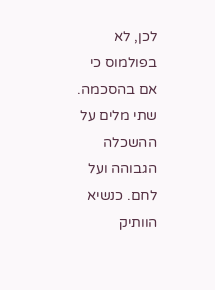לכן, לא בפולמוס כי אם בהסכמה. שתי מלים על ההשכלה הגבוהה ועל לחם. כנשיא הוותיק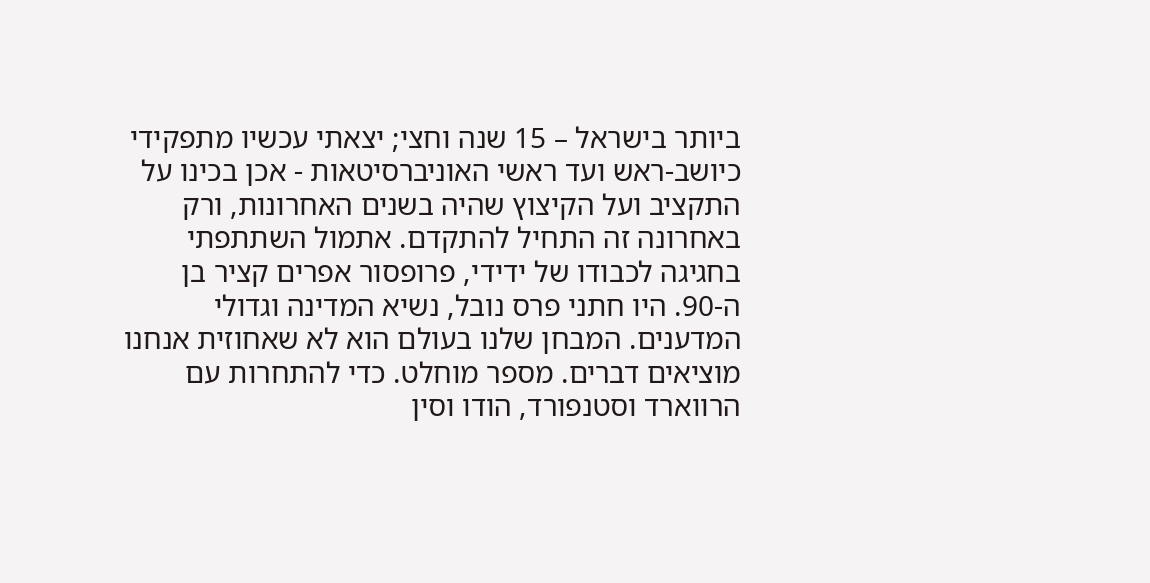ביותר בישראל – 15 שנה וחצי; יצאתי עכשיו מתפקידי כיושב-ראש ועד ראשי האוניברסיטאות - אכן בכינו על התקציב ועל הקיצוץ שהיה בשנים האחרונות, ורק באחרונה זה התחיל להתקדם. אתמול השתתפתי בחגיגה לכבודו של ידידי, פרופסור אפרים קציר בן ה-90. היו חתני פרס נובל, נשיא המדינה וגדולי המדענים. המבחן שלנו בעולם הוא לא שאחוזית אנחנו מוציאים דברים. מספר מוחלט. כדי להתחרות עם הרווארד וסטנפורד, הודו וסין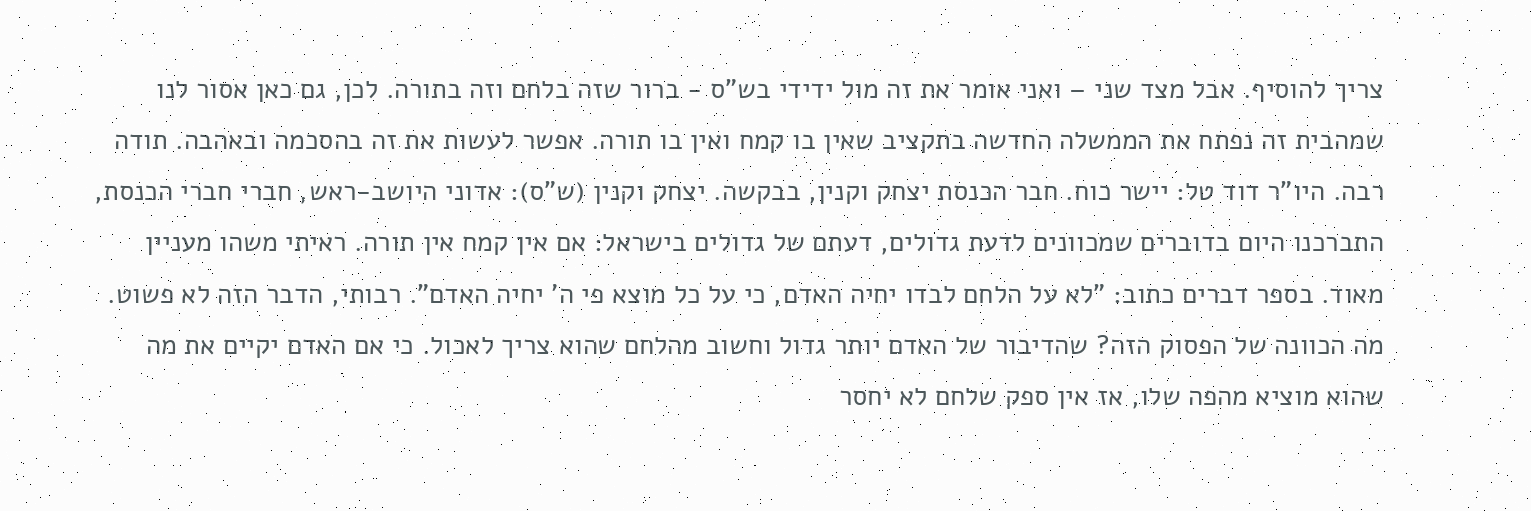צריך להוסיף. אבל מצד שני – ואני אומר את זה מול ידידי בש"ס - ברור שזה בלחם וזה בתורה. לכן, גם כאן אסור לנו שמהבית זה נפתח את הממשלה החדשה בתקציב שאין בו קמח ואין בו תורה. אפשר לעשות את זה בהסכמה ובאהבה. תודה רבה. היו"ר דוד טל: יישר כוח. חבר הכנסת יצחק וקנין, בבקשה. יצחק וקנין (ש"ס): אדוני היושב-ראש, חברי חברי הכנסת, התברכנו היום בדוברים שמכוונים לדעת גדולים, דעתם של גדולים בישראל: אם אין קמח אין תורה. ראיתי משהו מעניין מאוד. בספר דברים כתוב: "לא על הלחם לבדו יחיה האדם, כי על כל מוצא פי ה' יחיה האדם". רבותי, הדבר הזה לא פשוט. מה הכוונה של הפסוק הזה? שהדיבור של האדם יותר גדול וחשוב מהלחם שהוא צריך לאכול. כי אם האדם יקיים את מה שהוא מוציא מהפה שלו, אז אין ספק שלחם לא יחסר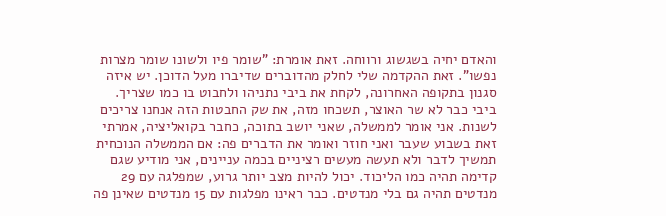והאדם יחיה בשגשוג ורווחה. זאת אומרת: "שומר פיו ולשונו שומר מצרות נפשו". זאת ההקדמה שלי לחלק מהדוברים שדיברו מעל הדוכן. יש איזה סגנון בתקופה האחרונה, לקחת את ביבי נתניהו ולחבוט בו כמו שצריך. ביבי כבר לא שר האוצר, תשכחו מזה, את שק החבטות הזה אנחנו צריכים לשנות. אני אומר לממשלה, שאני יושב בתוכה, כחבר בקואליציה, אמרתי זאת בשבוע שעבר ואני חוזר ואומר את הדברים פה: אם הממשלה הנוכחית תמשיך לדבר ולא תעשה מעשים רציניים בכמה עניינים, אני מודיע שגם קדימה תהיה כמו הליכוד. יכול להיות מצב יותר גרוע, שמפלגה עם 29 מנדטים תהיה גם בלי מנדטים. כבר ראינו מפלגות עם 15 מנדטים שאינן פה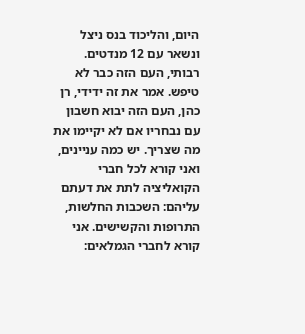היום, והליכוד בנס ניצל ונשאר עם 12 מנדטים. רבותי, העם הזה כבר לא טיפש. אמר את זה ידידי, רן כהן, העם הזה יבוא חשבון עם נבחריו אם לא יקיימו את מה שצריך. יש כמה עניינים, ואני קורא לכל חברי הקואליציה לתת את דעתם עליהם: השכבות החלשות, התרופות והקשישים. אני קורא לחברי הגמלאים: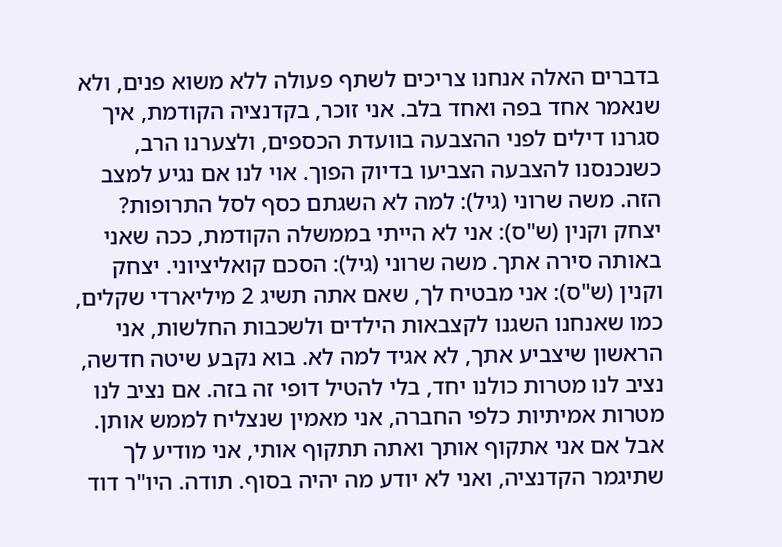בדברים האלה אנחנו צריכים לשתף פעולה ללא משוא פנים, ולא שנאמר אחד בפה ואחד בלב. אני זוכר, בקדנציה הקודמת, איך סגרנו דילים לפני ההצבעה בוועדת הכספים, ולצערנו הרב, כשנכנסנו להצבעה הצביעו בדיוק הפוך. אוי לנו אם נגיע למצב הזה. משה שרוני (גיל): למה לא השגתם כסף לסל התרופות? יצחק וקנין (ש"ס): אני לא הייתי בממשלה הקודמת, ככה שאני באותה סירה אתך. משה שרוני (גיל): הסכם קואליציוני. יצחק וקנין (ש"ס): אני מבטיח לך, שאם אתה תשיג 2 מיליארדי שקלים, כמו שאנחנו השגנו לקצבאות הילדים ולשכבות החלשות, אני הראשון שיצביע אתך, לא אגיד למה לא. בוא נקבע שיטה חדשה, נציב לנו מטרות כולנו יחד, בלי להטיל דופי זה בזה. אם נציב לנו מטרות אמיתיות כלפי החברה, אני מאמין שנצליח לממש אותן. אבל אם אני אתקוף אותך ואתה תתקוף אותי, אני מודיע לך שתיגמר הקדנציה, ואני לא יודע מה יהיה בסוף. תודה. היו"ר דוד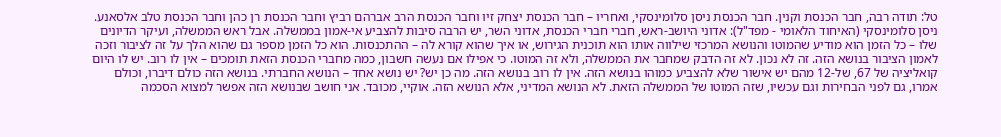טל: תודה רבה, חבר הכנסת וקנין. חבר הכנסת ניסן סלומינסקי, ואחריו – חבר הכנסת יצחק זיו וחבר הכנסת הרב אברהם רביץ וחבר הכנסת רן כהן וחבר הכנסת טלב אלסאנע. ניסן סלומינסקי (האיחוד הלאומי - מפד"ל): אדוני היושב-ראש, חברי חברי הכנסת, אדוני השר, יש הרבה סיבות להצביע אי-אמון בממשלה. אבל ראש הממשלה, ועיקר הדיונים שלו – כל הזמן הוא מודיע שהמוטו והנושא המרכזי שילווה אותו הוא תוכנית הגירוש, או איך שהוא קורא לה – ההתכנסות. הוא כל הזמן מספר גם שהוא הלך על זה לציבור וזכה לאמון הציבור בנושא הזה. זה לא נכון. לא זה הדבק שמחבר את הממשלה, ולא זה המוטו. כי אפילו אם נעשה חשבון, כמה מחברי הכנסת הזאת תומכים – אין לו רוב. יש לו היום קואליציה של 67, של-12 מהם יש אישור שלא להצביע כמוהו בנושא הזה. אין לו רוב בנושא הזה. מה כן יש? יש נושא אחד – הנושא החברתי. בנושא הזה כולם דיברו, וכולם אמרו, גם לפני הבחירות וגם עכשיו, שזה המוטו של הממשלה הזאת. לא הנושא המדיני, אלא הנושא הזה. אוקיי, מכובד. אני חושב שבנושא הזה אפשר למצוא הסכמה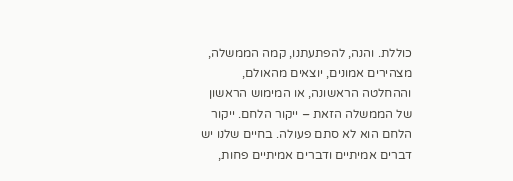כוללת. והנה, להפתעתנו, קמה הממשלה, מצהירים אמונים, יוצאים מהאולם, וההחלטה הראשונה, או המימוש הראשון של הממשלה הזאת – ייקור הלחם. ייקור הלחם הוא לא סתם פעולה. בחיים שלנו יש דברים אמיתיים ודברים אמיתיים פחות,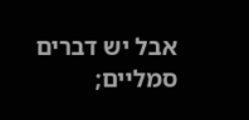אבל יש דברים סמליים;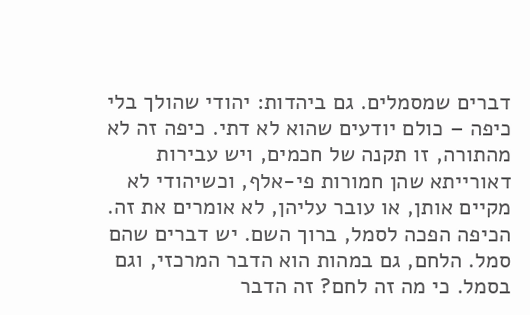דברים שמסמלים. גם ביהדות: יהודי שהולך בלי כיפה – כולם יודעים שהוא לא דתי. כיפה זה לא מהתורה, זו תקנה של חכמים, ויש עבירות דאורייתא שהן חמורות פי-אלף, וכשיהודי לא מקיים אותן, או עובר עליהן, לא אומרים את זה. הכיפה הפכה לסמל, ברוך השם. יש דברים שהם סמל. הלחם, גם במהות הוא הדבר המרכזי, וגם בסמל. כי מה זה לחם? זה הדבר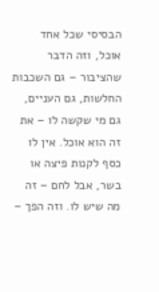הבסיסי שכל אחד אוכל, וזה הדבר שהציבור – גם השכבות החלשות, גם העניים, גם מי שקשה לו – את זה הוא אוכל. אין לו כסף לקנות פיצה או בשר, אבל לחם – זה מה שיש לו. וזה הפך –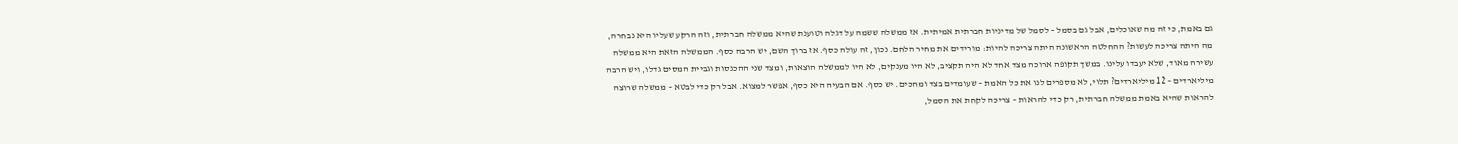גם באמת, כי זה מה שאוכלים, אבל גם בסמל – לסמל של מדיניות חברתית אמיתית. אז ממשלה ששמה על דגלה וטוענת שהיא ממשלה חברתית, וזה הרקע שעליו היא נבחרה, מה היתה צריכה לעשות? ההחלטה הראשונה היתה צריכה להיות: מורידים את מחיר הלחם. נכון, זה עולה כסף. אז ברוך השם, יש הרבה כסף. הממשלה הזאת היא ממשלה עשירה מאוד, שלא יעבדו עלינו. במשך תקופה ארוכה מצד אחד לא היה תקציב, לא היו מענקים, לא היו לממשלה הוצאות, ומצד שני ההכנסות וגביית המסים גדלו, ויש הרבה מיליארדים – 12 מיליארדים? תלוי, לא מספרים לנו את כל האמת – שעומדים בצד ומחכים. יש כסף. אם הבעיה היא כסף, אפשר למצוא. אבל רק כדי לבטא – ממשלה שרוצה להראות שהיא באמת ממשלה חברתית, רק כדי להראות – צריכה לקחת את הסמל,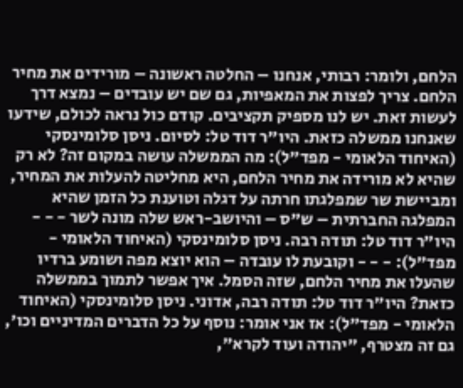הלחם, ולומר: רבותי, אנחנו – החלטה ראשונה – מורידים את מחיר הלחם. צריך לפצות את המאפיות, גם שם יש עובדים – נמצא דרך לעשות זאת. יש לנו מספיק תקציבים. קודם כול נראה לכולם, שידעו שאנחנו ממשלה כזאת. היו"ר דוד טל: לסיום. ניסן סלומינסקי (האיחוד הלאומי - מפד"ל): מה הממשלה עושה במקום זה? לא רק שהיא לא מורידה את מחיר הלחם, היא מחליטה להעלות את המחיר, ומביישת שר שמפלגתו חרתה על דגלה וטוענת כל הזמן שהיא המפלגה החברתית – ש"ס – והיושב-ראש שלה מונה לשר - - - היו"ר דוד טל: תודה רבה. ניסן סלומינסקי (האיחוד הלאומי - מפד"ל): - - - וקובעת לו עובדה – הוא יוצא מפה ושומע ברדיו שהעלו את מחיר הלחם, שזה הסמל. איך אפשר לתמוך בממשלה כזאת? היו"ר דוד טל: תודה רבה, אדוני. ניסן סלומינסקי (האיחוד הלאומי - מפד"ל): אז אני אומר: נוסף על כל הדברים המדיניים וכו', גם זה מצטרף, "יהודה ועוד לקרא",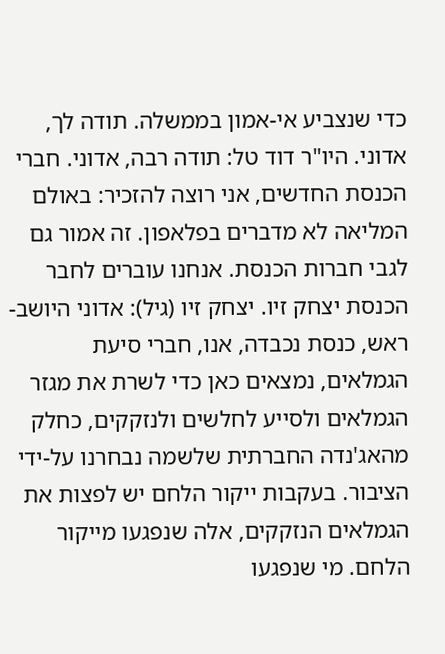כדי שנצביע אי-אמון בממשלה. תודה לך, אדוני. היו"ר דוד טל: תודה רבה, אדוני. חברי הכנסת החדשים, אני רוצה להזכיר: באולם המליאה לא מדברים בפלאפון. זה אמור גם לגבי חברות הכנסת. אנחנו עוברים לחבר הכנסת יצחק זיו. יצחק זיו (גיל): אדוני היושב-ראש, כנסת נכבדה, אנו, חברי סיעת הגמלאים, נמצאים כאן כדי לשרת את מגזר הגמלאים ולסייע לחלשים ולנזקקים, כחלק מהאג'נדה החברתית שלשמה נבחרנו על-ידי הציבור. בעקבות ייקור הלחם יש לפצות את הגמלאים הנזקקים, אלה שנפגעו מייקור הלחם. מי שנפגעו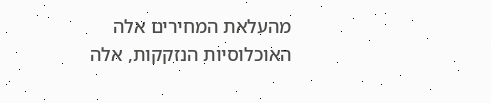מהעלאת המחירים אלה האוכלוסיות הנזקקות, אלה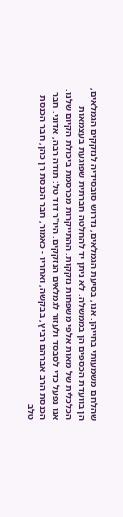שהלחם משמעותי בחייהן. אנו, בסיעת הגמלאים, נדרוש סובסידיה לנזקקים הגמלאים, הן בוועדת הכספים הן בממשלה. לא ניתן יד להחלטה חברתית שפוגעת בעצמאות הכלכלית של מאות אלפי משפחות נזקקות. ההתייקרות מכרסמת ביכולת הקיום שלנו. אנו נפעל כדי לסבסד ולעזור לגמלאים הנזקקים. היו"ר דוד טל: תודה רבה, אדוני. חבר הכנסת הרב אברהם רביץ, בבקשה, ואחריו - כאמור, חבר הכנסת רן כהן, חבר הכנסת טלב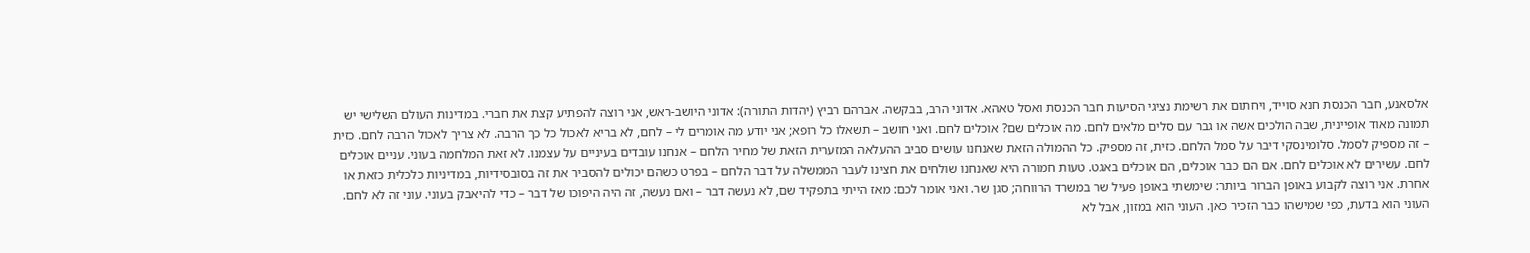אלסאנע, חבר הכנסת חנא סוייד, ויחתום את רשימת נציגי הסיעות חבר הכנסת ואסל טאהא. אדוני הרב, בבקשה. אברהם רביץ (יהדות התורה): אדוני היושב-ראש, אני רוצה להפתיע קצת את חברי. במדינות העולם השלישי יש תמונה מאוד אופיינית, שבה הולכים אשה או גבר עם סלים מלאים לחם. מה אוכלים שם? אוכלים לחם. ואני חושב – תשאלו כל רופא; אני יודע מה אומרים לי – לחם, לא בריא לאכול כל כך הרבה. לא צריך לאכול הרבה לחם. כזית – זה מספיק לסמל. סלומינסקי דיבר על סמל הלחם. כזית, זה מספיק. כל ההמולה הזאת שאנחנו עושים סביב ההעלאה המזערית הזאת של מחיר הלחם – אנחנו עובדים בעיניים על עצמנו. לא זאת המלחמה בעוני. עניים אוכלים לחם. עשירים לא אוכלים לחם. אם הם כבר אוכלים, הם אוכלים באגט. טעות חמורה היא שאנחנו שולחים את חצינו לעבר הממשלה על דבר הלחם – בפרט כשהם יכולים להסביר את זה בסובסידיות, במדיניות כלכלית כזאת או אחרת. אני רוצה לקבוע באופן הברור ביותר: שימשתי באופן פעיל שר במשרד הרווחה; סגן שר. ואני אומר לכם: מאז הייתי בתפקיד שם, לא נעשה דבר – ואם נעשה, זה היה היפוכו של דבר – כדי להיאבק בעוני. עוני זה לא לחם. העוני הוא בדעת, כפי שמישהו כבר הזכיר כאן. העוני הוא במזון, אבל לא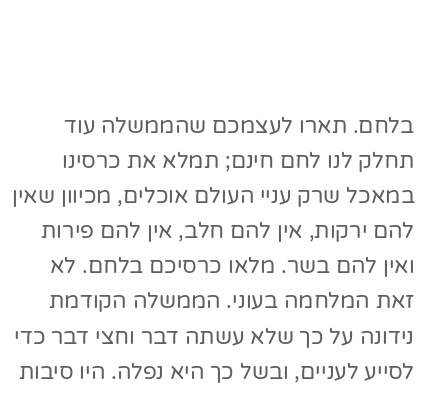בלחם. תארו לעצמכם שהממשלה עוד תחלק לנו לחם חינם; תמלא את כרסינו במאכל שרק עניי העולם אוכלים, מכיוון שאין להם ירקות, אין להם חלב, אין להם פירות ואין להם בשר. מלאו כרסיכם בלחם. לא זאת המלחמה בעוני. הממשלה הקודמת נידונה על כך שלא עשתה דבר וחצי דבר כדי לסייע לעניים, ובשל כך היא נפלה. היו סיבות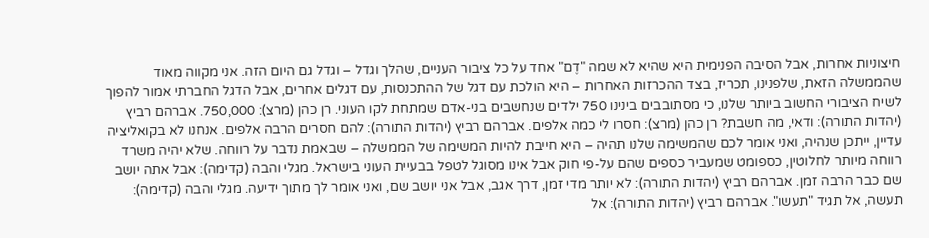חיצוניות אחרות, אבל הסיבה הפנימית היא שהיא לא שמה "דֶם" אחד על כל ציבור העניים, שהלך וגדל – וגדל גם היום הזה. אני מקווה מאוד שהממשלה הזאת, שלפנינו, תכריז, בצד ההכרזות האחרות – היא הולכת עם דגל של ההתכנסות, עם דגלים אחרים, אבל הדגל החברתי אמור להפוך לשיח הציבורי החשוב ביותר שלנו, כי מסתובבים בינינו 750 ילדים שנחשבים בני-אדם שמתחת לקו העוני. רן כהן (מרצ): 750,000. אברהם רביץ (יהדות התורה): ודאי, מה חשבת? רן כהן (מרצ): חסרו לי כמה אלפים. אברהם רביץ (יהדות התורה): להם חסרים הרבה אלפים. אנחנו לא בקואליציה עדיין, ייתכן שנהיה, ואני אומר לכם שהמשימה שלנו תהיה – היא חייבת להיות המשימה של הממשלה – שבאמת נדבר על רווחה. שלא יהיה משרד רווחה מיותר לחלוטין, כספומט שמעביר כספים שהם על-פי חוק אבל אינו מסוגל לטפל בבעיית העוני בישראל. מגלי והבה (קדימה): אבל אתה יושב שם כבר הרבה זמן. אברהם רביץ (יהדות התורה): לא יותר מדי זמן, דרך אגב, אבל אני יושב שם, ואני אומר לך מתוך ידיעה. מגלי והבה (קדימה): תעשה, אל תגיד "תעשו". אברהם רביץ (יהדות התורה): אל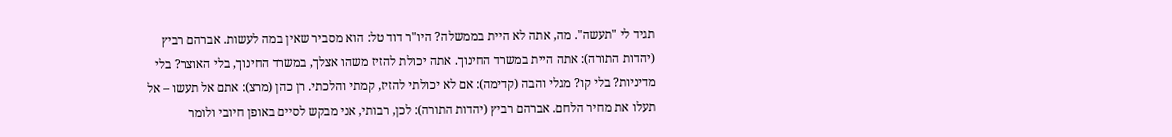תגיד לי "תעשה". מה, אתה לא היית בממשלה? היו"ר דוד טל: הוא מסביר שאין במה לעשות. אברהם רביץ (יהדות התורה): אתה היית במשרד החינוך. אתה יכולת להזיז משהו אצלך, במשרד החינוך, בלי האוצר? בלי מדיניות? בלי קו? מגלי והבה (קדימה): אם לא יכולתי להזיז, קמתי והלכתי. רן כהן (מרצ): אתם אל תעשו – אל תעלו את מחיר הלחם. אברהם רביץ (יהדות התורה): לכן, רבותי, אני מבקש לסיים באופן חיובי ולומר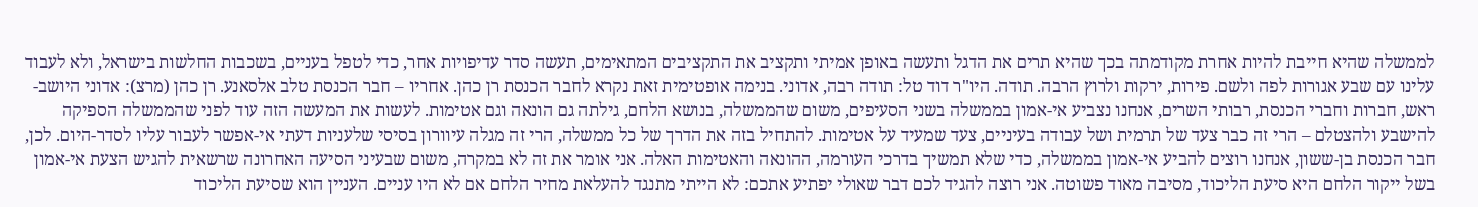לממשלה שהיא חייבת להיות אחרת מקודמתה בכך שהיא תרים את הדגל ותעשה באופן אמיתי ותקציב את התקציבים המתאימים, תעשה סדר עדיפויות אחר, כדי לטפל בעניים, בשכבות החלשות בישראל, ולא לעבוד עלינו עם שבע אגורות לפה ולשם. פירות, ירקות ולרוץ הרבה. תודה. היו"ר דוד טל: תודה רבה, אדוני. בנימה אופטימית זאת נקרא לחבר הכנסת רן כהן. אחריו – חבר הכנסת טלב אלסאנע. רן כהן (מרצ): אדוני היושב-ראש, חברות וחברי הכנסת, רבותי השרים, אנחנו נצביע אי-אמון בממשלה בשני הסעיפים, משום שהממשלה, בנושא הלחם, גילתה גם הונאה וגם אטימות. לעשות את המעשה הזה עוד לפני שהממשלה הספיקה להישבע ולהצטלם – הרי זה כבר צעד של תרמית ושל עבודה בעיניים, צעד שמעיד על אטימות. להתחיל בזה את הדרך של כל ממשלה, הרי זה מגלה עיוורון בסיסי שלעניות דעתי אי-אפשר לעבור עליו לסדר-היום. לכן, חבר הכנסת בן-ששון, אנחנו רוצים להביע אי-אמון בממשלה, כדי שלא תמשיך בדרכי העורמה, ההונאה והאטימות האלה. אני אומר את זה לא במקרה, משום שבעיני הסיעה האחרונה שרשאית להגיש הצעת אי-אמון בשל ייקור הלחם היא סיעת הליכוד, מסיבה מאוד פשוטה. אני רוצה להגיד לכם דבר שאולי יפתיע אתכם: לא הייתי מתנגד להעלאת מחיר הלחם אם לא היו עניים. העניין הוא שסיעת הליכוד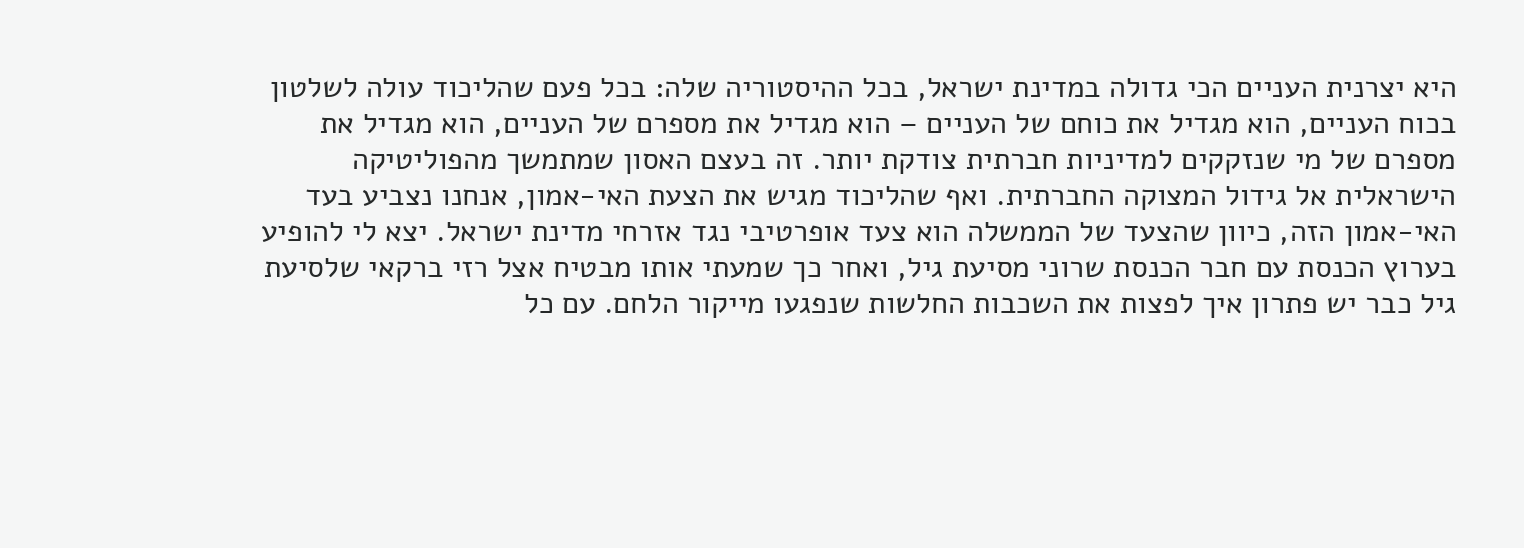היא יצרנית העניים הכי גדולה במדינת ישראל, בכל ההיסטוריה שלה: בכל פעם שהליכוד עולה לשלטון בכוח העניים, הוא מגדיל את כוחם של העניים – הוא מגדיל את מספרם של העניים, הוא מגדיל את מספרם של מי שנזקקים למדיניות חברתית צודקת יותר. זה בעצם האסון שמתמשך מהפוליטיקה הישראלית אל גידול המצוקה החברתית. ואף שהליכוד מגיש את הצעת האי-אמון, אנחנו נצביע בעד האי-אמון הזה, כיוון שהצעד של הממשלה הוא צעד אופרטיבי נגד אזרחי מדינת ישראל. יצא לי להופיע בערוץ הכנסת עם חבר הכנסת שרוני מסיעת גיל, ואחר כך שמעתי אותו מבטיח אצל רזי ברקאי שלסיעת גיל כבר יש פתרון איך לפצות את השכבות החלשות שנפגעו מייקור הלחם. עם כל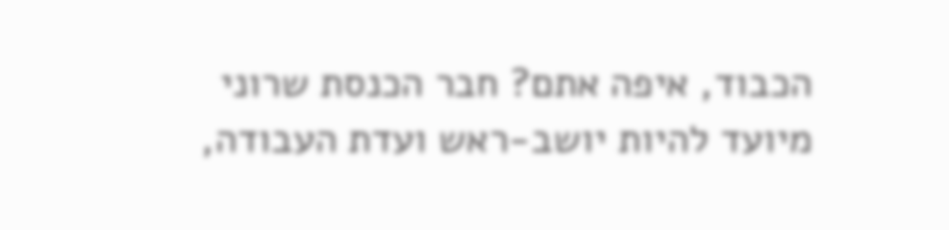הכבוד, איפה אתם? חבר הכנסת שרוני מיועד להיות יושב-ראש ועדת העבודה,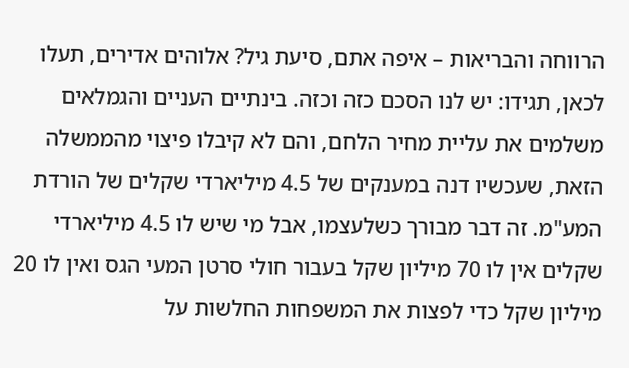הרווחה והבריאות – איפה אתם, סיעת גיל? אלוהים אדירים, תעלו לכאן, תגידו: יש לנו הסכם כזה וכזה. בינתיים העניים והגמלאים משלמים את עליית מחיר הלחם, והם לא קיבלו פיצוי מהממשלה הזאת, שעכשיו דנה במענקים של 4.5 מיליארדי שקלים של הורדת המע"מ. זה דבר מבורך כשלעצמו, אבל מי שיש לו 4.5 מיליארדי שקלים אין לו 70 מיליון שקל בעבור חולי סרטן המעי הגס ואין לו 20 מיליון שקל כדי לפצות את המשפחות החלשות על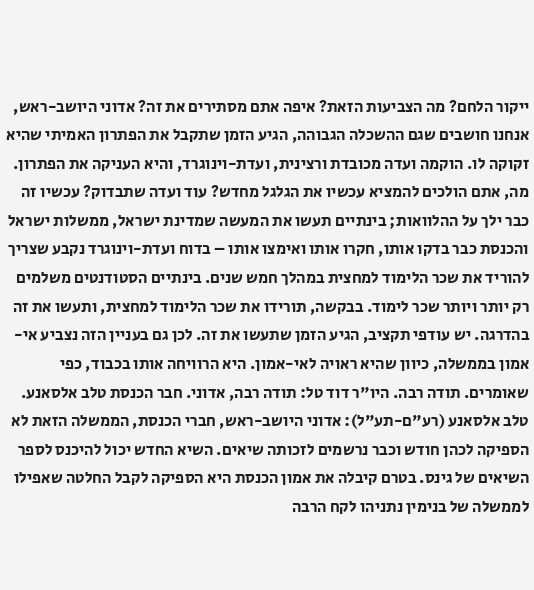ייקור הלחם? מה הצביעות הזאת? איפה אתם מסתירים את זה? אדוני היושב-ראש, אנחנו חושבים שגם ההשכלה הגבוהה, הגיע הזמן שתקבל את הפתרון האמיתי שהיא זקוקה לו. הוקמה ועדה מכובדת ורצינית, ועדת-וינוגרד, והיא העניקה את הפתרון. מה, אתם הולכים להמציא עכשיו את הגלגל מחדש? עוד ועדה שתבדוק? עכשיו זה כבר ילך על ההלוואות; בינתיים תעשו את המעשה שמדינת ישראל, ממשלות ישראל והכנסת כבר בדקו אותו, חקרו אותו ואימצו אותו – בדוח ועדת-וינוגרד נקבע שצריך להוריד את שכר הלימוד למחצית במהלך חמש שנים. בינתיים הסטודנטים משלמים רק יותר ויותר שכר לימוד. בבקשה, תורידו את שכר הלימוד למחצית, ותעשו את זה בהדרגה. יש עודפי תקציב, הגיע הזמן שתעשו את זה. לכן גם בעניין הזה נצביע אי-אמון בממשלה, כיוון שהיא ראויה לאי-אמון. היא הרוויחה אותו בכבוד, כפי שאומרים. תודה רבה. היו"ר דוד טל: תודה רבה, אדוני. חבר הכנסת טלב אלסאנע. טלב אלסאנע (רע"ם-תע"ל): אדוני היושב-ראש, חברי הכנסת, הממשלה הזאת לא הספיקה לכהן חודש וכבר נרשמים לזכותה שיאים. השיא החדש יכול להיכנס לספר השיאים של גינס. בטרם קיבלה את אמון הכנסת היא הספיקה לקבל החלטה שאפילו לממשלה של בנימין נתניהו לקח הרבה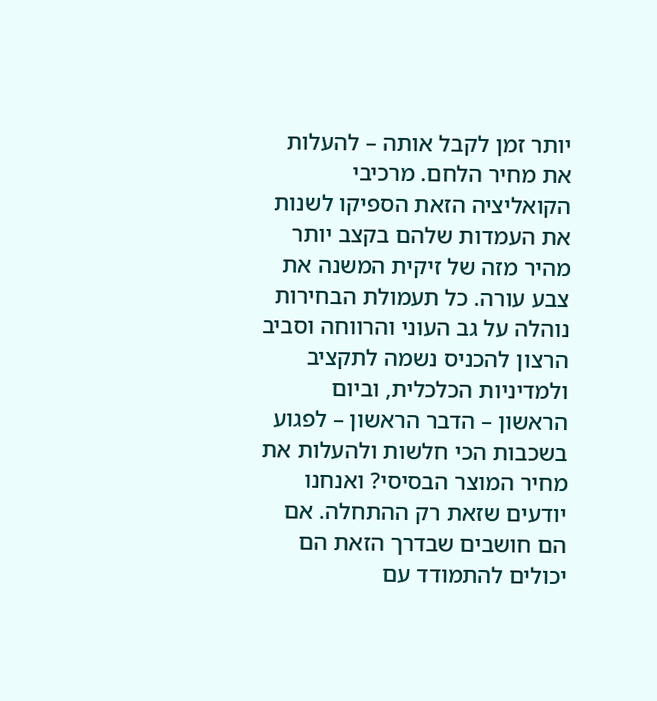יותר זמן לקבל אותה – להעלות את מחיר הלחם. מרכיבי הקואליציה הזאת הספיקו לשנות את העמדות שלהם בקצב יותר מהיר מזה של זיקית המשנה את צבע עורה. כל תעמולת הבחירות נוהלה על גב העוני והרווחה וסביב הרצון להכניס נשמה לתקציב ולמדיניות הכלכלית, וביום הראשון – הדבר הראשון – לפגוע בשכבות הכי חלשות ולהעלות את מחיר המוצר הבסיסי? ואנחנו יודעים שזאת רק ההתחלה. אם הם חושבים שבדרך הזאת הם יכולים להתמודד עם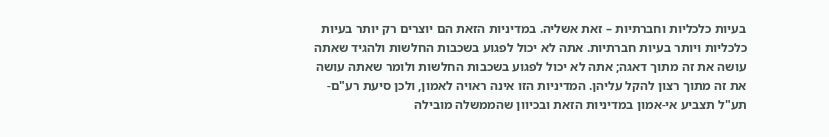בעיות כלכליות וחברתיות – זאת אשליה. במדיניות הזאת הם יוצרים רק יותר בעיות כלכליות ויותר בעיות חברתיות. אתה לא יכול לפגוע בשכבות החלשות ולהגיד שאתה עושה את זה מתוך דאגה; אתה לא יכול לפגוע בשכבות החלשות ולומר שאתה עושה את זה מתוך רצון להקל עליהן. המדיניות הזו אינה ראויה לאמון, ולכן סיעת רע"ם-תע"ל תצביע אי-אמון במדיניות הזאת ובכיוון שהממשלה מובילה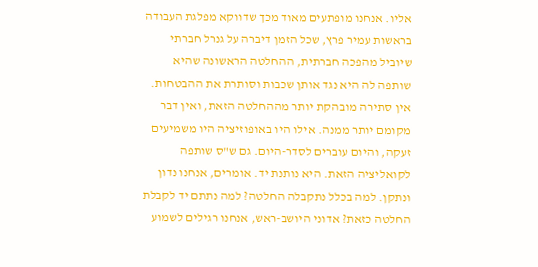אליו. אנחנו מופתעים מאוד מכך שדווקא מפלגת העבודה בראשות עמיר פרץ, שכל הזמן דיברה על גנרל חברתי שיוביל מהפכה חברתית, ההחלטה הראשונה שהיא שותפה לה היא נגד אותן שכבות וסותרת את ההבטחות. אין סתירה מובהקת יותר מההחלטה הזאת, ואין דבר מקומם יותר ממנה. אילו היו באופוזיציה היו משמיעים זעקה, והיום עוברים לסדר-היום. גם ש"ס שותפה לקואליציה הזאת. היא נותנת יד. אומרים, אנחנו נדון ונתקן. למה בכלל נתקבלה החלטה? למה נתתם יד לקבלת החלטה כזאת? אדוני היושב-ראש, אנחנו רגילים לשמוע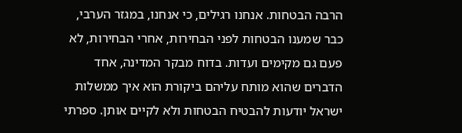הרבה הבטחות. אנחנו רגילים, כי אנחנו, במגזר הערבי, כבר שמענו הבטחות לפני הבחירות, אחרי הבחירות, לא פעם גם מקימים ועדות. בדוח מבקר המדינה, אחד הדברים שהוא מותח עליהם ביקורת הוא איך ממשלות ישראל יודעות להבטיח הבטחות ולא לקיים אותן. ספרתי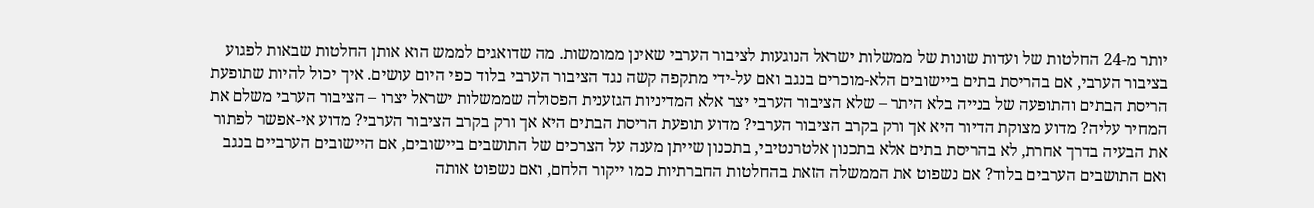יותר מ-24 החלטות של ועדות שונות של ממשלות ישראל הנוגעות לציבור הערבי שאינן ממומשות. מה שדואגים לממש הוא אותן החלטות שבאות לפגוע בציבור הערבי, אם בהריסת בתים ביישובים הלא-מוכרים בנגב ואם על-ידי מתקפה קשה נגד הציבור הערבי בלוד כפי היום עושים. איך יכול להיות שתופעת הריסת הבתים והתופעה של בנייה בלא היתר – שלא הציבור הערבי יצר אלא המדיניות הגזענית הפסולה שממשלות ישראל יצרו – הציבור הערבי משלם את המחיר עליה? מדוע מצוקת הדיור היא אך ורק בקרב הציבור הערבי? מדוע תופעת הריסת הבתים היא אך ורק בקרב הציבור הערבי? מדוע אי-אפשר לפתור את הבעיה בדרך אחרת, לא בהריסת בתים אלא בתכנון אלטרנטיבי, בתכנון שייתן מענה על הצרכים של התושבים ביישובים, אם היישובים הערביים בנגב ואם התושבים הערבים בלוד? אם נשפוט את הממשלה הזאת בהחלטות החברתיות כמו ייקור הלחם, ואם נשפוט אותה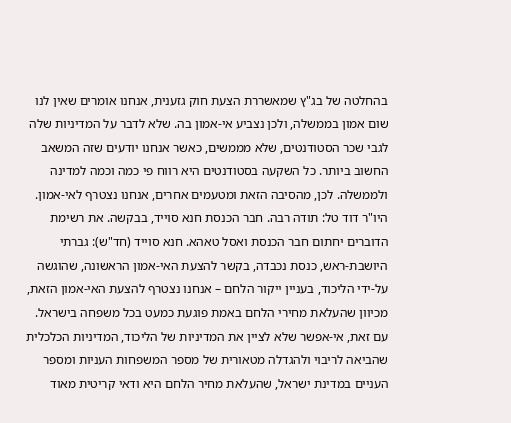בהחלטה של בג"ץ שמאשררת הצעת חוק גזענית, אנחנו אומרים שאין לנו שום אמון בממשלה, ולכן נצביע אי-אמון בה. שלא לדבר על המדיניות שלה לגבי שכר הסטודנטים, שלא מממשים, כאשר אנחנו יודעים שזה המשאב החשוב ביותר. כל השקעה בסטודנטים היא רווח פי כמה וכמה למדינה ולממשלה. לכן, מהסיבה הזאת ומטעמים אחרים, אנחנו נצטרף לאי-אמון. היו"ר דוד טל: תודה רבה. חבר הכנסת חנא סוייד, בבקשה. את רשימת הדוברים יחתום חבר הכנסת ואסל טאהא. חנא סוייד (חד"ש): גברתי היושבת-ראש, כנסת נכבדה, בקשר להצעת האי-אמון הראשונה, שהוגשה על-ידי הליכוד, בעניין ייקור הלחם – אנחנו נצטרף להצעת האי-אמון הזאת, מכיוון שהעלאת מחירי הלחם באמת פוגעת כמעט בכל משפחה בישראל. עם זאת, אי-אפשר שלא לציין את המדיניות של הליכוד, המדיניות הכלכלית שהביאה לריבוי ולהגדלה מטאורית של מספר המשפחות העניות ומספר העניים במדינת ישראל, שהעלאת מחיר הלחם היא ודאי קריטית מאוד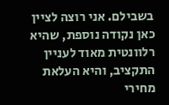בשבילם. אני רוצה לציין כאן נקודה נוספת, שהיא רלוונטית מאוד לעניין התקציב, והיא העלאת מחירי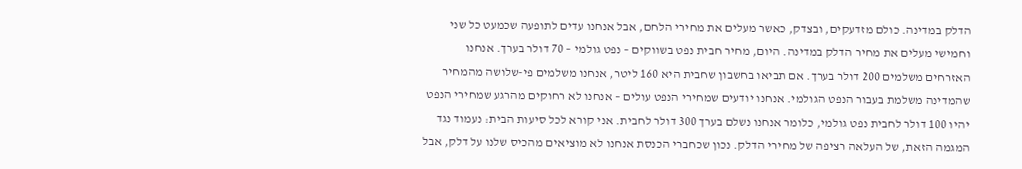הדלק במדינה. כולם מזדעקים, ובצדק, כאשר מעלים את מחירי הלחם, אבל אנחנו עדים לתופעה שכמעט כל שני וחמישי מעלים את מחיר הדלק במדינה. היום, מחיר חבית נפט בשווקים – נפט גולמי – 70 דולר בערך. אנחנו האזרחים משלמים 200 דולר בערך. אם תביאו בחשבון שחבית היא 160 ליטר, אנחנו משלמים פי-שלושה מהמחיר שהמדינה משלמת בעבור הנפט הגולמי. אנחנו יודעים שמחירי הנפט עולים – אנחנו לא רחוקים מהרגע שמחירי הנפט יהיו 100 דולר לחבית נפט גולמי, כלומר אנחנו נשלם בערך 300 דולר לחבית. אני קורא לכל סיעות הבית: נעמוד נגד המגמה הזאת, של העלאה רציפה של מחירי הדלק. נכון שכחברי הכנסת אנחנו לא מוציאים מהכיס שלנו על דלק, אבל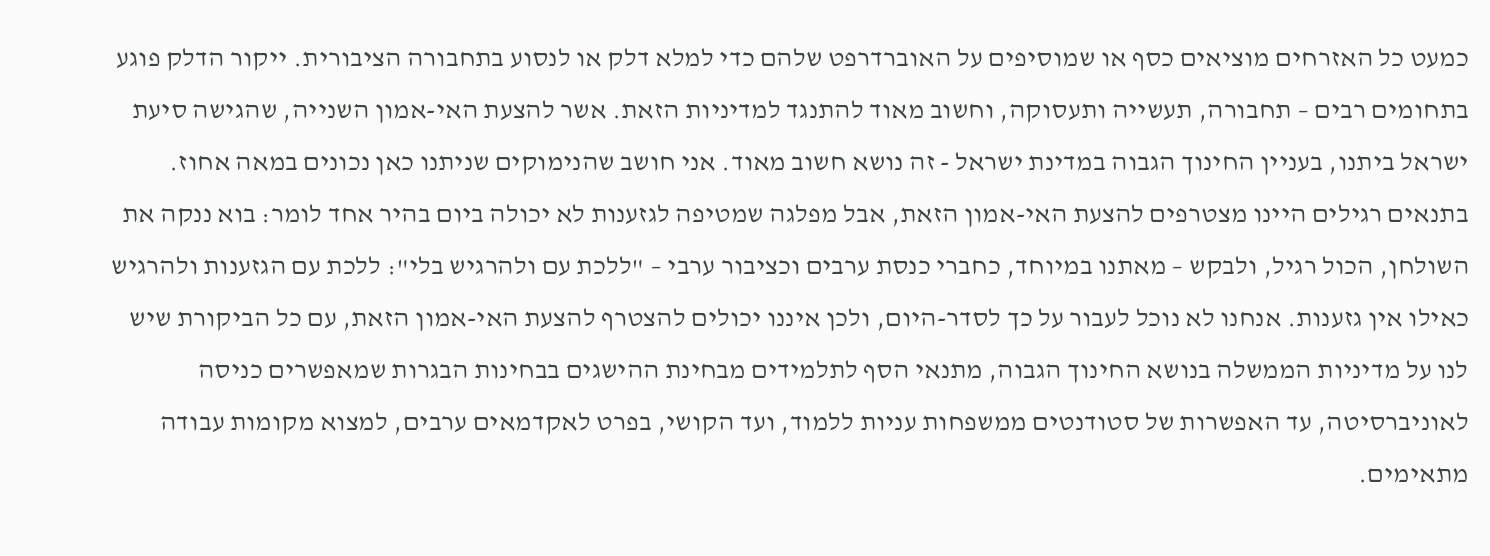כמעט כל האזרחים מוציאים כסף או שמוסיפים על האוברדרפט שלהם כדי למלא דלק או לנסוע בתחבורה הציבורית. ייקור הדלק פוגע בתחומים רבים – תחבורה, תעשייה ותעסוקה, וחשוב מאוד להתנגד למדיניות הזאת. אשר להצעת האי-אמון השנייה, שהגישה סיעת ישראל ביתנו, בעניין החינוך הגבוה במדינת ישראל - זה נושא חשוב מאוד. אני חושב שהנימוקים שניתנו כאן נכונים במאה אחוז. בתנאים רגילים היינו מצטרפים להצעת האי-אמון הזאת, אבל מפלגה שמטיפה לגזענות לא יכולה ביום בהיר אחד לומר: בוא ננקה את השולחן, הכול רגיל, ולבקש – מאתנו במיוחד, כחברי כנסת ערבים וכציבור ערבי – "ללכת עם ולהרגיש בלי": ללכת עם הגזענות ולהרגיש כאילו אין גזענות. אנחנו לא נוכל לעבור על כך לסדר-היום, ולכן איננו יכולים להצטרף להצעת האי-אמון הזאת, עם כל הביקורת שיש לנו על מדיניות הממשלה בנושא החינוך הגבוה, מתנאי הסף לתלמידים מבחינת ההישגים בבחינות הבגרות שמאפשרים כניסה לאוניברסיטה, עד האפשרות של סטודנטים ממשפחות עניות ללמוד, ועד הקושי, בפרט לאקדמאים ערבים, למצוא מקומות עבודה מתאימים.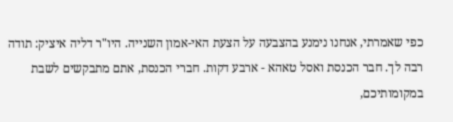כפי שאמרתי, אנחנו נימנע בהצבעה על הצעת האי-אמון השנייה. היו"ר דליה איציק: תודה רבה לך. חבר הכנסת ואסל טאהא - ארבע דקות. חברי הכנסת, אתם מתבקשים לשבת במקומותיכם,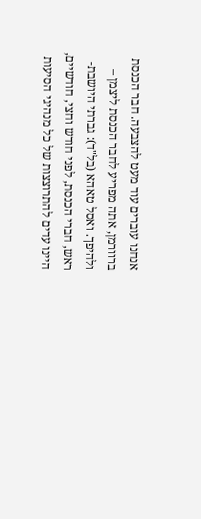אנחנו עוברים עוד מעט להצבעה. חבר הכנסת ברוורמן, אתה מפריע לחבר הכנסת ליצמן – ולהיפך. ואסל טאהא (בל"ד): גברתי היושבת-ראש, חברי הכנסת, לפני חודש וחצי, חודשיים, היינו עדים להתרוצצות של כל מנהיגי הסיעות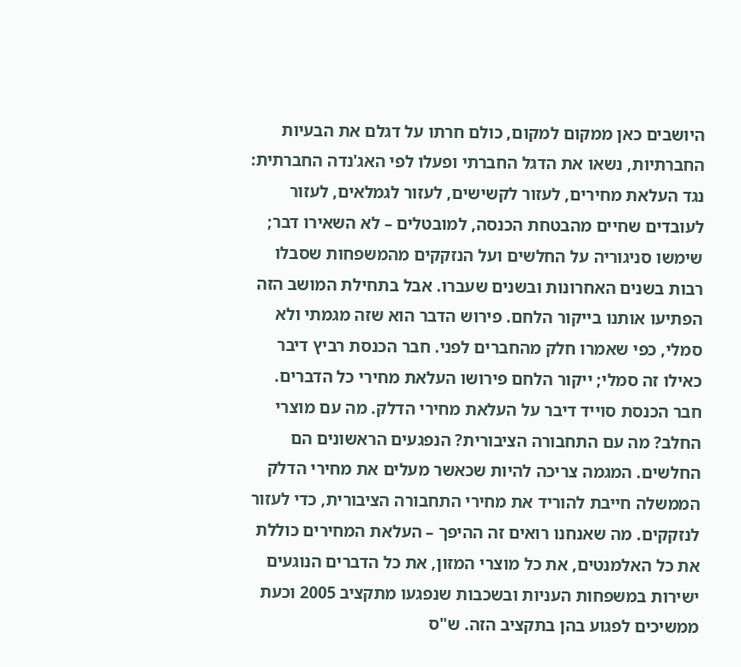היושבים כאן ממקום למקום, כולם חרתו על דגלם את הבעיות החברתיות, נשאו את הדגל החברתי ופעלו לפי האג'נדה החברתית: נגד העלאת מחירים, לעזור לקשישים, לעזור לגמלאים, לעזור לעובדים שחיים מהבטחת הכנסה, למובטלים – לא השאירו דבר; שימשו סניגוריה על החלשים ועל הנזקקים מהמשפחות שסבלו רבות בשנים האחרונות ובשנים שעברו. אבל בתחילת המושב הזה הפתיעו אותנו בייקור הלחם. פירוש הדבר הוא שזה מגמתי ולא סמלי, כפי שאמרו חלק מהחברים לפני. חבר הכנסת רביץ דיבר כאילו זה סמלי; ייקור הלחם פירושו העלאת מחירי כל הדברים. חבר הכנסת סוייד דיבר על העלאת מחירי הדלק. מה עם מוצרי החלב? מה עם התחבורה הציבורית? הנפגעים הראשונים הם החלשים. המגמה צריכה להיות שכאשר מעלים את מחירי הדלק הממשלה חייבת להוריד את מחירי התחבורה הציבורית, כדי לעזור לנזקקים. מה שאנחנו רואים זה ההיפך – העלאת המחירים כוללת את כל האלמנטים, את כל מוצרי המזון, את כל הדברים הנוגעים ישירות במשפחות העניות ובשכבות שנפגעו מתקציב 2005 וכעת ממשיכים לפגוע בהן בתקציב הזה. ש"ס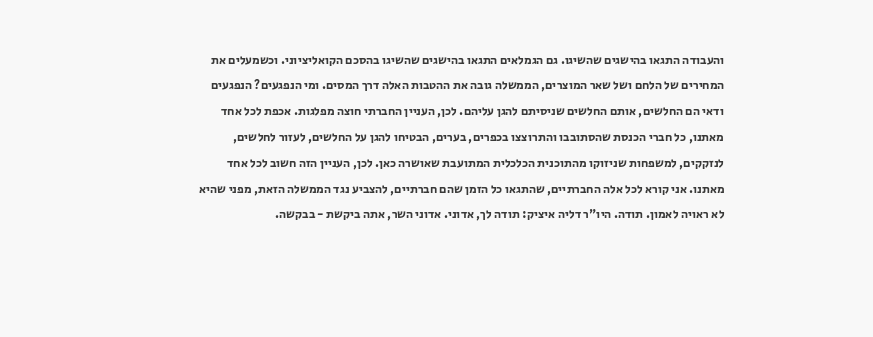והעבודה התגאו בהישגים שהשיגו. גם הגמלאים התגאו בהישגים שהשיגו בהסכם הקואליציוני. וכשמעלים את המחירים של הלחם ושל שאר המוצרים, הממשלה גובה את ההטבות האלה דרך המסים. ומי הנפגעים? הנפגעים ודאי הם החלשים, אותם החלשים שניסיתם להגן עליהם. לכן, העניין החברתי חוצה מפלגות. אכפת לכל אחד מאתנו, כל חברי הכנסת שהסתובבו והתרוצצו בכפרים, בערים, הבטיחו להגן על החלשים, לעזור לחלשים, לנזקקים, למשפחות שניזוקו מהתוכנית הכלכלית המתועבת שאושרה כאן. לכן, העניין הזה חשוב לכל אחד מאתנו. אני קורא לכל אלה החברתיים, שהתגאו כל הזמן שהם חברתיים, להצביע נגד הממשלה הזאת, מפני שהיא לא ראויה לאמון. תודה. היו"ר דליה איציק: תודה לך, אדוני. אדוני השר, אתה ביקשת - בבקשה.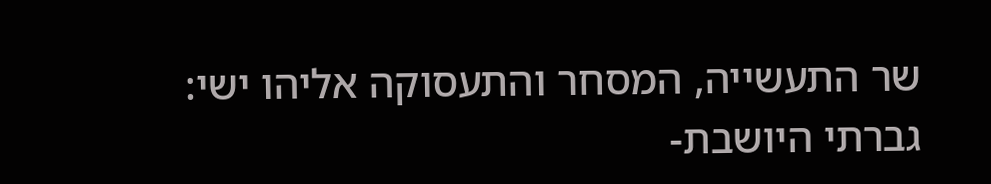שר התעשייה, המסחר והתעסוקה אליהו ישי: גברתי היושבת-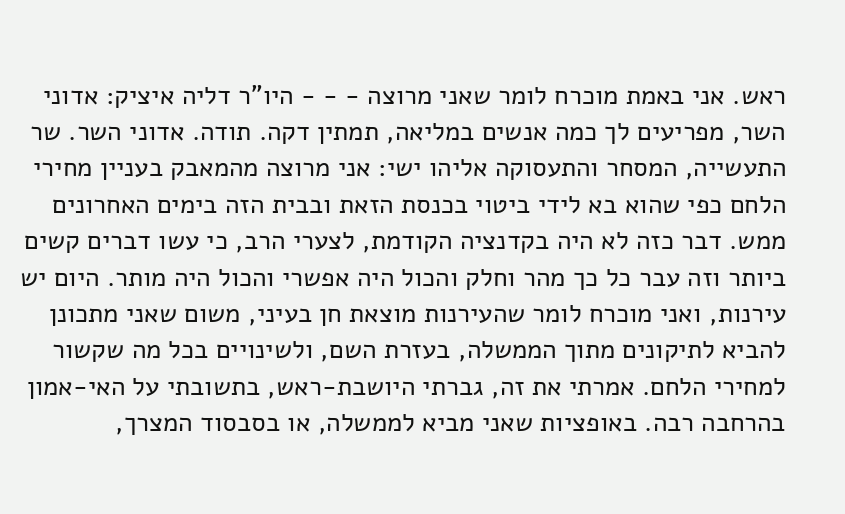ראש. אני באמת מוכרח לומר שאני מרוצה - - - היו"ר דליה איציק: אדוני השר, מפריעים לך כמה אנשים במליאה, תמתין דקה. תודה. אדוני השר. שר התעשייה, המסחר והתעסוקה אליהו ישי: אני מרוצה מהמאבק בעניין מחירי הלחם כפי שהוא בא לידי ביטוי בכנסת הזאת ובבית הזה בימים האחרונים ממש. דבר כזה לא היה בקדנציה הקודמת, לצערי הרב, כי עשו דברים קשים ביותר וזה עבר כל כך מהר וחלק והכול היה אפשרי והכול היה מותר. היום יש עירנות, ואני מוכרח לומר שהעירנות מוצאת חן בעיני, משום שאני מתכונן להביא לתיקונים מתוך הממשלה, בעזרת השם, ולשינויים בכל מה שקשור למחירי הלחם. אמרתי את זה, גברתי היושבת-ראש, בתשובתי על האי-אמון בהרחבה רבה. באופציות שאני מביא לממשלה, או בסבסוד המצרך,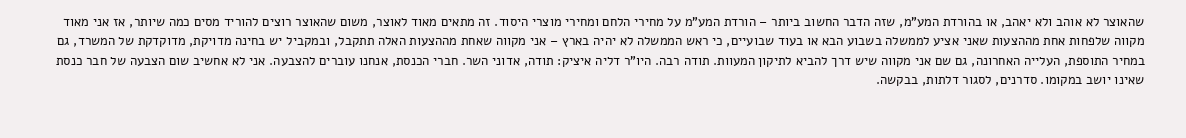שהאוצר לא אוהב ולא יאהב, או בהורדת המע"מ, שזה הדבר החשוב ביותר – הורדת המע"מ על מחירי הלחם ומחירי מוצרי היסוד. זה מתאים מאוד לאוצר, משום שהאוצר רוצים להוריד מסים כמה שיותר, אז אני מאוד מקווה שלפחות אחת מההצעות שאני אציע לממשלה בשבוע הבא או בעוד שבועיים, כי ראש הממשלה לא יהיה בארץ – אני מקווה שאחת מההצעות האלה תתקבל, ובמקביל יש בחינה מדויקת, מדוקדקת של המשרד, גם במחיר התוספת, העלייה האחרונה, גם שם אני מקווה שיש דרך להביא לתיקון המעוות. תודה רבה. היו"ר דליה איציק: תודה, אדוני השר. חברי הכנסת, אנחנו עוברים להצבעה. אני לא אחשיב שום הצבעה של חבר כנסת שאינו יושב במקומו. סדרנים, לסגור דלתות, בבקשה.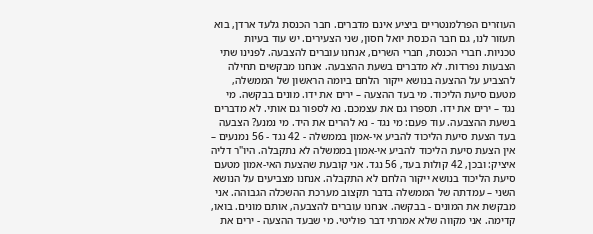העוזרים הפרלמנטריים ביציע אינם מדברים. חבר הכנסת גלעד ארדן, בוא תעזור לנו, גם חבר הכנסת יואל חסון, שני הצעירים. יש עוד בעיות טכניות. חברי הכנסת, חברי השרים, אנחנו עוברים להצבעה. לפנינו שתי הצבעות נפרדות. לא מדברים בשעת ההצבעה. אנחנו מבקשים תחילה להצביע על ההצעה בנושא ייקור הלחם ביומה הראשון של הממשלה, מטעם סיעת הליכוד. מי בעד ההצעה – ירים את ידו. מונים בבקשה. מי נגד – ירים את ידו. תספרו גם את עצמכם. נא לספור גם אותי. לא מדברים בשעת ההצבעה. עוד פעם: מי נגד - נא להרים את היד. מי נמנע? הצבעה בעד הצעת סיעת הליכוד להביע אי-אמון בממשלה - 42 נגד - 56 נמנעים – אין הצעת סיעת הליכוד להביע אי-אמון בממשלה לא נתקבלה. היו"ר דליה איציק: ובכן, 42 קולות בעד, 56 נגד. אני קובעת שהצעת האי-אמון מטעם סיעת הליכוד בנושא ייקור הלחם לא התקבלה. אנחנו מצביעים על הנושא השני – עמדתה של הממשלה בדבר תקצוב מערכת ההשכלה הגבוהה. אני מבקשת את המונים - בבקשה. אנחנו עוברים להצבעה, אותם מונים. בואו, קדימה. אני מקווה שלא אמרתי דבר פוליטי. מי שבעד ההצעה - ירים את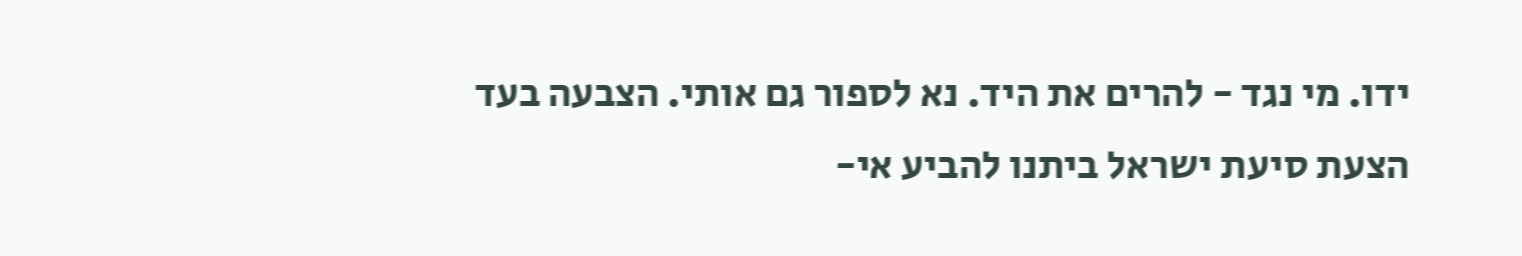ידו. מי נגד - להרים את היד. נא לספור גם אותי. הצבעה בעד הצעת סיעת ישראל ביתנו להביע אי-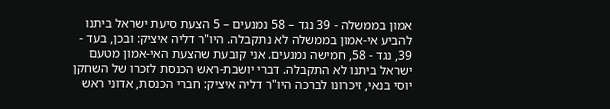אמון בממשלה - 39 נגד – 58 נמנעים – 5 הצעת סיעת ישראל ביתנו להביע אי-אמון בממשלה לא נתקבלה. היו"ר דליה איציק: ובכן, בעד - 39, נגד - 58, חמישה נמנעים. אני קובעת שהצעת האי-אמון מטעם ישראל ביתנו לא התקבלה. דברי יושבת-ראש הכנסת לזכרו של השחקן יוסי בנאי, זיכרונו לברכה היו"ר דליה איציק: חברי הכנסת, אדוני ראש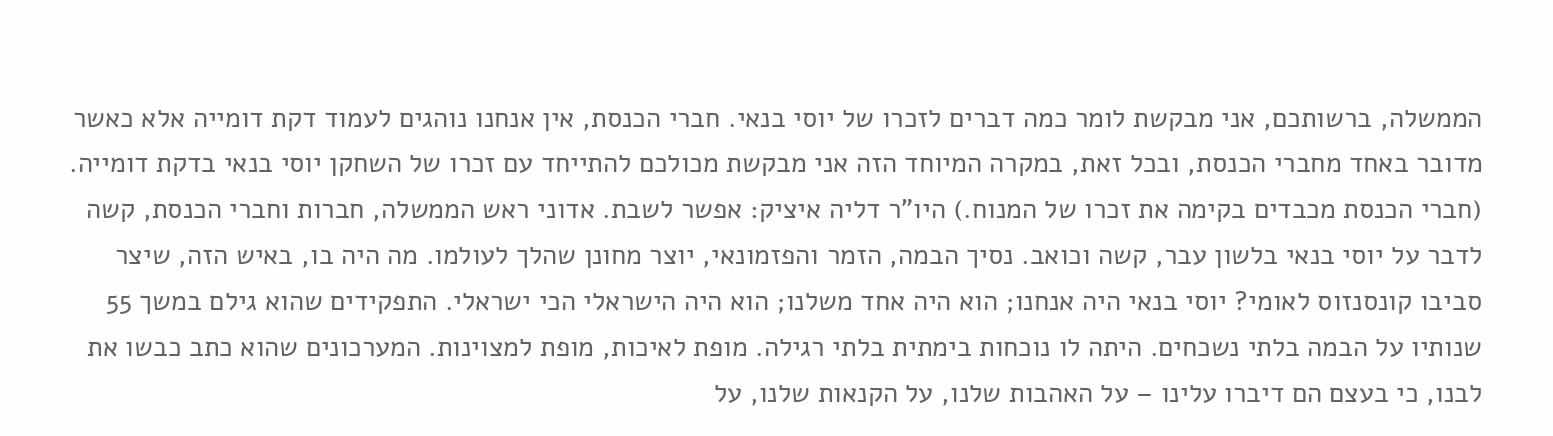הממשלה, ברשותכם, אני מבקשת לומר כמה דברים לזכרו של יוסי בנאי. חברי הכנסת, אין אנחנו נוהגים לעמוד דקת דומייה אלא כאשר מדובר באחד מחברי הכנסת, ובכל זאת, במקרה המיוחד הזה אני מבקשת מכולכם להתייחד עם זכרו של השחקן יוסי בנאי בדקת דומייה. (חברי הכנסת מכבדים בקימה את זכרו של המנוח.) היו"ר דליה איציק: אפשר לשבת. אדוני ראש הממשלה, חברות וחברי הכנסת, קשה לדבר על יוסי בנאי בלשון עבר, קשה וכואב. נסיך הבמה, הזמר והפזמונאי, יוצר מחונן שהלך לעולמו. מה היה בו, באיש הזה, שיצר סביבו קונסנזוס לאומי? יוסי בנאי היה אנחנו; הוא היה אחד משלנו; הוא היה הישראלי הכי ישראלי. התפקידים שהוא גילם במשך 55 שנותיו על הבמה בלתי נשכחים. היתה לו נוכחות בימתית בלתי רגילה. מופת לאיכות, מופת למצוינות. המערכונים שהוא כתב כבשו את לבנו, כי בעצם הם דיברו עלינו – על האהבות שלנו, על הקנאות שלנו, על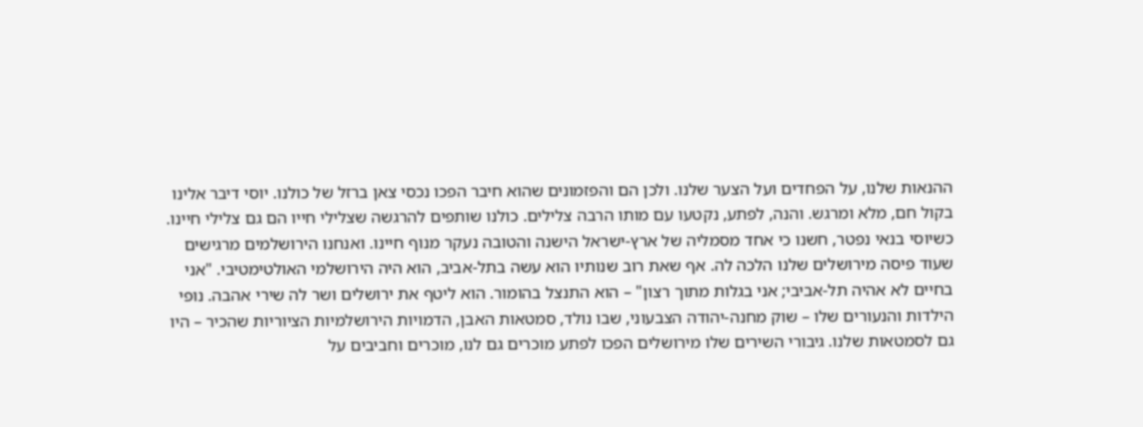ההנאות שלנו, על הפחדים ועל הצער שלנו. ולכן הם והפזמונים שהוא חיבר הפכו נכסי צאן ברזל של כולנו. יוסי דיבר אלינו בקול חם, מלא ומרגש. והנה, לפתע, נקטעו עם מותו הרבה צלילים. כולנו שותפים להרגשה שצלילי חייו הם גם צלילי חיינו. כשיוסי בנאי נפטר, חשנו כי אחד מסמליה של ארץ-ישראל הישנה והטובה נעקר מנוף חיינו. ואנחנו הירושלמים מרגישים שעוד פיסה מירושלים שלנו הלכה לה. אף שאת רוב שנותיו הוא עשה בתל-אביב, הוא היה הירושלמי האולטימטיבי. "אני בחיים לא אהיה תל-אביבי; אני בגלות מתוך רצון" – הוא התנצל בהומור. הוא ליטף את ירושלים ושר לה שירי אהבה. נופי הילדות והנעורים שלו – שוק מחנה-יהודה הצבעוני, שבו נולד, סמטאות האבן, הדמויות הירושלמיות הציוריות שהכיר – היו גם לסמטאות שלנו. גיבורי השירים שלו מירושלים הפכו לפתע מוכרים גם לנו, מוכרים וחביבים על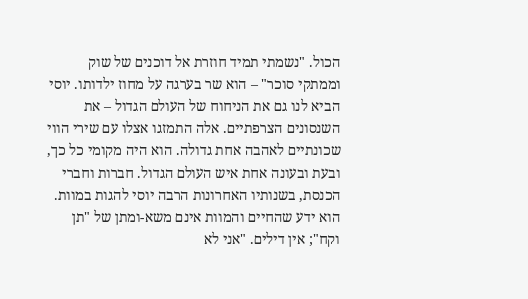הכול. "נשמתי תמיד חוזרת אל דוכנים של שוק וממתקי סוכר" – הוא שר בערגה על מחוז ילדותו. יוסי הביא לנו גם את הניחוח של העולם הגדול – את השנסונים הצרפתיים. אלה התמזגו אצלו עם שירי הווי שכונתיים לאהבה אחת גדולה. הוא היה מקומי כל כך, ובעת ובעונה אחת איש העולם הגדול. חברות וחברי הכנסת, בשנותיו האחרונות הרבה יוסי להגות במוות. הוא ידע שהחיים והמוות אינם משא-ומתן של "תן וקח"; אין דילים. "אני לא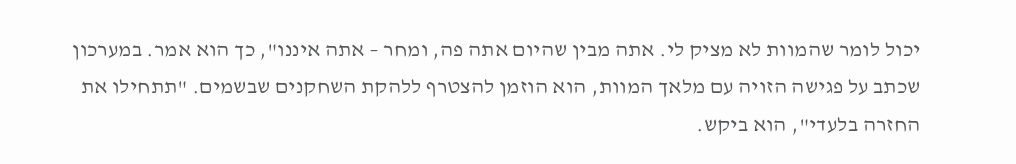יכול לומר שהמוות לא מציק לי. אתה מבין שהיום אתה פה, ומחר – אתה איננו", כך הוא אמר. במערכון שכתב על פגישה הזויה עם מלאך המוות, הוא הוזמן להצטרף ללהקת השחקנים שבשמים. "תתחילו את החזרה בלעדי", הוא ביקש.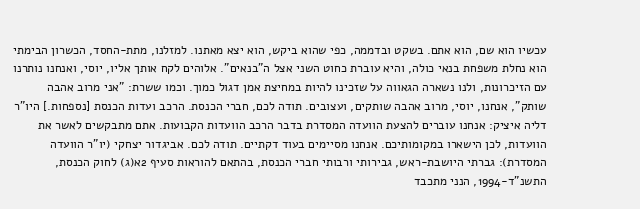עכשיו הוא שם, הוא אתם. בשקט ובדממה, כפי שהוא ביקש, הוא יצא מאתנו. למזלנו, מתת-החסד, הכשרון הבימתי הוא נחלת משפחת בנאי כולה, והיא עוברת כחוט השני אצל ה"בנאים". אלוהים לקח אותך אליו, יוסי, ואנחנו נותרנו עם הזיכרונות, ולנו נשארה הגאווה על שזכינו להיות במחיצת אמן דגול כמוך. וכמו ששרת: "אני מרוב אהבה שותק", אנחנו, יוסי, מרוב אהבה שותקים, ועצובים. תודה לכם, חברי הכנסת. הרכב ועדות הכנסת [נספחות.] היו"ר דליה איציק: אנחנו עוברים להצעת הוועדה המסדרת בדבר הרכב הוועדות הקבועות. אתם מתבקשים לאשר את הוועדות, לכן הישארו במקומותיכם. אנחנו מסיימים בעוד דקתיים. תודה לכם. אביגדור יצחקי (יו"ר הוועדה המסדרת): גברתי היושבת-ראש, גבירותי ורבותי חברי הכנסת, בהתאם להוראות סעיף 2א(ג) לחוק הכנסת, התשנ"ד-1994, הנני מתכבד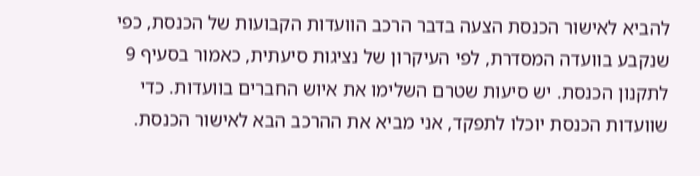להביא לאישור הכנסת הצעה בדבר הרכב הוועדות הקבועות של הכנסת, כפי שנקבע בוועדה המסדרת, לפי העיקרון של נציגות סיעתית, כאמור בסעיף 9 לתקנון הכנסת. יש סיעות שטרם השלימו את איוש החברים בוועדות. כדי שוועדות הכנסת יוכלו לתפקד, אני מביא את ההרכב הבא לאישור הכנסת.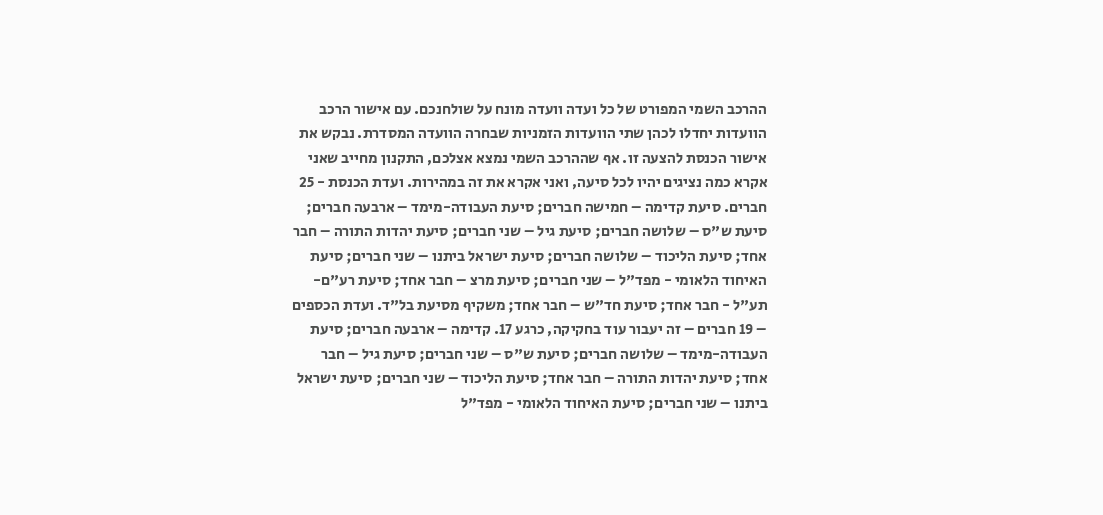ההרכב השמי המפורט של כל ועדה וועדה מונח על שולחנכם. עם אישור הרכב הוועדות יחדלו לכהן שתי הוועדות הזמניות שבחרה הוועדה המסדרת. נבקש את אישור הכנסת להצעה זו. אף שההרכב השמי נמצא אצלכם, התקנון מחייב שאני אקרא כמה נציגים יהיו לכל סיעה, ואני אקרא את זה במהירות. ועדת הכנסת - 25 חברים. סיעת קדימה – חמישה חברים; סיעת העבודה-מימד – ארבעה חברים; סיעת ש"ס – שלושה חברים; סיעת גיל – שני חברים; סיעת יהדות התורה – חבר אחד; סיעת הליכוד – שלושה חברים; סיעת ישראל ביתנו – שני חברים; סיעת האיחוד הלאומי - מפד"ל – שני חברים; סיעת מרצ – חבר אחד; סיעת רע"ם-תע"ל - חבר אחד; סיעת חד"ש – חבר אחד; משקיף מסיעת בל"ד. ועדת הכספים – 19 חברים – זה יעבור עוד בחקיקה, כרגע 17. קדימה – ארבעה חברים; סיעת העבודה-מימד – שלושה חברים; סיעת ש"ס – שני חברים; סיעת גיל – חבר אחד; סיעת יהדות התורה – חבר אחד; סיעת הליכוד – שני חברים; סיעת ישראל ביתנו – שני חברים; סיעת האיחוד הלאומי - מפד"ל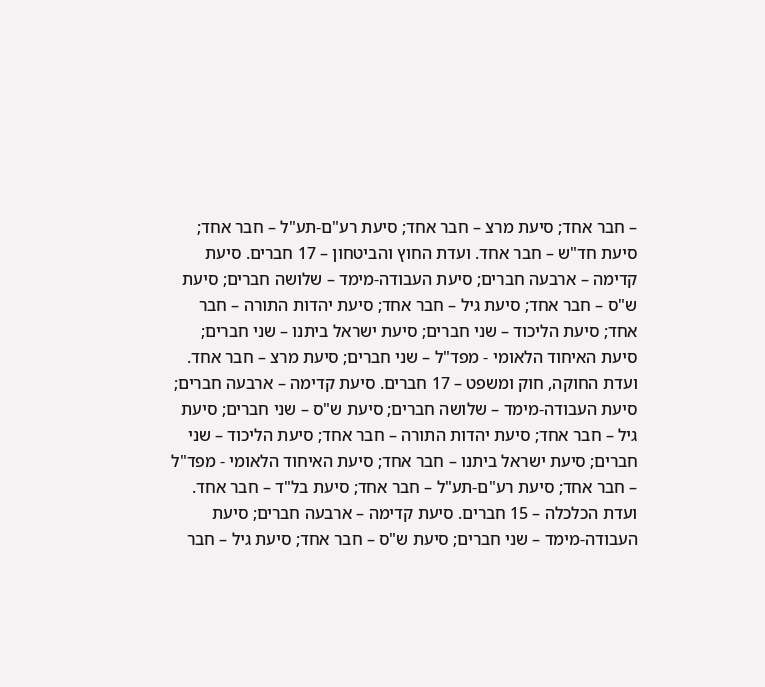– חבר אחד; סיעת מרצ – חבר אחד; סיעת רע"ם-תע"ל – חבר אחד; סיעת חד"ש – חבר אחד. ועדת החוץ והביטחון – 17 חברים. סיעת קדימה – ארבעה חברים; סיעת העבודה-מימד – שלושה חברים; סיעת ש"ס – חבר אחד; סיעת גיל – חבר אחד; סיעת יהדות התורה – חבר אחד; סיעת הליכוד – שני חברים; סיעת ישראל ביתנו – שני חברים; סיעת האיחוד הלאומי - מפד"ל – שני חברים; סיעת מרצ – חבר אחד. ועדת החוקה, חוק ומשפט – 17 חברים. סיעת קדימה – ארבעה חברים; סיעת העבודה-מימד – שלושה חברים; סיעת ש"ס – שני חברים; סיעת גיל – חבר אחד; סיעת יהדות התורה – חבר אחד; סיעת הליכוד – שני חברים; סיעת ישראל ביתנו – חבר אחד; סיעת האיחוד הלאומי - מפד"ל – חבר אחד; סיעת רע"ם-תע"ל – חבר אחד; סיעת בל"ד – חבר אחד. ועדת הכלכלה – 15 חברים. סיעת קדימה – ארבעה חברים; סיעת העבודה-מימד – שני חברים; סיעת ש"ס – חבר אחד; סיעת גיל – חבר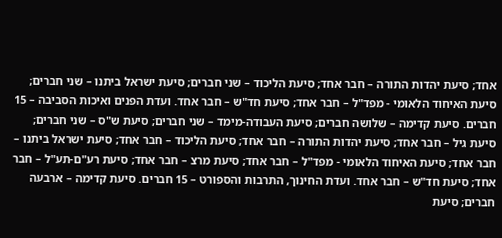אחד; סיעת יהדות התורה – חבר אחד; סיעת הליכוד – שני חברים; סיעת ישראל ביתנו – שני חברים; סיעת האיחוד הלאומי - מפד"ל – חבר אחד; סיעת חד"ש – חבר אחד. ועדת הפנים ואיכות הסביבה – 15 חברים. סיעת קדימה – שלושה חברים; סיעת העבודה-מימד – שני חברים; סיעת ש"ס – שני חברים; סיעת גיל – חבר אחד; סיעת יהדות התורה – חבר אחד; סיעת הליכוד – חבר אחד; סיעת ישראל ביתנו – חבר אחד; סיעת האיחוד הלאומי - מפד"ל – חבר אחד; סיעת מרצ – חבר אחד; סיעת רע"ם-תע"ל – חבר אחד; סיעת חד"ש – חבר אחד. ועדת החינוך, התרבות והספורט – 15 חברים. סיעת קדימה – ארבעה חברים; סיעת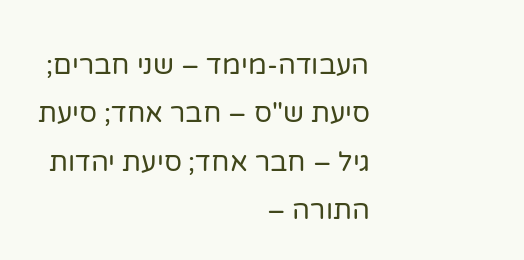העבודה-מימד – שני חברים; סיעת ש"ס – חבר אחד; סיעת גיל – חבר אחד; סיעת יהדות התורה –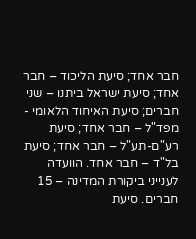חבר אחד; סיעת הליכוד – חבר אחד; סיעת ישראל ביתנו – שני חברים; סיעת האיחוד הלאומי - מפד"ל – חבר אחד; סיעת רע"ם-תע"ל – חבר אחד; סיעת בל"ד – חבר אחד. הוועדה לענייני ביקורת המדינה – 15 חברים. סיעת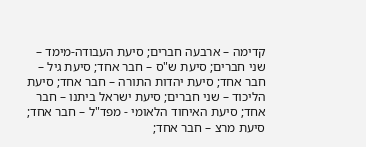קדימה – ארבעה חברים; סיעת העבודה-מימד – שני חברים; סיעת ש"ס – חבר אחד; סיעת גיל – חבר אחד; סיעת יהדות התורה – חבר אחד; סיעת הליכוד – שני חברים; סיעת ישראל ביתנו – חבר אחד; סיעת האיחוד הלאומי - מפד"ל – חבר אחד; סיעת מרצ – חבר אחד;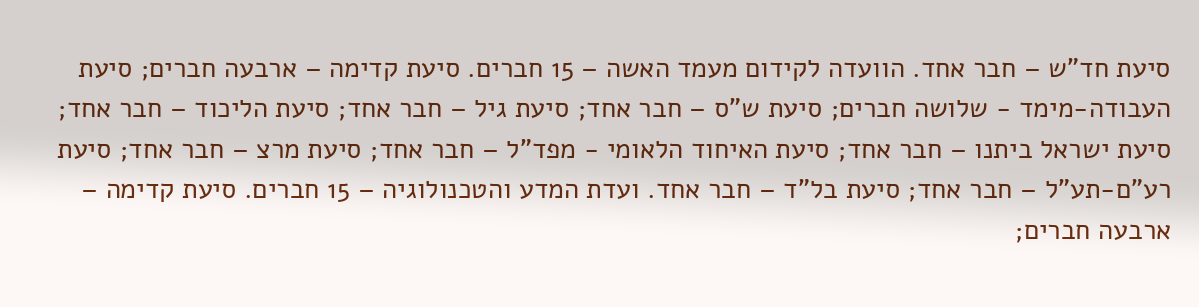סיעת חד"ש – חבר אחד. הוועדה לקידום מעמד האשה – 15 חברים. סיעת קדימה – ארבעה חברים; סיעת העבודה-מימד - שלושה חברים; סיעת ש"ס – חבר אחד; סיעת גיל – חבר אחד; סיעת הליכוד – חבר אחד; סיעת ישראל ביתנו – חבר אחד; סיעת האיחוד הלאומי - מפד"ל – חבר אחד; סיעת מרצ – חבר אחד; סיעת רע"ם-תע"ל – חבר אחד; סיעת בל"ד – חבר אחד. ועדת המדע והטכנולוגיה – 15 חברים. סיעת קדימה – ארבעה חברים;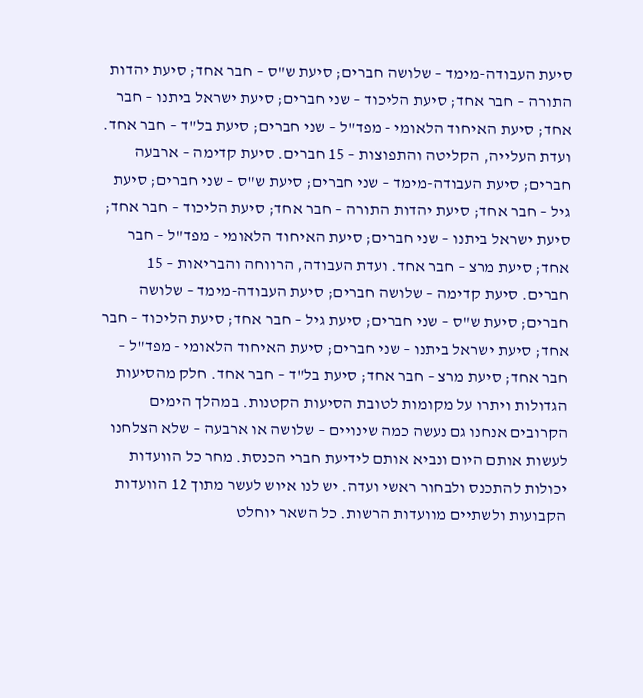סיעת העבודה-מימד – שלושה חברים; סיעת ש"ס – חבר אחד; סיעת יהדות התורה – חבר אחד; סיעת הליכוד – שני חברים; סיעת ישראל ביתנו – חבר אחד; סיעת האיחוד הלאומי - מפד"ל – שני חברים; סיעת בל"ד – חבר אחד. ועדת העלייה, הקליטה והתפוצות – 15 חברים. סיעת קדימה – ארבעה חברים; סיעת העבודה-מימד – שני חברים; סיעת ש"ס – שני חברים; סיעת גיל – חבר אחד; סיעת יהדות התורה – חבר אחד; סיעת הליכוד – חבר אחד; סיעת ישראל ביתנו – שני חברים; סיעת האיחוד הלאומי - מפד"ל – חבר אחד; סיעת מרצ – חבר אחד. ועדת העבודה, הרווחה והבריאות – 15 חברים. סיעת קדימה – שלושה חברים; סיעת העבודה-מימד – שלושה חברים; סיעת ש"ס – שני חברים; סיעת גיל – חבר אחד; סיעת הליכוד – חבר אחד; סיעת ישראל ביתנו – שני חברים; סיעת האיחוד הלאומי - מפד"ל – חבר אחד; סיעת מרצ – חבר אחד; סיעת בל"ד – חבר אחד. חלק מהסיעות הגדולות ויתרו על מקומות לטובת הסיעות הקטנות. במהלך הימים הקרובים אנחנו גם נעשה כמה שינויים – שלושה או ארבעה – שלא הצלחנו לעשות אותם היום ונביא אותם לידיעת חברי הכנסת. מחר כל הוועדות יכולות להתכנס ולבחור ראשי ועדה. יש לנו איוש לעשר מתוך 12 הוועדות הקבועות ולשתיים מוועדות הרשות. כל השאר יוחלט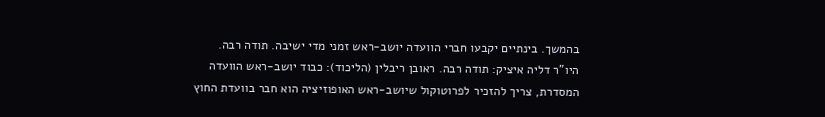בהמשך. בינתיים יקבעו חברי הוועדה יושב-ראש זמני מדי ישיבה. תודה רבה. היו"ר דליה איציק: תודה רבה. ראובן ריבלין (הליכוד): כבוד יושב-ראש הוועדה המסדרת, צריך להזכיר לפרוטוקול שיושב-ראש האופוזיציה הוא חבר בוועדת החוץ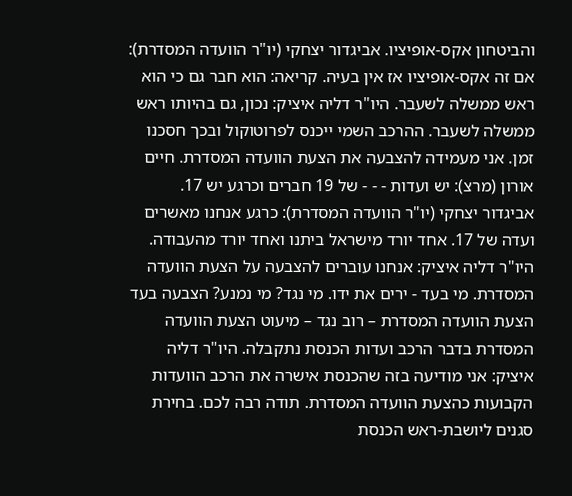והביטחון אקס-אופיציו. אביגדור יצחקי (יו"ר הוועדה המסדרת): אם זה אקס-אופיציו אז אין בעיה. קריאה: הוא חבר גם כי הוא ראש ממשלה לשעבר. היו"ר דליה איציק: נכון, גם בהיותו ראש ממשלה לשעבר. ההרכב השמי ייכנס לפרוטוקול ובכך חסכנו זמן. אני מעמידה להצבעה את הצעת הוועדה המסדרת. חיים אורון (מרצ): יש ועדות - - - של 19 חברים וכרגע יש 17. אביגדור יצחקי (יו"ר הוועדה המסדרת): כרגע אנחנו מאשרים ועדה של 17. אחד יורד מישראל ביתנו ואחד יורד מהעבודה. היו"ר דליה איציק: אנחנו עוברים להצבעה על הצעת הוועדה המסדרת. מי בעד - ירים את ידו. מי נגד? מי נמנע? הצבעה בעד הצעת הוועדה המסדרת – רוב נגד – מיעוט הצעת הוועדה המסדרת בדבר הרכב ועדות הכנסת נתקבלה. היו"ר דליה איציק: אני מודיעה בזה שהכנסת אישרה את הרכב הוועדות הקבועות כהצעת הוועדה המסדרת. תודה רבה לכם. בחירת סגנים ליושבת-ראש הכנסת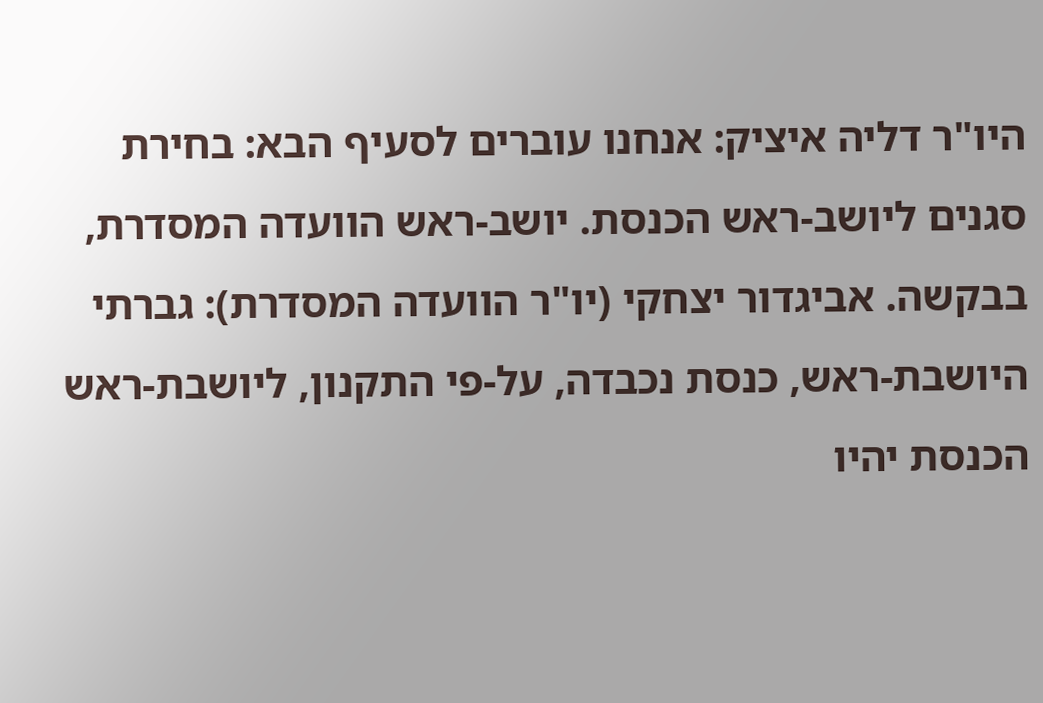היו"ר דליה איציק: אנחנו עוברים לסעיף הבא: בחירת סגנים ליושב-ראש הכנסת. יושב-ראש הוועדה המסדרת, בבקשה. אביגדור יצחקי (יו"ר הוועדה המסדרת): גברתי היושבת-ראש, כנסת נכבדה, על-פי התקנון, ליושבת-ראש הכנסת יהיו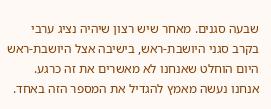שבעה סגנים. מאחר שיש רצון שיהיה נציג ערבי בקרב סגני היושבת-ראש, בישיבה אצל היושבת-ראש היום הוחלט שאנחנו לא מאשרים את זה כרגע. אנחנו נעשה מאמץ להגדיל את המספר הזה באחד.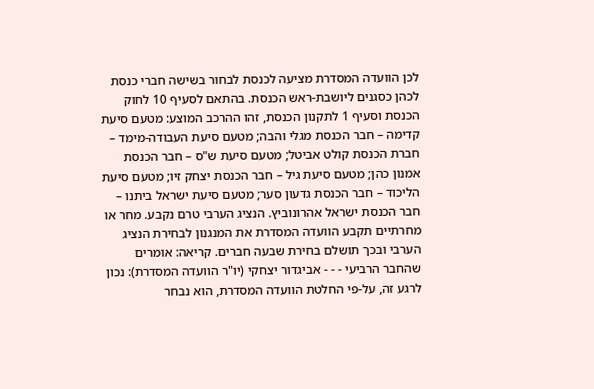לכן הוועדה המסדרת מציעה לכנסת לבחור בשישה חברי כנסת לכהן כסגנים ליושבת-ראש הכנסת. בהתאם לסעיף 10 לחוק הכנסת וסעיף 1 לתקנון הכנסת, זהו ההרכב המוצע: מטעם סיעת קדימה – חבר הכנסת מגלי והבה; מטעם סיעת העבודה-מימד – חברת הכנסת קולט אביטל; מטעם סיעת ש"ס – חבר הכנסת אמנון כהן; מטעם סיעת גיל – חבר הכנסת יצחק זיו; מטעם סיעת הליכוד – חבר הכנסת גדעון סער; מטעם סיעת ישראל ביתנו – חבר הכנסת ישראל אהרונוביץ. הנציג הערבי טרם נקבע. מחר או מחרתיים תקבע הוועדה המסדרת את המנגנון לבחירת הנציג הערבי ובכך תושלם בחירת שבעה חברים. קריאה: אומרים שהחבר הרביעי - - - אביגדור יצחקי (יו"ר הוועדה המסדרת): נכון לרגע זה, על-פי החלטת הוועדה המסדרת, הוא נבחר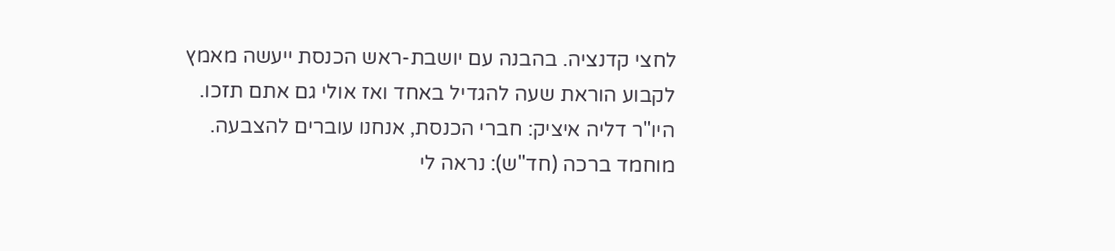לחצי קדנציה. בהבנה עם יושבת-ראש הכנסת ייעשה מאמץ לקבוע הוראת שעה להגדיל באחד ואז אולי גם אתם תזכו. היו"ר דליה איציק: חברי הכנסת, אנחנו עוברים להצבעה. מוחמד ברכה (חד"ש): נראה לי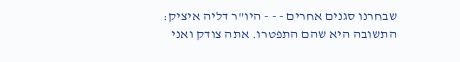שבחרנו סגנים אחרים - - - היו"ר דליה איציק: התשובה היא שהם התפטרו. אתה צודק ואני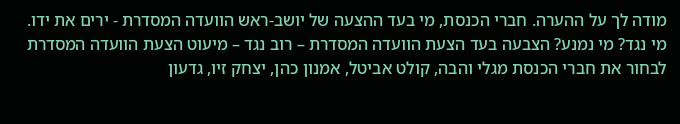מודה לך על ההערה. חברי הכנסת, מי בעד ההצעה של יושב-ראש הוועדה המסדרת - ירים את ידו. מי נגד? מי נמנע? הצבעה בעד הצעת הוועדה המסדרת – רוב נגד – מיעוט הצעת הוועדה המסדרת לבחור את חברי הכנסת מגלי והבה, קולט אביטל, אמנון כהן, יצחק זיו, גדעון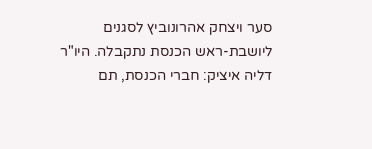סער ויצחק אהרונוביץ לסגנים ליושבת-ראש הכנסת נתקבלה. היו"ר דליה איציק: חברי הכנסת, תם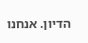הדיון. אנחנו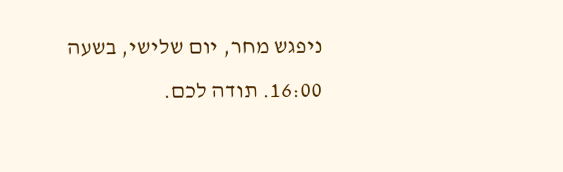ניפגש מחר, יום שלישי, בשעה 16:00. תודה לכם.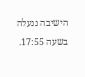הישיבה ננעלה בשעה 17:55.